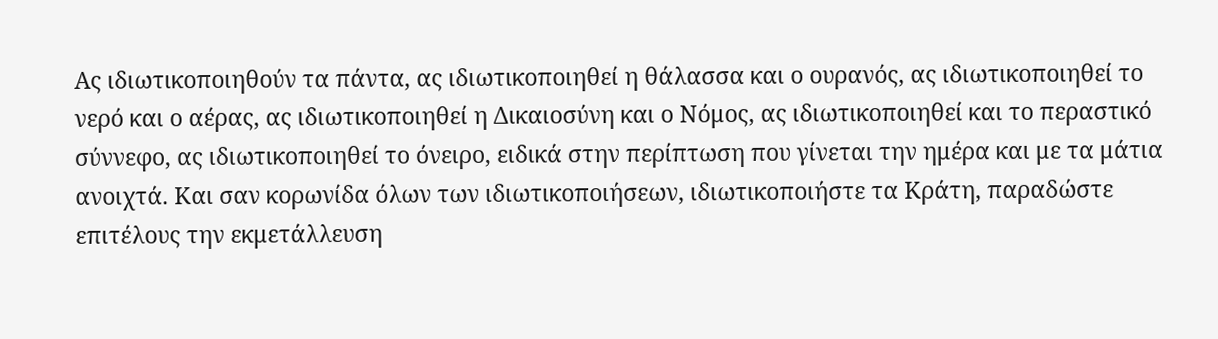Ας ιδιωτικοποιηθούν τα πάντα, ας ιδιωτικοποιηθεί η θάλασσα και ο ουρανός, ας ιδιωτικοποιηθεί το νερό και ο αέρας, ας ιδιωτικοποιηθεί η Δικαιοσύνη και ο Νόμος, ας ιδιωτικοποιηθεί και το περαστικό σύννεφο, ας ιδιωτικοποιηθεί το όνειρο, ειδικά στην περίπτωση που γίνεται την ημέρα και με τα μάτια ανοιχτά. Και σαν κορωνίδα όλων των ιδιωτικοποιήσεων, ιδιωτικοποιήστε τα Κράτη, παραδώστε επιτέλους την εκμετάλλευση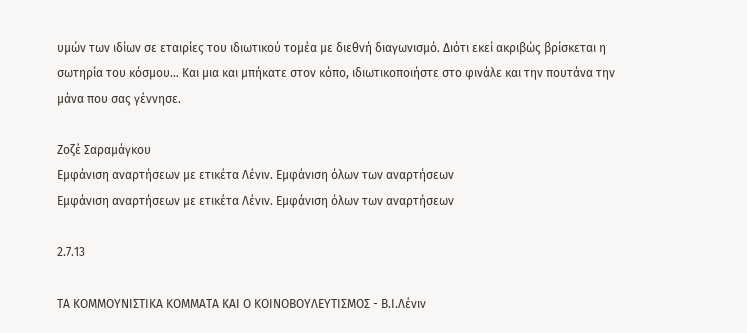υμών των ιδίων σε εταιρίες του ιδιωτικού τομέα με διεθνή διαγωνισμό. Διότι εκεί ακριβώς βρίσκεται η σωτηρία του κόσμου… Και μια και μπήκατε στον κόπο, ιδιωτικοποιήστε στο φινάλε και την πουτάνα την μάνα που σας γέννησε.

Ζοζέ Σαραμάγκου
Εμφάνιση αναρτήσεων με ετικέτα Λένιν. Εμφάνιση όλων των αναρτήσεων
Εμφάνιση αναρτήσεων με ετικέτα Λένιν. Εμφάνιση όλων των αναρτήσεων

2.7.13

ΤΑ ΚΟΜΜΟΥΝΙΣΤΙΚΑ ΚΟΜΜΑΤΑ ΚΑΙ Ο ΚΟΙΝΟΒΟΥΛΕΥΤΙΣΜΟΣ - Β.Ι.Λένιν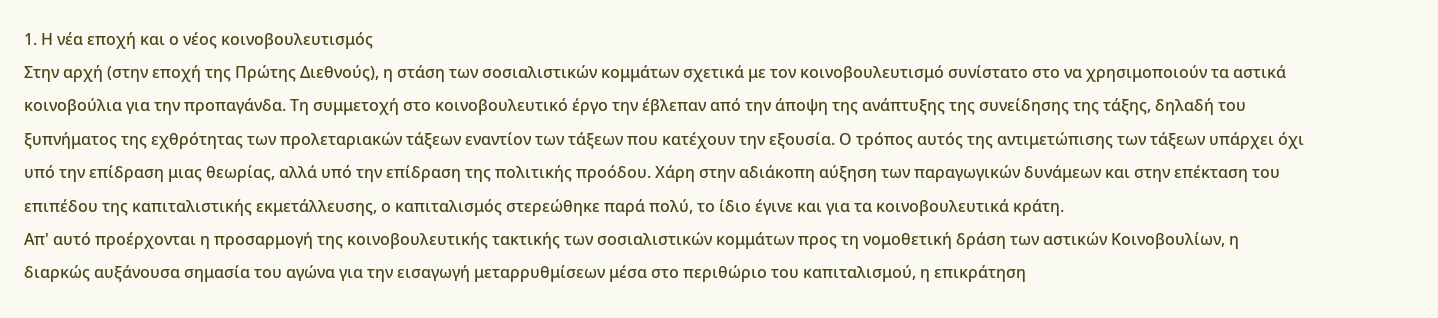1. Η νέα εποχή και ο νέος κοινοβουλευτισμός
Στην αρχή (στην εποχή της Πρώτης Διεθνούς), η στάση των σοσιαλιστικών κομμάτων σχετικά με τον κοινοβουλευτισμό συνίστατο στο να χρησιμοποιούν τα αστικά κοινοβούλια για την προπαγάνδα. Τη συμμετοχή στο κοινοβουλευτικό έργο την έβλεπαν από την άποψη της ανάπτυξης της συνείδησης της τάξης, δηλαδή του ξυπνήματος της εχθρότητας των προλεταριακών τάξεων εναντίον των τάξεων που κατέχουν την εξουσία. Ο τρόπος αυτός της αντιμετώπισης των τάξεων υπάρχει όχι υπό την επίδραση μιας θεωρίας, αλλά υπό την επίδραση της πολιτικής προόδου. Χάρη στην αδιάκοπη αύξηση των παραγωγικών δυνάμεων και στην επέκταση του επιπέδου της καπιταλιστικής εκμετάλλευσης, ο καπιταλισμός στερεώθηκε παρά πολύ, το ίδιο έγινε και για τα κοινοβουλευτικά κράτη.
Απ' αυτό προέρχονται η προσαρμογή της κοινοβουλευτικής τακτικής των σοσιαλιστικών κομμάτων προς τη νομοθετική δράση των αστικών Κοινοβουλίων, η διαρκώς αυξάνουσα σημασία του αγώνα για την εισαγωγή μεταρρυθμίσεων μέσα στο περιθώριο του καπιταλισμού, η επικράτηση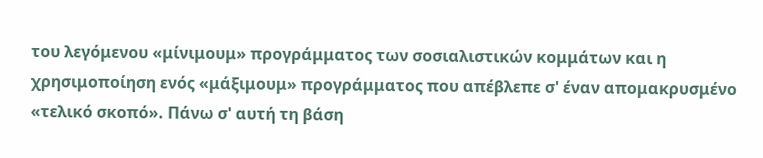του λεγόμενου «μίνιμουμ» προγράμματος των σοσιαλιστικών κομμάτων και η χρησιμοποίηση ενός «μάξιμουμ» προγράμματος που απέβλεπε σ' έναν απομακρυσμένο «τελικό σκοπό». Πάνω σ' αυτή τη βάση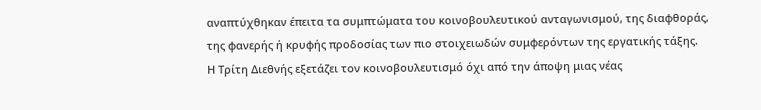αναπτύχθηκαν έπειτα τα συμπτώματα του κοινοβουλευτικού ανταγωνισμού, της διαφθοράς, της φανερής ή κρυφής προδοσίας των πιο στοιχειωδών συμφερόντων της εργατικής τάξης.
Η Τρίτη Διεθνής εξετάζει τον κοινοβουλευτισμό όχι από την άποψη μιας νέας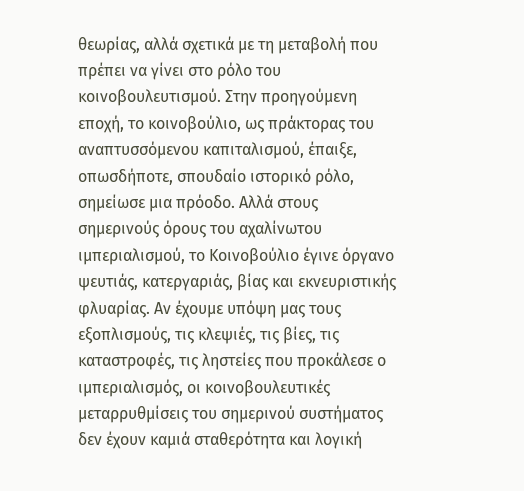θεωρίας, αλλά σχετικά με τη μεταβολή που πρέπει να γίνει στο ρόλο του κοινοβουλευτισμού. Στην προηγούμενη εποχή, το κοινοβούλιο, ως πράκτορας του αναπτυσσόμενου καπιταλισμού, έπαιξε, οπωσδήποτε, σπουδαίο ιστορικό ρόλο, σημείωσε μια πρόοδο. Αλλά στους σημερινούς όρους του αχαλίνωτου ιμπεριαλισμού, το Κοινοβούλιο έγινε όργανο ψευτιάς, κατεργαριάς, βίας και εκνευριστικής φλυαρίας. Αν έχουμε υπόψη μας τους εξοπλισμούς, τις κλεψιές, τις βίες, τις καταστροφές, τις ληστείες που προκάλεσε ο ιμπεριαλισμός, οι κοινοβουλευτικές μεταρρυθμίσεις του σημερινού συστήματος δεν έχουν καμιά σταθερότητα και λογική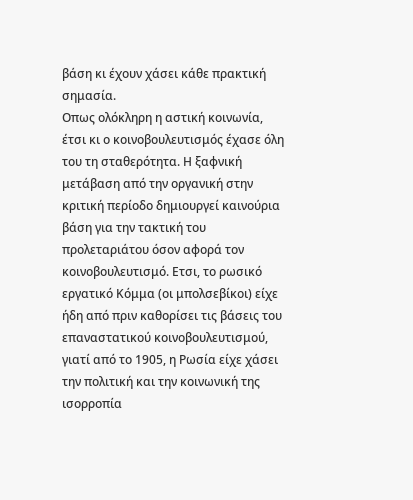βάση κι έχουν χάσει κάθε πρακτική σημασία.
Οπως ολόκληρη η αστική κοινωνία, έτσι κι ο κοινοβουλευτισμός έχασε όλη του τη σταθερότητα. Η ξαφνική μετάβαση από την οργανική στην κριτική περίοδο δημιουργεί καινούρια βάση για την τακτική του προλεταριάτου όσον αφορά τον κοινοβουλευτισμό. Ετσι, το ρωσικό εργατικό Κόμμα (οι μπολσεβίκοι) είχε ήδη από πριν καθορίσει τις βάσεις του επαναστατικού κοινοβουλευτισμού, γιατί από το 1905, η Ρωσία είχε χάσει την πολιτική και την κοινωνική της ισορροπία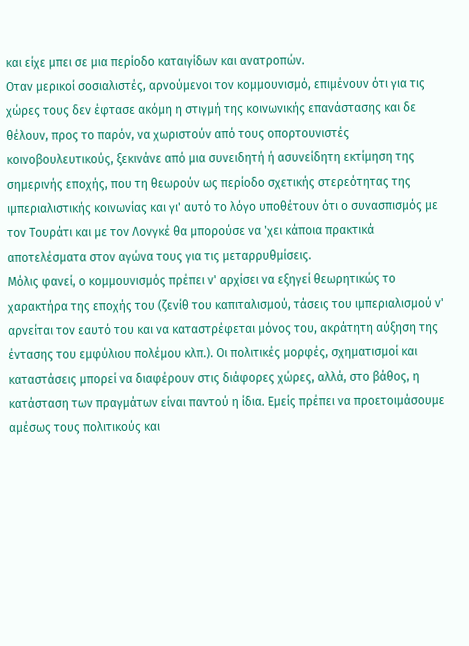και είχε μπει σε μια περίοδο καταιγίδων και ανατροπών.
Οταν μερικοί σοσιαλιστές, αρνούμενοι τον κομμουνισμό, επιμένουν ότι για τις χώρες τους δεν έφτασε ακόμη η στιγμή της κοινωνικής επανάστασης και δε θέλουν, προς το παρόν, να χωριστούν από τους οπορτουνιστές κοινοβουλευτικούς, ξεκινάνε από μια συνειδητή ή ασυνείδητη εκτίμηση της σημερινής εποχής, που τη θεωρούν ως περίοδο σχετικής στερεότητας της ιμπεριαλιστικής κοινωνίας και γι' αυτό το λόγο υποθέτουν ότι ο συνασπισμός με τον Τουράτι και με τον Λονγκέ θα μπορούσε να 'χει κάποια πρακτικά αποτελέσματα στον αγώνα τους για τις μεταρρυθμίσεις.
Μόλις φανεί, ο κομμουνισμός πρέπει ν' αρχίσει να εξηγεί θεωρητικώς το χαρακτήρα της εποχής του (ζενίθ του καπιταλισμού, τάσεις του ιμπεριαλισμού ν' αρνείται τον εαυτό του και να καταστρέφεται μόνος του, ακράτητη αύξηση της έντασης του εμφύλιου πολέμου κλπ.). Οι πολιτικές μορφές, σχηματισμοί και καταστάσεις μπορεί να διαφέρουν στις διάφορες χώρες, αλλά, στο βάθος, η κατάσταση των πραγμάτων είναι παντού η ίδια. Εμείς πρέπει να προετοιμάσουμε αμέσως τους πολιτικούς και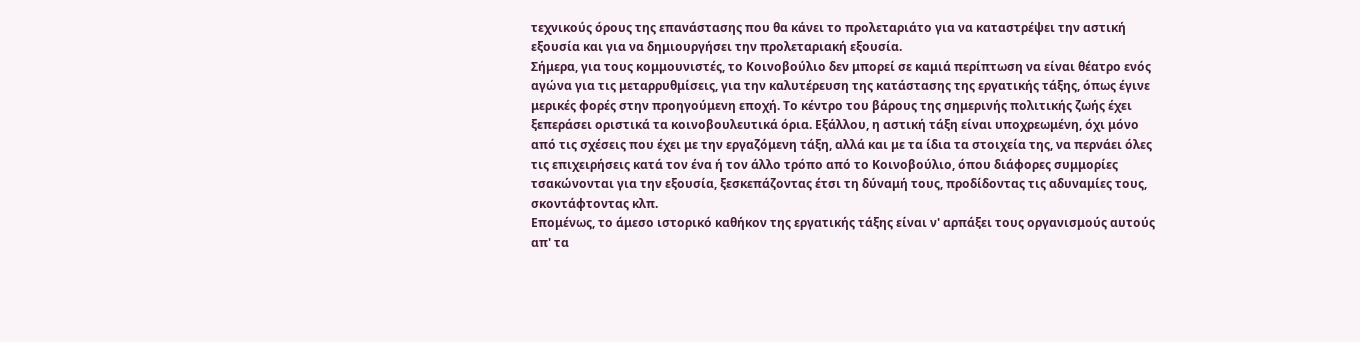τεχνικούς όρους της επανάστασης που θα κάνει το προλεταριάτο για να καταστρέψει την αστική εξουσία και για να δημιουργήσει την προλεταριακή εξουσία.
Σήμερα, για τους κομμουνιστές, το Κοινοβούλιο δεν μπορεί σε καμιά περίπτωση να είναι θέατρο ενός αγώνα για τις μεταρρυθμίσεις, για την καλυτέρευση της κατάστασης της εργατικής τάξης, όπως έγινε μερικές φορές στην προηγούμενη εποχή. Το κέντρο του βάρους της σημερινής πολιτικής ζωής έχει ξεπεράσει οριστικά τα κοινοβουλευτικά όρια. Εξάλλου, η αστική τάξη είναι υποχρεωμένη, όχι μόνο από τις σχέσεις που έχει με την εργαζόμενη τάξη, αλλά και με τα ίδια τα στοιχεία της, να περνάει όλες τις επιχειρήσεις κατά τον ένα ή τον άλλο τρόπο από το Κοινοβούλιο, όπου διάφορες συμμορίες τσακώνονται για την εξουσία, ξεσκεπάζοντας έτσι τη δύναμή τους, προδίδοντας τις αδυναμίες τους, σκοντάφτοντας κλπ.
Επομένως, το άμεσο ιστορικό καθήκον της εργατικής τάξης είναι ν' αρπάξει τους οργανισμούς αυτούς απ' τα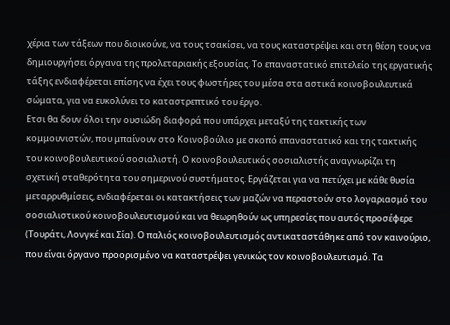χέρια των τάξεων που διοικούνε, να τους τσακίσει, να τους καταστρέψει και στη θέση τους να δημιουργήσει όργανα της προλεταριακής εξουσίας. Το επαναστατικό επιτελείο της εργατικής τάξης ενδιαφέρεται επίσης να έχει τους φωστήρες του μέσα στα αστικά κοινοβουλευτικά σώματα, για να ευκολύνει το καταστρεπτικό του έργο.
Ετσι θα δουν όλοι την ουσιώδη διαφορά που υπάρχει μεταξύ της τακτικής των κομμουνιστών, που μπαίνουν στο Κοινοβούλιο με σκοπό επαναστατικό και της τακτικής του κοινοβουλευτικού σοσιαλιστή. Ο κοινοβουλευτικός σοσιαλιστής αναγνωρίζει τη σχετική σταθερότητα του σημερινού συστήματος. Εργάζεται για να πετύχει με κάθε θυσία μεταρρυθμίσεις, ενδιαφέρεται οι κατακτήσεις των μαζών να περαστούν στο λογαριασμό του σοσιαλιστικού κοινοβουλευτισμού και να θεωρηθούν ως υπηρεσίες που αυτός προσέφερε (Τουράτι, Λονγκέ και Σία). Ο παλιός κοινοβουλευτισμός αντικαταστάθηκε από τον καινούριο, που είναι όργανο προορισμένο να καταστρέψει γενικώς τον κοινοβουλευτισμό. Τα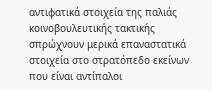αντιφατικά στοιχεία της παλιάς κοινοβουλευτικής τακτικής σπρώχνουν μερικά επαναστατικά στοιχεία στο στρατόπεδο εκείνων που είναι αντίπαλοι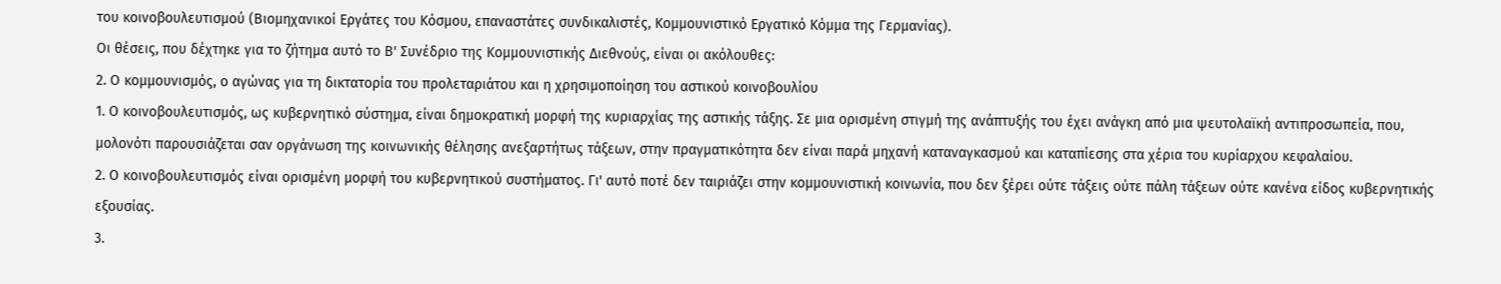του κοινοβουλευτισμού (Βιομηχανικοί Εργάτες του Κόσμου, επαναστάτες συνδικαλιστές, Κομμουνιστικό Εργατικό Κόμμα της Γερμανίας).
Οι θέσεις, που δέχτηκε για το ζήτημα αυτό το Β' Συνέδριο της Κομμουνιστικής Διεθνούς, είναι οι ακόλουθες:
2. Ο κομμουνισμός, ο αγώνας για τη δικτατορία του προλεταριάτου και η χρησιμοποίηση του αστικού κοινοβουλίου
1. Ο κοινοβουλευτισμός, ως κυβερνητικό σύστημα, είναι δημοκρατική μορφή της κυριαρχίας της αστικής τάξης. Σε μια ορισμένη στιγμή της ανάπτυξής του έχει ανάγκη από μια ψευτολαϊκή αντιπροσωπεία, που, μολονότι παρουσιάζεται σαν οργάνωση της κοινωνικής θέλησης ανεξαρτήτως τάξεων, στην πραγματικότητα δεν είναι παρά μηχανή καταναγκασμού και καταπίεσης στα χέρια του κυρίαρχου κεφαλαίου.
2. Ο κοινοβουλευτισμός είναι ορισμένη μορφή του κυβερνητικού συστήματος. Γι' αυτό ποτέ δεν ταιριάζει στην κομμουνιστική κοινωνία, που δεν ξέρει ούτε τάξεις ούτε πάλη τάξεων ούτε κανένα είδος κυβερνητικής εξουσίας.
3.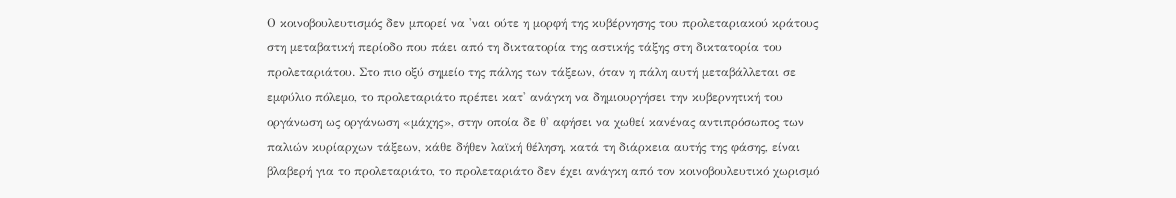Ο κοινοβουλευτισμός δεν μπορεί να 'ναι ούτε η μορφή της κυβέρνησης του προλεταριακού κράτους στη μεταβατική περίοδο που πάει από τη δικτατορία της αστικής τάξης στη δικτατορία του προλεταριάτου. Στο πιο οξύ σημείο της πάλης των τάξεων, όταν η πάλη αυτή μεταβάλλεται σε εμφύλιο πόλεμο, το προλεταριάτο πρέπει κατ' ανάγκη να δημιουργήσει την κυβερνητική του οργάνωση ως οργάνωση «μάχης», στην οποία δε θ' αφήσει να χωθεί κανένας αντιπρόσωπος των παλιών κυρίαρχων τάξεων, κάθε δήθεν λαϊκή θέληση, κατά τη διάρκεια αυτής της φάσης, είναι βλαβερή για το προλεταριάτο, το προλεταριάτο δεν έχει ανάγκη από τον κοινοβουλευτικό χωρισμό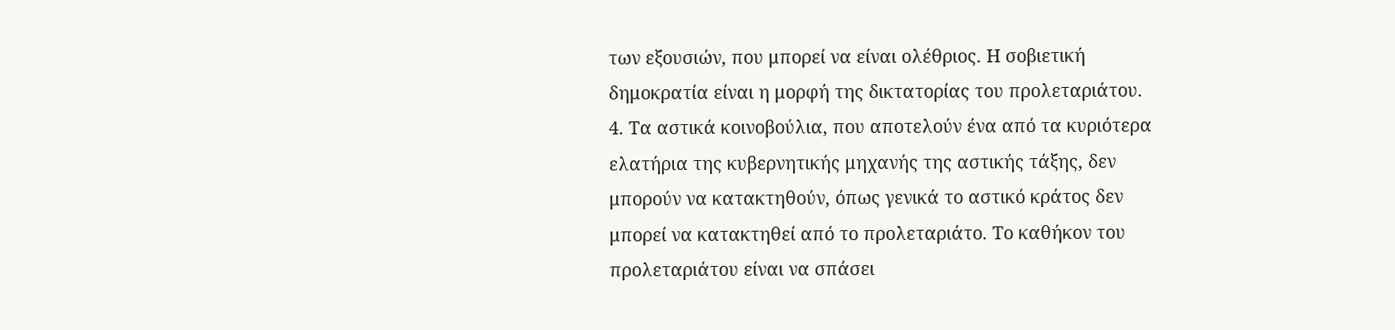των εξουσιών, που μπορεί να είναι ολέθριος. Η σοβιετική δημοκρατία είναι η μορφή της δικτατορίας του προλεταριάτου.
4. Τα αστικά κοινοβούλια, που αποτελούν ένα από τα κυριότερα ελατήρια της κυβερνητικής μηχανής της αστικής τάξης, δεν μπορούν να κατακτηθούν, όπως γενικά το αστικό κράτος δεν μπορεί να κατακτηθεί από το προλεταριάτο. Το καθήκον του προλεταριάτου είναι να σπάσει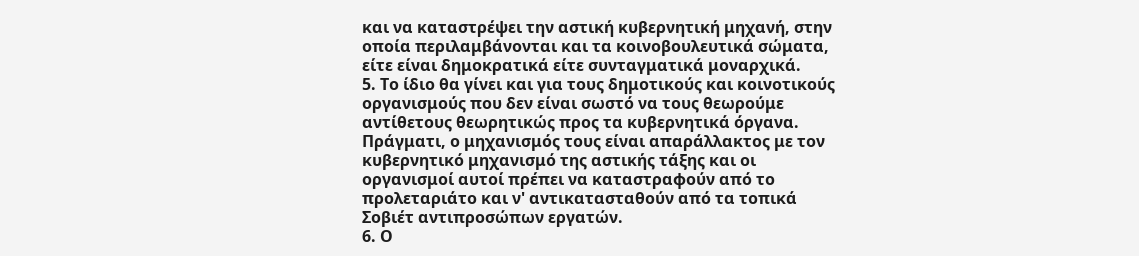και να καταστρέψει την αστική κυβερνητική μηχανή, στην οποία περιλαμβάνονται και τα κοινοβουλευτικά σώματα, είτε είναι δημοκρατικά είτε συνταγματικά μοναρχικά.
5. Το ίδιο θα γίνει και για τους δημοτικούς και κοινοτικούς οργανισμούς που δεν είναι σωστό να τους θεωρούμε αντίθετους θεωρητικώς προς τα κυβερνητικά όργανα. Πράγματι, ο μηχανισμός τους είναι απαράλλακτος με τον κυβερνητικό μηχανισμό της αστικής τάξης και οι οργανισμοί αυτοί πρέπει να καταστραφούν από το προλεταριάτο και ν' αντικατασταθούν από τα τοπικά Σοβιέτ αντιπροσώπων εργατών.
6. Ο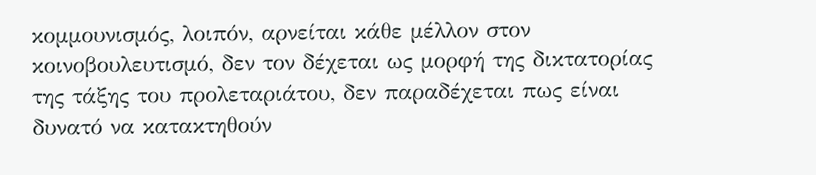κομμουνισμός, λοιπόν, αρνείται κάθε μέλλον στον κοινοβουλευτισμό, δεν τον δέχεται ως μορφή της δικτατορίας της τάξης του προλεταριάτου, δεν παραδέχεται πως είναι δυνατό να κατακτηθούν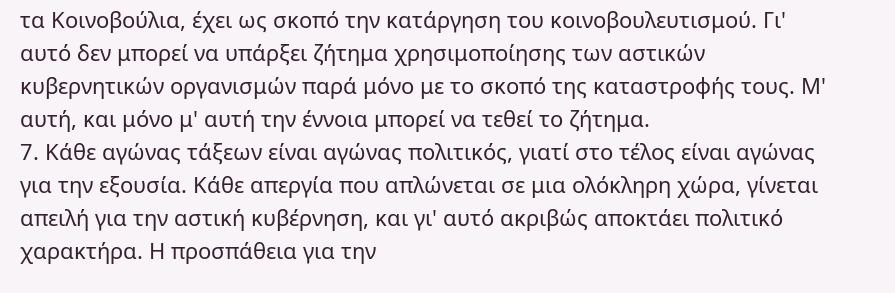τα Κοινοβούλια, έχει ως σκοπό την κατάργηση του κοινοβουλευτισμού. Γι' αυτό δεν μπορεί να υπάρξει ζήτημα χρησιμοποίησης των αστικών κυβερνητικών οργανισμών παρά μόνο με το σκοπό της καταστροφής τους. Μ' αυτή, και μόνο μ' αυτή την έννοια μπορεί να τεθεί το ζήτημα.
7. Κάθε αγώνας τάξεων είναι αγώνας πολιτικός, γιατί στο τέλος είναι αγώνας για την εξουσία. Κάθε απεργία που απλώνεται σε μια ολόκληρη χώρα, γίνεται απειλή για την αστική κυβέρνηση, και γι' αυτό ακριβώς αποκτάει πολιτικό χαρακτήρα. Η προσπάθεια για την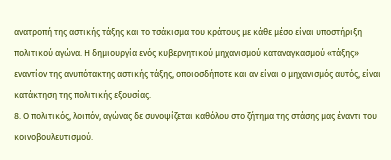ανατροπή της αστικής τάξης και το τσάκισμα του κράτους με κάθε μέσο είναι υποστήριξη πολιτικού αγώνα. Η δημιουργία ενός κυβερνητικού μηχανισμού καταναγκασμού «τάξης» εναντίον της ανυπότακτης αστικής τάξης, οποιοσδήποτε και αν είναι ο μηχανισμός αυτός, είναι κατάκτηση της πολιτικής εξουσίας.
8. Ο πολιτικός, λοιπόν, αγώνας δε συνοψίζεται καθόλου στο ζήτημα της στάσης μας έναντι του κοινοβουλευτισμού.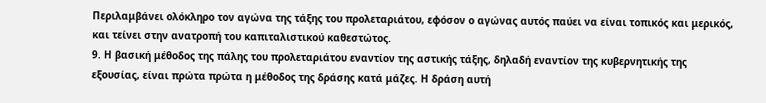Περιλαμβάνει ολόκληρο τον αγώνα της τάξης του προλεταριάτου, εφόσον ο αγώνας αυτός παύει να είναι τοπικός και μερικός, και τείνει στην ανατροπή του καπιταλιστικού καθεστώτος.
9. Η βασική μέθοδος της πάλης του προλεταριάτου εναντίον της αστικής τάξης, δηλαδή εναντίον της κυβερνητικής της εξουσίας, είναι πρώτα πρώτα η μέθοδος της δράσης κατά μάζες. Η δράση αυτή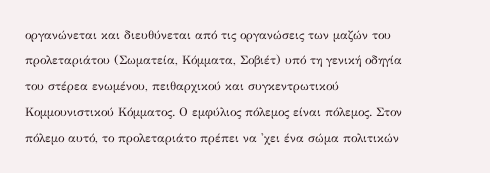οργανώνεται και διευθύνεται από τις οργανώσεις των μαζών του προλεταριάτου (Σωματεία, Κόμματα, Σοβιέτ) υπό τη γενική οδηγία του στέρεα ενωμένου, πειθαρχικού και συγκεντρωτικού Κομμουνιστικού Κόμματος. Ο εμφύλιος πόλεμος είναι πόλεμος. Στον πόλεμο αυτό, το προλεταριάτο πρέπει να 'χει ένα σώμα πολιτικών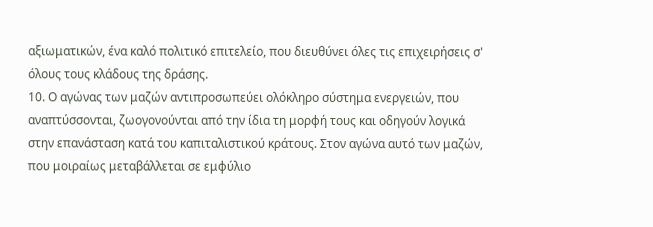αξιωματικών, ένα καλό πολιτικό επιτελείο, που διευθύνει όλες τις επιχειρήσεις σ' όλους τους κλάδους της δράσης.
10. Ο αγώνας των μαζών αντιπροσωπεύει ολόκληρο σύστημα ενεργειών, που αναπτύσσονται, ζωογονούνται από την ίδια τη μορφή τους και οδηγούν λογικά στην επανάσταση κατά του καπιταλιστικού κράτους. Στον αγώνα αυτό των μαζών, που μοιραίως μεταβάλλεται σε εμφύλιο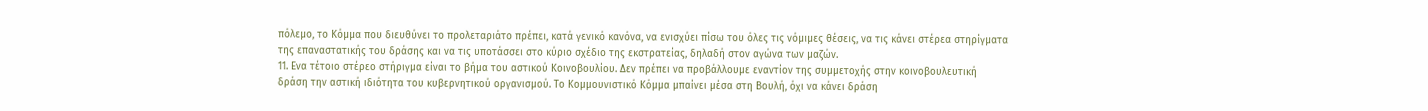πόλεμο, το Κόμμα που διευθύνει το προλεταριάτο πρέπει, κατά γενικό κανόνα, να ενισχύει πίσω του όλες τις νόμιμες θέσεις, να τις κάνει στέρεα στηρίγματα της επαναστατικής του δράσης και να τις υποτάσσει στο κύριο σχέδιο της εκστρατείας, δηλαδή στον αγώνα των μαζών.
11. Ενα τέτοιο στέρεο στήριγμα είναι το βήμα του αστικού Κοινοβουλίου. Δεν πρέπει να προβάλλουμε εναντίον της συμμετοχής στην κοινοβουλευτική δράση την αστική ιδιότητα του κυβερνητικού οργανισμού. Το Κομμουνιστικό Κόμμα μπαίνει μέσα στη Βουλή, όχι να κάνει δράση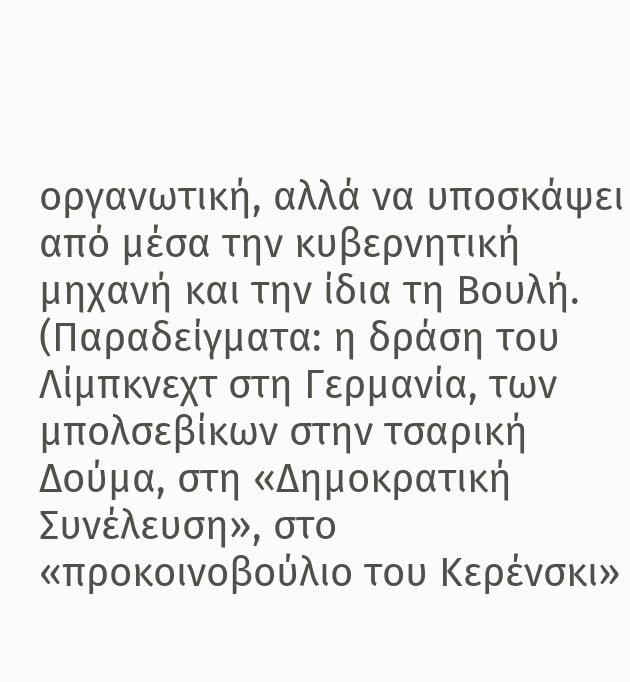οργανωτική, αλλά να υποσκάψει από μέσα την κυβερνητική μηχανή και την ίδια τη Βουλή. (Παραδείγματα: η δράση του Λίμπκνεχτ στη Γερμανία, των μπολσεβίκων στην τσαρική Δούμα, στη «Δημοκρατική Συνέλευση», στο «προκοινοβούλιο του Κερένσκι»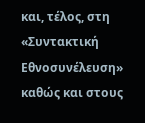και, τέλος, στη «Συντακτική Εθνοσυνέλευση» καθώς και στους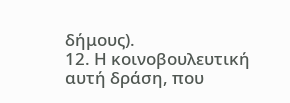δήμους).
12. Η κοινοβουλευτική αυτή δράση, που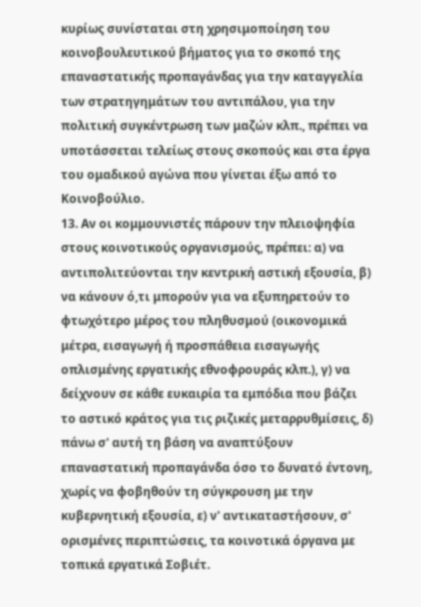κυρίως συνίσταται στη χρησιμοποίηση του κοινοβουλευτικού βήματος για το σκοπό της επαναστατικής προπαγάνδας για την καταγγελία των στρατηγημάτων του αντιπάλου, για την πολιτική συγκέντρωση των μαζών κλπ., πρέπει να υποτάσσεται τελείως στους σκοπούς και στα έργα του ομαδικού αγώνα που γίνεται έξω από το Κοινοβούλιο.
13. Αν οι κομμουνιστές πάρουν την πλειοψηφία στους κοινοτικούς οργανισμούς, πρέπει: α) να αντιπολιτεύονται την κεντρική αστική εξουσία, β) να κάνουν ό,τι μπορούν για να εξυπηρετούν το φτωχότερο μέρος του πληθυσμού (οικονομικά μέτρα, εισαγωγή ή προσπάθεια εισαγωγής οπλισμένης εργατικής εθνοφρουράς κλπ.), γ) να δείχνουν σε κάθε ευκαιρία τα εμπόδια που βάζει το αστικό κράτος για τις ριζικές μεταρρυθμίσεις, δ) πάνω σ' αυτή τη βάση να αναπτύξουν επαναστατική προπαγάνδα όσο το δυνατό έντονη, χωρίς να φοβηθούν τη σύγκρουση με την κυβερνητική εξουσία, ε) ν' αντικαταστήσουν, σ' ορισμένες περιπτώσεις, τα κοινοτικά όργανα με τοπικά εργατικά Σοβιέτ.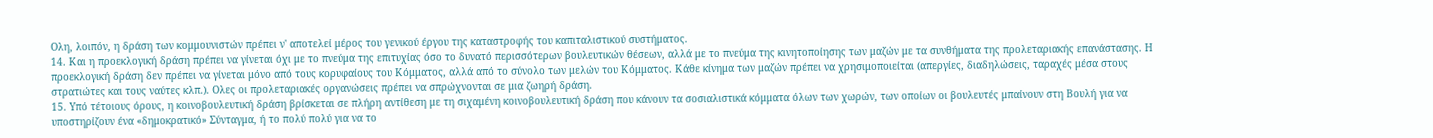Ολη, λοιπόν, η δράση των κομμουνιστών πρέπει ν' αποτελεί μέρος του γενικού έργου της καταστροφής του καπιταλιστικού συστήματος.
14. Και η προεκλογική δράση πρέπει να γίνεται όχι με το πνεύμα της επιτυχίας όσο το δυνατό περισσότερων βουλευτικών θέσεων, αλλά με το πνεύμα της κινητοποίησης των μαζών με τα συνθήματα της προλεταριακής επανάστασης. Η προεκλογική δράση δεν πρέπει να γίνεται μόνο από τους κορυφαίους του Κόμματος, αλλά από το σύνολο των μελών του Κόμματος. Κάθε κίνημα των μαζών πρέπει να χρησιμοποιείται (απεργίες, διαδηλώσεις, ταραχές μέσα στους στρατιώτες και τους ναύτες κλπ.). Ολες οι προλεταριακές οργανώσεις πρέπει να σπρώχνονται σε μια ζωηρή δράση.
15. Υπό τέτοιους όρους, η κοινοβουλευτική δράση βρίσκεται σε πλήρη αντίθεση με τη σιχαμένη κοινοβουλευτική δράση που κάνουν τα σοσιαλιστικά κόμματα όλων των χωρών, των οποίων οι βουλευτές μπαίνουν στη Βουλή για να υποστηρίζουν ένα «δημοκρατικό» Σύνταγμα, ή το πολύ πολύ για να το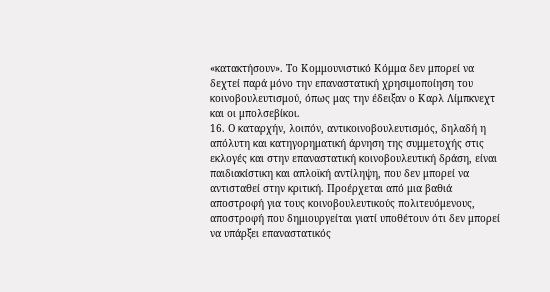«κατακτήσουν». Το Κομμουνιστικό Κόμμα δεν μπορεί να δεχτεί παρά μόνο την επαναστατική χρησιμοποίηση του κοινοβουλευτισμού, όπως μας την έδειξαν ο Καρλ Λίμπκνεχτ και οι μπολσεβίκοι.
16. Ο καταρχήν, λοιπόν, αντικοινοβουλευτισμός, δηλαδή η απόλυτη και κατηγορηματική άρνηση της συμμετοχής στις εκλογές και στην επαναστατική κοινοβουλευτική δράση, είναι παιδιακίστικη και απλοϊκή αντίληψη, που δεν μπορεί να αντισταθεί στην κριτική. Προέρχεται από μια βαθιά αποστροφή για τους κοινοβουλευτικούς πολιτευόμενους, αποστροφή που δημιουργείται γιατί υποθέτουν ότι δεν μπορεί να υπάρξει επαναστατικός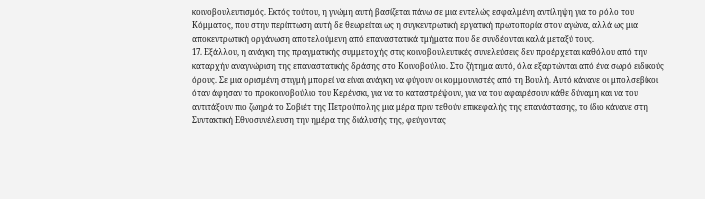κοινοβουλευτισμός. Εκτός τούτου, η γνώμη αυτή βασίζεται πάνω σε μια εντελώς εσφαλμένη αντίληψη για το ρόλο του Κόμματος, που στην περίπτωση αυτή δε θεωρείται ως η συγκεντρωτική εργατική πρωτοπορία στον αγώνα, αλλά ως μια αποκεντρωτική οργάνωση αποτελούμενη από επαναστατικά τμήματα που δε συνδέονται καλά μεταξύ τους.
17. Εξάλλου, η ανάγκη της πραγματικής συμμετοχής στις κοινοβουλευτικές συνελεύσεις δεν προέρχεται καθόλου από την καταρχήν αναγνώριση της επαναστατικής δράσης στο Κοινοβούλιο. Στο ζήτημα αυτό, όλα εξαρτώνται από ένα σωρό ειδικούς όρους. Σε μια ορισμένη στιγμή μπορεί να είναι ανάγκη να φύγουν οι κομμουνιστές από τη Βουλή. Αυτό κάνανε οι μπολσεβίκοι όταν άφησαν το προκοινοβούλιο του Κερένσκι, για να το καταστρέψουν, για να του αφαιρέσουν κάθε δύναμη και να του αντιτάξουν πιο ζωηρά το Σοβιέτ της Πετρούπολης μια μέρα πριν τεθούν επικεφαλής της επανάστασης, το ίδιο κάνανε στη Συντακτική Εθνοσυνέλευση την ημέρα της διάλυσής της, φεύγοντας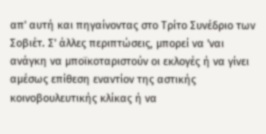απ' αυτή και πηγαίνοντας στο Τρίτο Συνέδριο των Σοβιέτ. Σ' άλλες περιπτώσεις, μπορεί να 'ναι ανάγκη να μποϊκοταριστούν οι εκλογές ή να γίνει αμέσως επίθεση εναντίον της αστικής κοινοβουλευτικής κλίκας ή να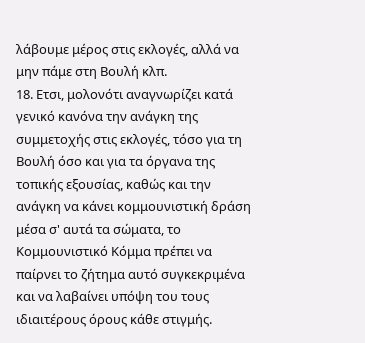λάβουμε μέρος στις εκλογές, αλλά να μην πάμε στη Βουλή κλπ.
18. Ετσι, μολονότι αναγνωρίζει κατά γενικό κανόνα την ανάγκη της συμμετοχής στις εκλογές, τόσο για τη Βουλή όσο και για τα όργανα της τοπικής εξουσίας, καθώς και την ανάγκη να κάνει κομμουνιστική δράση μέσα σ' αυτά τα σώματα, το Κομμουνιστικό Κόμμα πρέπει να παίρνει το ζήτημα αυτό συγκεκριμένα και να λαβαίνει υπόψη του τους ιδιαιτέρους όρους κάθε στιγμής.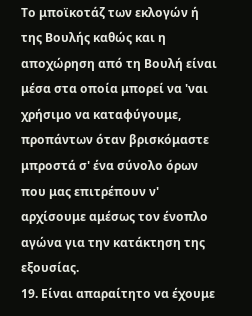Το μποϊκοτάζ των εκλογών ή της Βουλής καθώς και η αποχώρηση από τη Βουλή είναι μέσα στα οποία μπορεί να 'ναι χρήσιμο να καταφύγουμε, προπάντων όταν βρισκόμαστε μπροστά σ' ένα σύνολο όρων που μας επιτρέπουν ν' αρχίσουμε αμέσως τον ένοπλο αγώνα για την κατάκτηση της εξουσίας.
19. Είναι απαραίτητο να έχουμε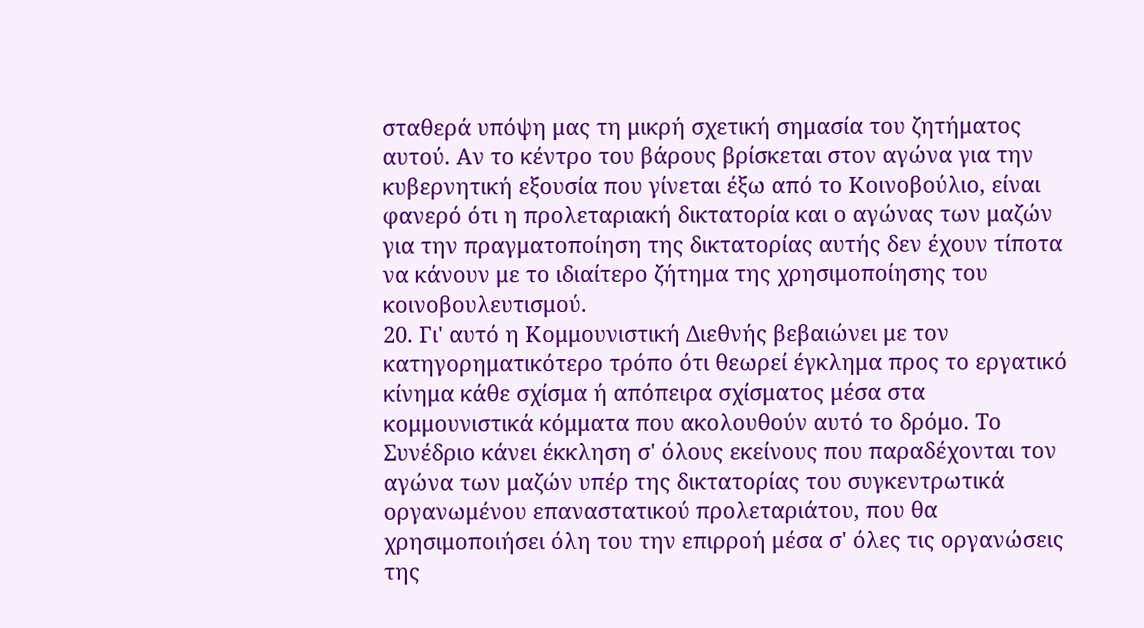σταθερά υπόψη μας τη μικρή σχετική σημασία του ζητήματος αυτού. Αν το κέντρο του βάρους βρίσκεται στον αγώνα για την κυβερνητική εξουσία που γίνεται έξω από το Κοινοβούλιο, είναι φανερό ότι η προλεταριακή δικτατορία και ο αγώνας των μαζών για την πραγματοποίηση της δικτατορίας αυτής δεν έχουν τίποτα να κάνουν με το ιδιαίτερο ζήτημα της χρησιμοποίησης του κοινοβουλευτισμού.
20. Γι' αυτό η Κομμουνιστική Διεθνής βεβαιώνει με τον κατηγορηματικότερο τρόπο ότι θεωρεί έγκλημα προς το εργατικό κίνημα κάθε σχίσμα ή απόπειρα σχίσματος μέσα στα κομμουνιστικά κόμματα που ακολουθούν αυτό το δρόμο. Το Συνέδριο κάνει έκκληση σ' όλους εκείνους που παραδέχονται τον αγώνα των μαζών υπέρ της δικτατορίας του συγκεντρωτικά οργανωμένου επαναστατικού προλεταριάτου, που θα χρησιμοποιήσει όλη του την επιρροή μέσα σ' όλες τις οργανώσεις της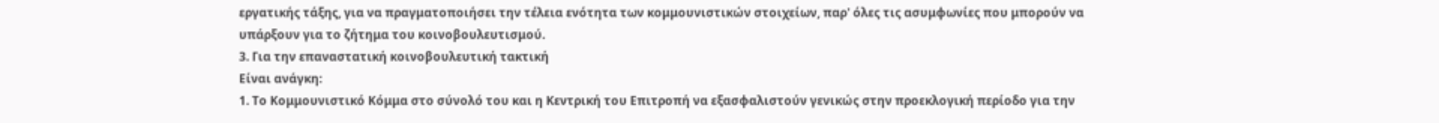εργατικής τάξης, για να πραγματοποιήσει την τέλεια ενότητα των κομμουνιστικών στοιχείων, παρ' όλες τις ασυμφωνίες που μπορούν να υπάρξουν για το ζήτημα του κοινοβουλευτισμού.
3. Για την επαναστατική κοινοβουλευτική τακτική
Είναι ανάγκη:
1. Το Κομμουνιστικό Κόμμα στο σύνολό του και η Κεντρική του Επιτροπή να εξασφαλιστούν γενικώς στην προεκλογική περίοδο για την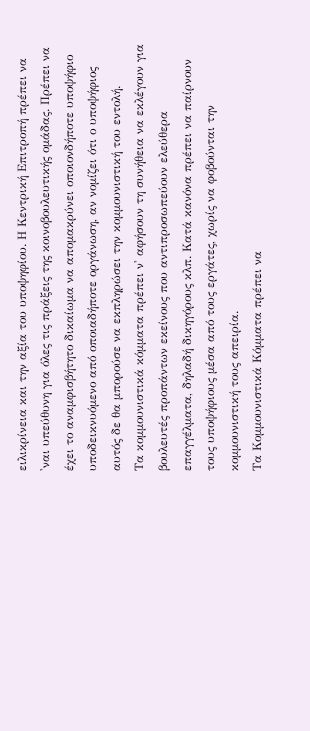ειλικρίνεια και την αξία του υποψηφίου. Η Κεντρική Επιτροπή πρέπει να 'ναι υπεύθυνη για όλες τις πράξεις της κοινοβουλευτικής ομάδας. Πρέπει να έχει το αναμφισβήτητο δικαίωμα να απομακρύνει οποιονδήποτε υποψήφιο υποδεικνυόμενο από οποιαδήποτε οργάνωση, αν νομίζει ότι ο υποψήφιος αυτός δε θα μπορούσε να εκπληρώσει την κομμουνιστική του εντολή.
Τα κομμουνιστικά κόμματα πρέπει ν' αφήσουν τη συνήθεια να εκλέγουν για βουλευτές προπάντων εκείνους που αντιπροσωπεύουν ελεύθερα επαγγέλματα, δηλαδή δικηγόρους κλπ. Κατά κανόνα πρέπει να παίρνουν τους υποψήφιους μέσα από τους εργάτες, χωρίς να φοβούνται την κομμουνιστική τους απειρία.
Τα Κομμουνιστικά Κόμματα πρέπει να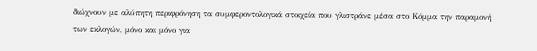διώχνουν με αλύπητη περιφρόνηση τα συμφεροντολογικά στοιχεία που γλιστράνε μέσα στο Κόμμα την παραμονή των εκλογών, μόνο και μόνο για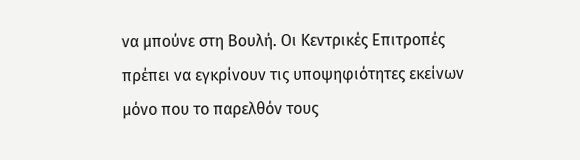να μπούνε στη Βουλή. Οι Κεντρικές Επιτροπές πρέπει να εγκρίνουν τις υποψηφιότητες εκείνων μόνο που το παρελθόν τους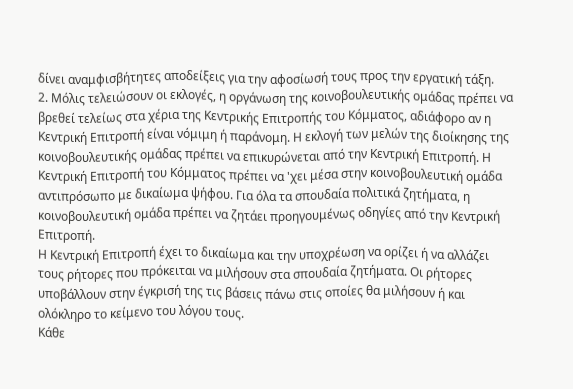δίνει αναμφισβήτητες αποδείξεις για την αφοσίωσή τους προς την εργατική τάξη.
2. Μόλις τελειώσουν οι εκλογές, η οργάνωση της κοινοβουλευτικής ομάδας πρέπει να βρεθεί τελείως στα χέρια της Κεντρικής Επιτροπής του Κόμματος, αδιάφορο αν η Κεντρική Επιτροπή είναι νόμιμη ή παράνομη. Η εκλογή των μελών της διοίκησης της κοινοβουλευτικής ομάδας πρέπει να επικυρώνεται από την Κεντρική Επιτροπή. Η Κεντρική Επιτροπή του Κόμματος πρέπει να 'χει μέσα στην κοινοβουλευτική ομάδα αντιπρόσωπο με δικαίωμα ψήφου. Για όλα τα σπουδαία πολιτικά ζητήματα, η κοινοβουλευτική ομάδα πρέπει να ζητάει προηγουμένως οδηγίες από την Κεντρική Επιτροπή.
Η Κεντρική Επιτροπή έχει το δικαίωμα και την υποχρέωση να ορίζει ή να αλλάζει τους ρήτορες που πρόκειται να μιλήσουν στα σπουδαία ζητήματα. Οι ρήτορες υποβάλλουν στην έγκρισή της τις βάσεις πάνω στις οποίες θα μιλήσουν ή και ολόκληρο το κείμενο του λόγου τους.
Κάθε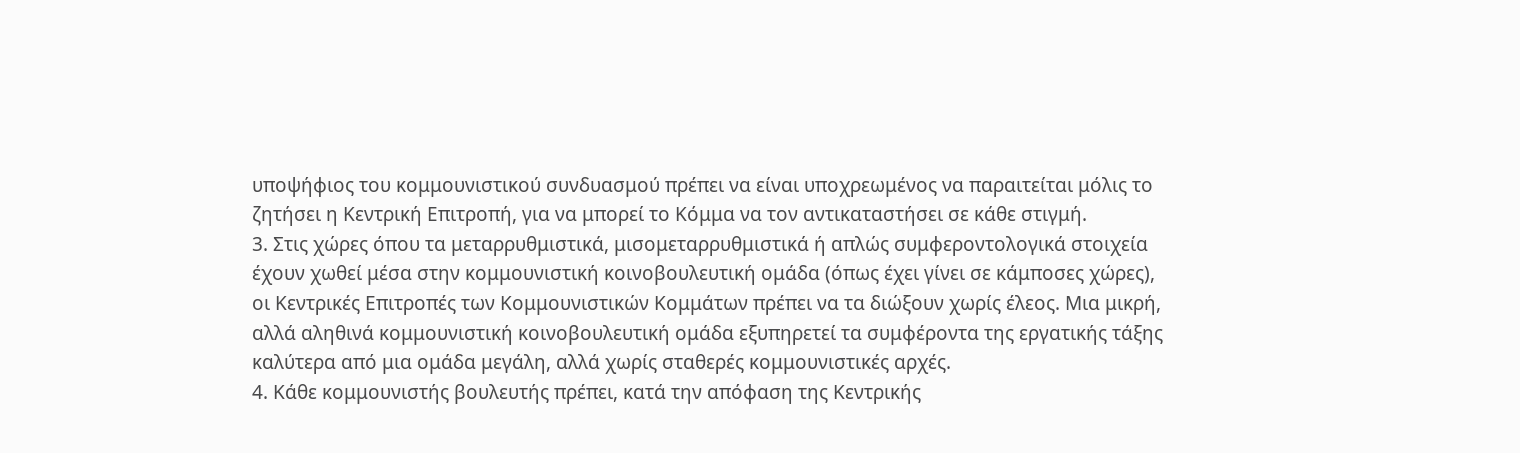υποψήφιος του κομμουνιστικού συνδυασμού πρέπει να είναι υποχρεωμένος να παραιτείται μόλις το ζητήσει η Κεντρική Επιτροπή, για να μπορεί το Κόμμα να τον αντικαταστήσει σε κάθε στιγμή.
3. Στις χώρες όπου τα μεταρρυθμιστικά, μισομεταρρυθμιστικά ή απλώς συμφεροντολογικά στοιχεία έχουν χωθεί μέσα στην κομμουνιστική κοινοβουλευτική ομάδα (όπως έχει γίνει σε κάμποσες χώρες), οι Κεντρικές Επιτροπές των Κομμουνιστικών Κομμάτων πρέπει να τα διώξουν χωρίς έλεος. Μια μικρή, αλλά αληθινά κομμουνιστική κοινοβουλευτική ομάδα εξυπηρετεί τα συμφέροντα της εργατικής τάξης καλύτερα από μια ομάδα μεγάλη, αλλά χωρίς σταθερές κομμουνιστικές αρχές.
4. Κάθε κομμουνιστής βουλευτής πρέπει, κατά την απόφαση της Κεντρικής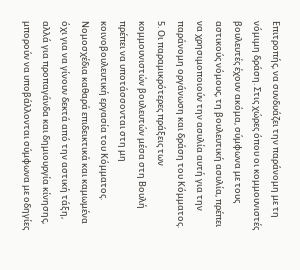Επιτροπής, να συνδυάζει την παράνομη με τη νόμιμη δράση. Στις χώρες όπου οι κομμουνιστές βουλευτές έχουν ακόμα, σύμφωνα με τους αστικούς νόμους, τη βουλευτική ασυλία, πρέπει να χρησιμοποιούν την ασυλία αυτή για την παράνομη οργάνωση και δράση του Κόμματος.
5. Οι παραμικρότερες πράξεις των κομμουνιστών βουλευτών μέσα στη Βουλή πρέπει να υποτάσσονται στη μη κοινοβουλευτική εργασία του Κόμματος. Νομοσχέδια καθαρά επιδεικτικά και καμωμένα όχι για να γίνουν δεκτά από την αστική τάξη, αλλά για προπαγάνδα και δημιουργία κίνησης, μπορούν να υποβάλλονται σύμφωνα με οδηγίες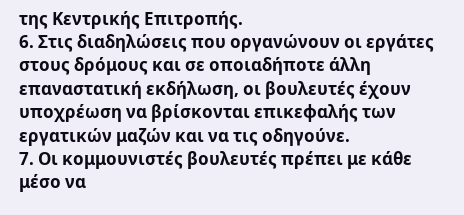της Κεντρικής Επιτροπής.
6. Στις διαδηλώσεις που οργανώνουν οι εργάτες στους δρόμους και σε οποιαδήποτε άλλη επαναστατική εκδήλωση, οι βουλευτές έχουν υποχρέωση να βρίσκονται επικεφαλής των εργατικών μαζών και να τις οδηγούνε.
7. Οι κομμουνιστές βουλευτές πρέπει με κάθε μέσο να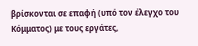βρίσκονται σε επαφή (υπό τον έλεγχο του Κόμματος) με τους εργάτες,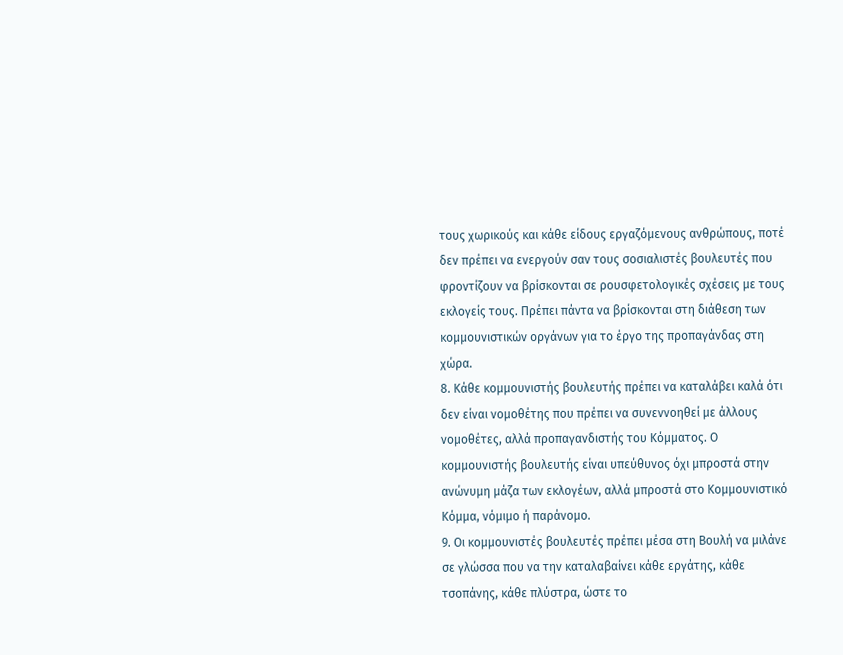τους χωρικούς και κάθε είδους εργαζόμενους ανθρώπους, ποτέ δεν πρέπει να ενεργούν σαν τους σοσιαλιστές βουλευτές που φροντίζουν να βρίσκονται σε ρουσφετολογικές σχέσεις με τους εκλογείς τους. Πρέπει πάντα να βρίσκονται στη διάθεση των κομμουνιστικών οργάνων για το έργο της προπαγάνδας στη χώρα.
8. Κάθε κομμουνιστής βουλευτής πρέπει να καταλάβει καλά ότι δεν είναι νομοθέτης που πρέπει να συνεννοηθεί με άλλους νομοθέτες, αλλά προπαγανδιστής του Κόμματος. Ο κομμουνιστής βουλευτής είναι υπεύθυνος όχι μπροστά στην ανώνυμη μάζα των εκλογέων, αλλά μπροστά στο Κομμουνιστικό Κόμμα, νόμιμο ή παράνομο.
9. Οι κομμουνιστές βουλευτές πρέπει μέσα στη Βουλή να μιλάνε σε γλώσσα που να την καταλαβαίνει κάθε εργάτης, κάθε τσοπάνης, κάθε πλύστρα, ώστε το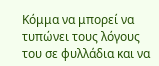Κόμμα να μπορεί να τυπώνει τους λόγους του σε φυλλάδια και να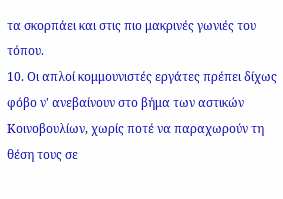τα σκορπάει και στις πιο μακρινές γωνιές του τόπου.
10. Οι απλοί κομμουνιστές εργάτες πρέπει δίχως φόβο ν' ανεβαίνουν στο βήμα των αστικών Κοινοβουλίων, χωρίς ποτέ να παραχωρούν τη θέση τους σε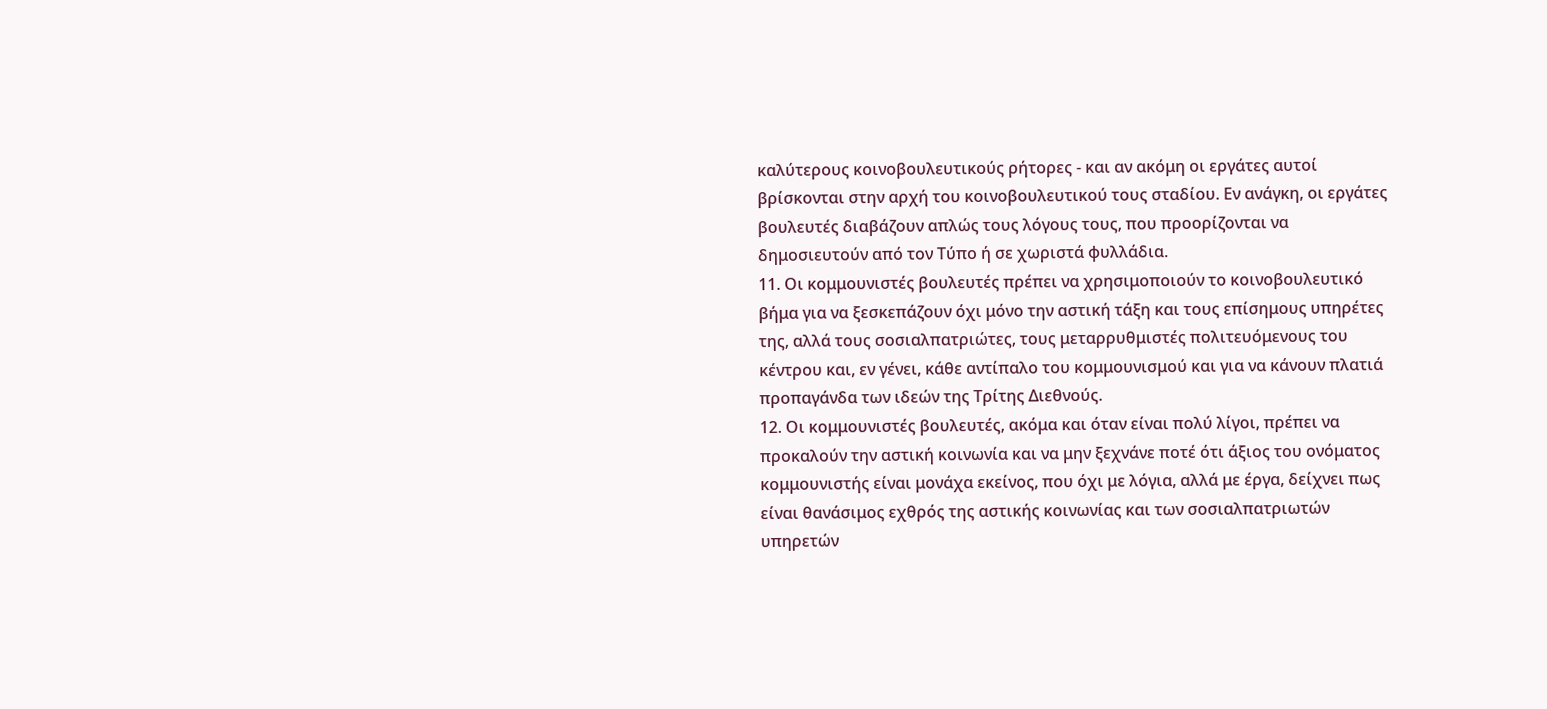καλύτερους κοινοβουλευτικούς ρήτορες - και αν ακόμη οι εργάτες αυτοί βρίσκονται στην αρχή του κοινοβουλευτικού τους σταδίου. Εν ανάγκη, οι εργάτες βουλευτές διαβάζουν απλώς τους λόγους τους, που προορίζονται να δημοσιευτούν από τον Τύπο ή σε χωριστά φυλλάδια.
11. Οι κομμουνιστές βουλευτές πρέπει να χρησιμοποιούν το κοινοβουλευτικό βήμα για να ξεσκεπάζουν όχι μόνο την αστική τάξη και τους επίσημους υπηρέτες της, αλλά τους σοσιαλπατριώτες, τους μεταρρυθμιστές πολιτευόμενους του κέντρου και, εν γένει, κάθε αντίπαλο του κομμουνισμού και για να κάνουν πλατιά προπαγάνδα των ιδεών της Τρίτης Διεθνούς.
12. Οι κομμουνιστές βουλευτές, ακόμα και όταν είναι πολύ λίγοι, πρέπει να προκαλούν την αστική κοινωνία και να μην ξεχνάνε ποτέ ότι άξιος του ονόματος κομμουνιστής είναι μονάχα εκείνος, που όχι με λόγια, αλλά με έργα, δείχνει πως είναι θανάσιμος εχθρός της αστικής κοινωνίας και των σοσιαλπατριωτών υπηρετών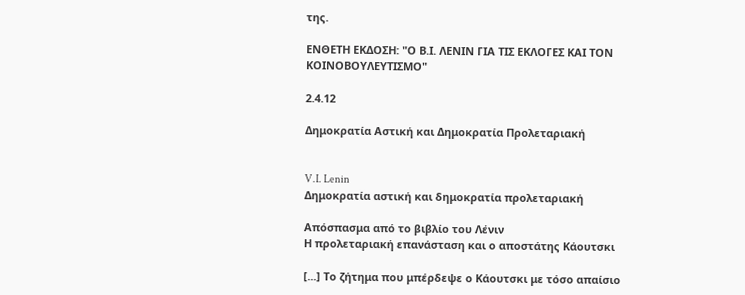της.

ΕΝΘΕΤΗ ΕΚΔΟΣΗ: "Ο Β.Ι. ΛΕΝΙΝ ΓΙΑ ΤΙΣ ΕΚΛΟΓΕΣ ΚΑΙ ΤΟΝ ΚΟΙΝΟΒΟΥΛΕΥΤΙΣΜΟ"

2.4.12

Δημοκρατία Αστική και Δημοκρατία Προλεταριακή


V.I. Lenin
Δημοκρατία αστική και δημοκρατία προλεταριακή

Απόσπασμα από το βιβλίο του Λένιν
Η προλεταριακή επανάσταση και ο αποστάτης Κάουτσκι

[...] Το ζήτημα που μπέρδεψε ο Κάουτσκι με τόσο απαίσιο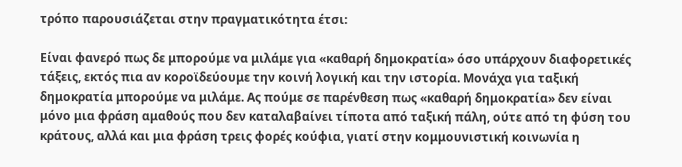τρόπο παρουσιάζεται στην πραγματικότητα έτσι:

Είναι φανερό πως δε μπορούμε να μιλάμε για «καθαρή δημοκρατία» όσο υπάρχουν διαφορετικές τάξεις, εκτός πια αν κοροϊδεύουμε την κοινή λογική και την ιστορία. Μονάχα για ταξική δημοκρατία μπορούμε να μιλάμε. Ας πούμε σε παρένθεση πως «καθαρή δημοκρατία» δεν είναι μόνο μια φράση αμαθούς που δεν καταλαβαίνει τίποτα από ταξική πάλη, ούτε από τη φύση του κράτους, αλλά και μια φράση τρεις φορές κούφια, γιατί στην κομμουνιστική κοινωνία η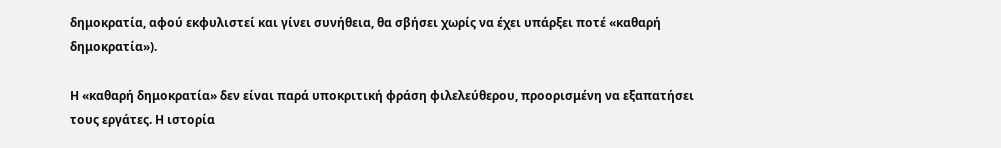δημοκρατία, αφού εκφυλιστεί και γίνει συνήθεια, θα σβήσει χωρίς να έχει υπάρξει ποτέ «καθαρή δημοκρατία»).

Η «καθαρή δημοκρατία» δεν είναι παρά υποκριτική φράση φιλελεύθερου, προορισμένη να εξαπατήσει τους εργάτες. Η ιστορία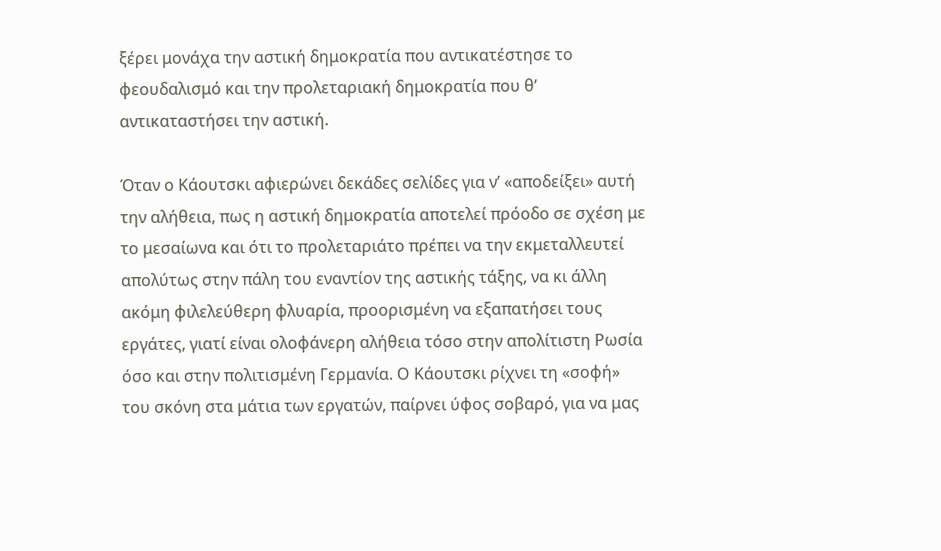ξέρει μονάχα την αστική δημοκρατία που αντικατέστησε το φεουδαλισμό και την προλεταριακή δημοκρατία που θ’ αντικαταστήσει την αστική.

Όταν ο Κάουτσκι αφιερώνει δεκάδες σελίδες για ν’ «αποδείξει» αυτή την αλήθεια, πως η αστική δημοκρατία αποτελεί πρόοδο σε σχέση με το μεσαίωνα και ότι το προλεταριάτο πρέπει να την εκμεταλλευτεί απολύτως στην πάλη του εναντίον της αστικής τάξης, να κι άλλη ακόμη φιλελεύθερη φλυαρία, προορισμένη να εξαπατήσει τους εργάτες, γιατί είναι ολοφάνερη αλήθεια τόσο στην απολίτιστη Ρωσία όσο και στην πολιτισμένη Γερμανία. Ο Κάουτσκι ρίχνει τη «σοφή» του σκόνη στα μάτια των εργατών, παίρνει ύφος σοβαρό, για να μας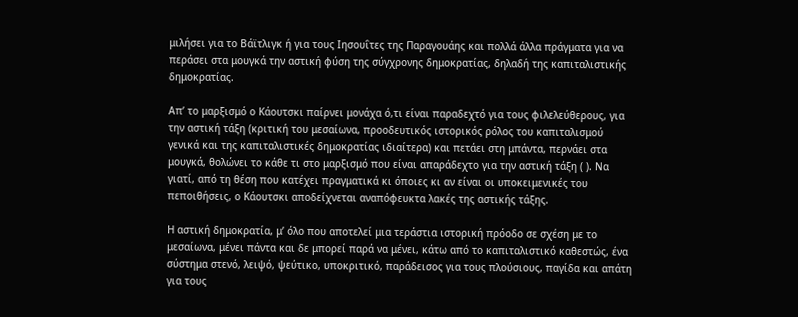μιλήσει για το Βάϊτλιγκ ή για τους Ιησουΐτες της Παραγουάης και πολλά άλλα πράγματα για να περάσει στα μουγκά την αστική φύση της σύγχρονης δημοκρατίας, δηλαδή της καπιταλιστικής δημοκρατίας.

Απ’ το μαρξισμό ο Κάουτσκι παίρνει μονάχα ό,τι είναι παραδεχτό για τους φιλελεύθερους, για την αστική τάξη (κριτική του μεσαίωνα, προοδευτικός ιστορικός ρόλος του καπιταλισμού γενικά και της καπιταλιστικές δημοκρατίας ιδιαίτερα) και πετάει στη μπάντα, περνάει στα μουγκά, θολώνει το κάθε τι στο μαρξισμό που είναι απαράδεχτο για την αστική τάξη ( ). Να γιατί, από τη θέση που κατέχει πραγματικά κι όποιες κι αν είναι οι υποκειμενικές του πεποιθήσεις, ο Κάουτσκι αποδείχνεται αναπόφευκτα λακές της αστικής τάξης.

Η αστική δημοκρατία, μ’ όλο που αποτελεί μια τεράστια ιστορική πρόοδο σε σχέση με το μεσαίωνα, μένει πάντα και δε μπορεί παρά να μένει, κάτω από το καπιταλιστικό καθεστώς, ένα σύστημα στενό, λειψό, ψεύτικο, υποκριτικό, παράδεισος για τους πλούσιους, παγίδα και απάτη για τους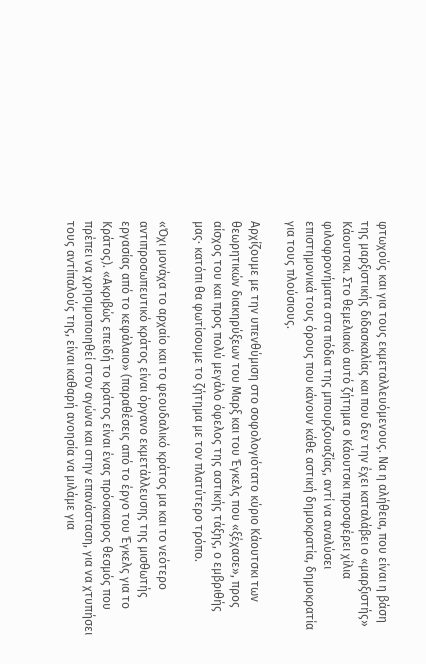φτωχούς και για τους εκμεταλλευόμενους. Να η αλήθεια, που είναι η βάση της μαρξιστικής διδασκαλίας και που δεν την έχει καταλάβει ο «μαρξιστής» Κάουτσκι. Στο θεμελιακό αυτό ζήτημα ο Κάουτσκι προσφέρει χίλια φιλοφρονήματα στα πόδια της μπουρζουαζίας, αντί να αναλύσει επιστημονικά τους όρους που κάνουν κάθε αστική δημοκρατία, δημοκρατία για τους πλούσιους.

Αρχίζουμε με την υπενθύμιση στο σοφολογιότατο κύριο Κάουτσκι των θεωρητικών διακηρύξεων του Μαρξ και του Έγκελς που «ξέχασε», προς αίσχος του και προς πολύ μεγάλο όφελος της αστικής τάξης, ο εμβριθής μας· κατόπι θα φωτίσουμε το ζήτημα με τον πλατύτερο τρόπο.

«Όχι μονάχα το αρχαίο και το φεουδαλικό κράτος μα και το νεότερο αντιπροσωπευτικό κράτος είναι όργανο εκμετάλλευσης της μισθωτής εργασίας από το κεφάλαιο» (παραθέσεις από το έργο του Έγκελς για το Κράτος). «Ακριβώς επειδή το κράτος είναι ένας πρόσκαιρος θεσμός που πρέπει να χρησιμοποιηθεί στον αγώνα και στην επανάσταση, για να χτυπήσει τους αντίπαλούς της, είναι καθαρή ανοησία να μιλάμε για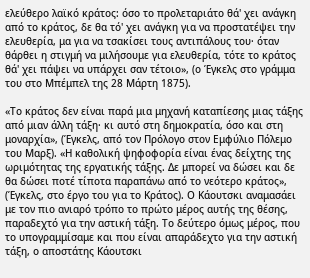ελεύθερο λαϊκό κράτος: όσο το προλεταριάτο θά' χει ανάγκη από το κράτος, δε θα τό' χει ανάγκη για να προστατέψει την ελευθερία, μα για να τσακίσει τους αντιπάλους του· όταν θάρθει η στιγμή να μιλήσουμε για ελευθερία, τότε το κράτος θά' χει πάψει να υπάρχει σαν τέτοιο», (ο Έγκελς στο γράμμα του στο Μπέμπελ της 28 Μάρτη 1875).

«Το κράτος δεν είναι παρά μια μηχανή καταπίεσης μιας τάξης από μιαν άλλη τάξη· κι αυτό στη δημοκρατία, όσο και στη μοναρχία», (Έγκελς, από τον Πρόλογο στον Εμφύλιο Πόλεμο του Μαρξ). «Η καθολική ψηφοφορία είναι ένας δείχτης της ωριμότητας της εργατικής τάξης. Δε μπορεί να δώσει και δε θα δώσει ποτέ τίποτα παραπάνω από το νεότερο κράτος», (Έγκελς, στο έργο του για το Κράτος). Ο Κάουτσκι αναμασάει με τον πιο ανιαρό τρόπο το πρώτο μέρος αυτής της θέσης, παραδεχτό για την αστική τάξη. Το δεύτερο όμως μέρος, που το υπογραμμίσαμε και που είναι απαράδεχτο για την αστική τάξη, ο αποστάτης Κάουτσκι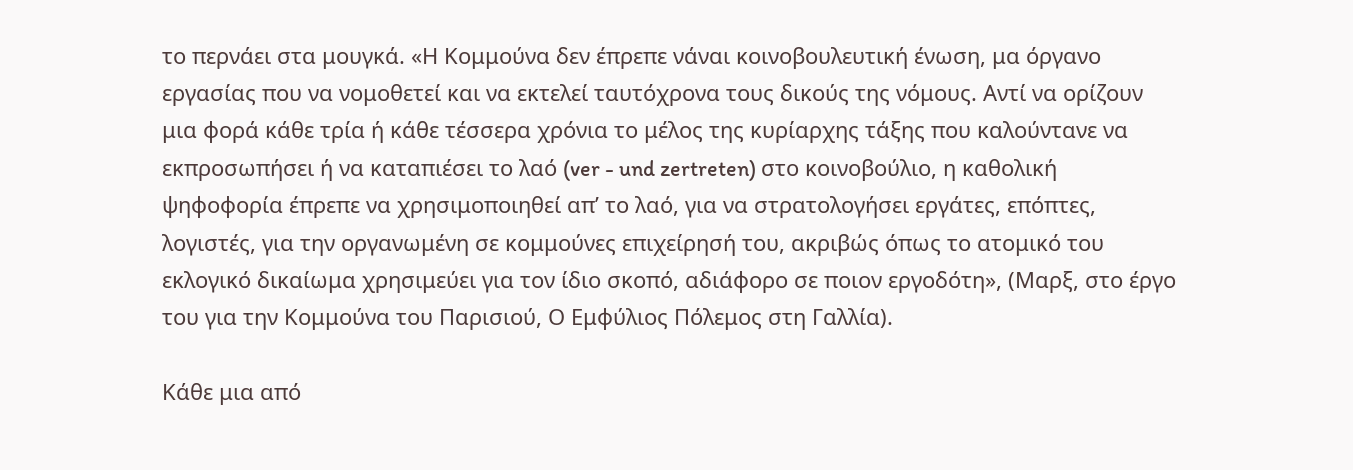το περνάει στα μουγκά. «Η Κομμούνα δεν έπρεπε νάναι κοινοβουλευτική ένωση, μα όργανο εργασίας που να νομοθετεί και να εκτελεί ταυτόχρονα τους δικούς της νόμους. Αντί να ορίζουν μια φορά κάθε τρία ή κάθε τέσσερα χρόνια το μέλος της κυρίαρχης τάξης που καλούντανε να εκπροσωπήσει ή να καταπιέσει το λαό (ver - und zertreten) στο κοινοβούλιο, η καθολική ψηφοφορία έπρεπε να χρησιμοποιηθεί απ’ το λαό, για να στρατολογήσει εργάτες, επόπτες, λογιστές, για την οργανωμένη σε κομμούνες επιχείρησή του, ακριβώς όπως το ατομικό του εκλογικό δικαίωμα χρησιμεύει για τον ίδιο σκοπό, αδιάφορο σε ποιον εργοδότη», (Μαρξ, στο έργο του για την Κομμούνα του Παρισιού, Ο Εμφύλιος Πόλεμος στη Γαλλία).

Κάθε μια από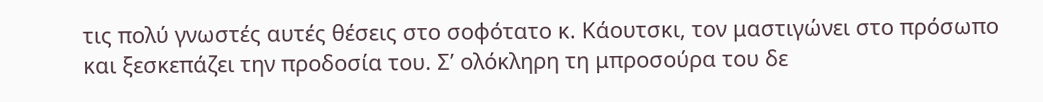τις πολύ γνωστές αυτές θέσεις στο σοφότατο κ. Κάουτσκι, τον μαστιγώνει στο πρόσωπο και ξεσκεπάζει την προδοσία του. Σ’ ολόκληρη τη μπροσούρα του δε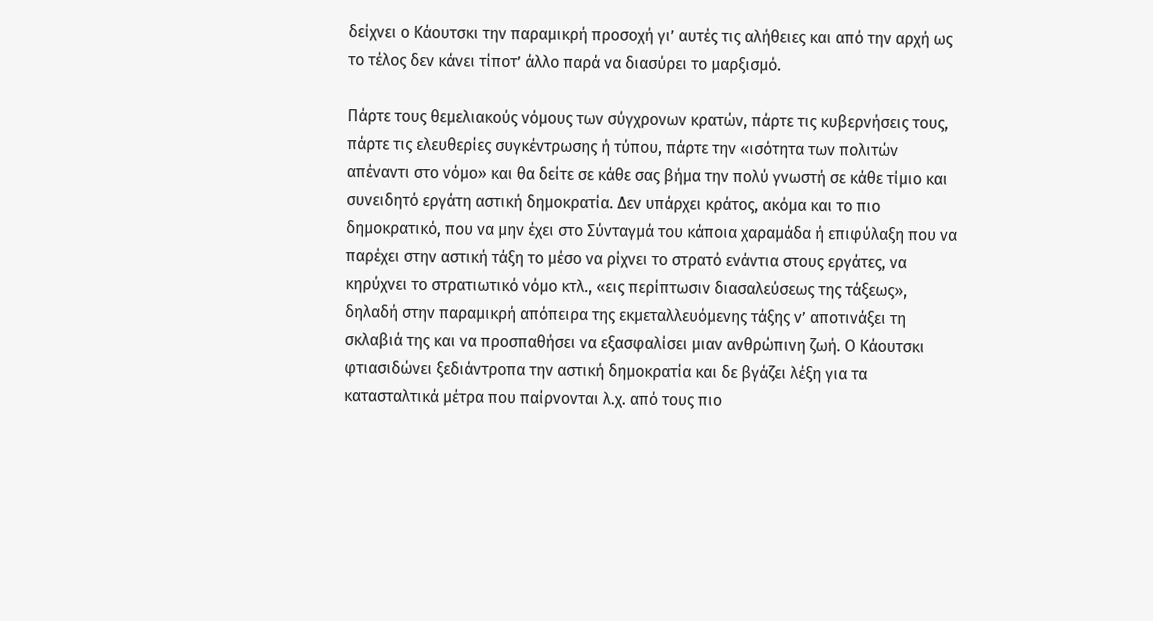δείχνει ο Κάουτσκι την παραμικρή προσοχή γι’ αυτές τις αλήθειες και από την αρχή ως το τέλος δεν κάνει τίποτ’ άλλο παρά να διασύρει το μαρξισμό.

Πάρτε τους θεμελιακούς νόμους των σύγχρονων κρατών, πάρτε τις κυβερνήσεις τους, πάρτε τις ελευθερίες συγκέντρωσης ή τύπου, πάρτε την «ισότητα των πολιτών απέναντι στο νόμο» και θα δείτε σε κάθε σας βήμα την πολύ γνωστή σε κάθε τίμιο και συνειδητό εργάτη αστική δημοκρατία. Δεν υπάρχει κράτος, ακόμα και το πιο δημοκρατικό, που να μην έχει στο Σύνταγμά του κάποια χαραμάδα ή επιφύλαξη που να παρέχει στην αστική τάξη το μέσο να ρίχνει το στρατό ενάντια στους εργάτες, να κηρύχνει το στρατιωτικό νόμο κτλ., «εις περίπτωσιν διασαλεύσεως της τάξεως», δηλαδή στην παραμικρή απόπειρα της εκμεταλλευόμενης τάξης ν’ αποτινάξει τη σκλαβιά της και να προσπαθήσει να εξασφαλίσει μιαν ανθρώπινη ζωή. Ο Κάουτσκι φτιασιδώνει ξεδιάντροπα την αστική δημοκρατία και δε βγάζει λέξη για τα κατασταλτικά μέτρα που παίρνονται λ.χ. από τους πιο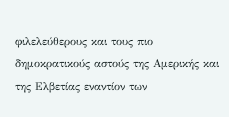φιλελεύθερους και τους πιο δημοκρατικούς αστούς της Αμερικής και της Ελβετίας εναντίον των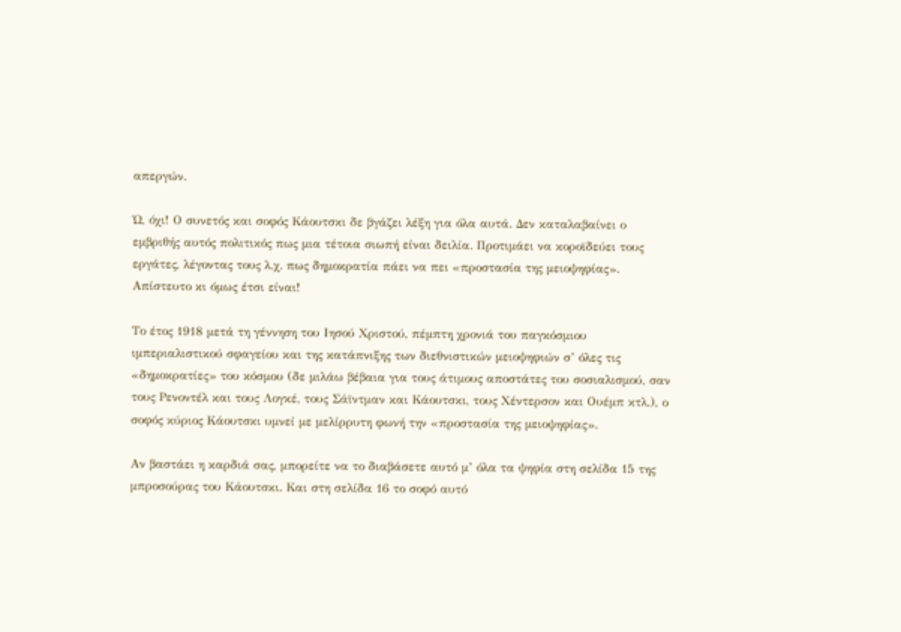απεργών.

Ώ, όχι! Ο συνετός και σοφός Κάουτσκι δε βγάζει λέξη για όλα αυτά. Δεν καταλαβαίνει ο εμβριθής αυτός πολιτικός πως μια τέτοια σιωπή είναι δειλία. Προτιμάει να κοροϊδεύει τους εργάτες, λέγοντας τους λ.χ. πως δημοκρατία πάει να πει «προστασία της μειοψηφίας». Απίστευτο κι όμως έτσι είναι!

Το έτος 1918 μετά τη γέννηση του Ιησού Χριστού, πέμπτη χρονιά του παγκόσμιου ιμπεριαλιστικού σφαγείου και της κατάπνιξης των διεθνιστικών μειοψηφιών σ’ όλες τις «δημοκρατίες» του κόσμου (δε μιλάω βέβαια για τους άτιμους αποστάτες του σοσιαλισμού, σαν τους Ρενοντέλ και τους Λογκέ, τους Σάϊντμαν και Κάουτσκι, τους Χέντερσον και Ουέμπ κτλ.), ο σοφός κύριος Κάουτσκι υμνεί με μελίρρυτη φωνή την «προστασία της μειοψηφίας».

Αν βαστάει η καρδιά σας, μπορείτε να το διαβάσετε αυτό μ’ όλα τα ψηφία στη σελίδα 15 της μπροσούρας του Κάουτσκι. Και στη σελίδα 16 το σοφό αυτό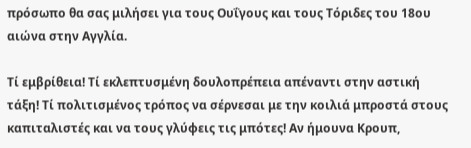πρόσωπο θα σας μιλήσει για τους Ουΐγους και τους Τόριδες του 18ου αιώνα στην Αγγλία.

Τί εμβρίθεια! Τί εκλεπτυσμένη δουλοπρέπεια απέναντι στην αστική τάξη! Τί πολιτισμένος τρόπος να σέρνεσαι με την κοιλιά μπροστά στους καπιταλιστές και να τους γλύφεις τις μπότες! Αν ήμουνα Κρουπ,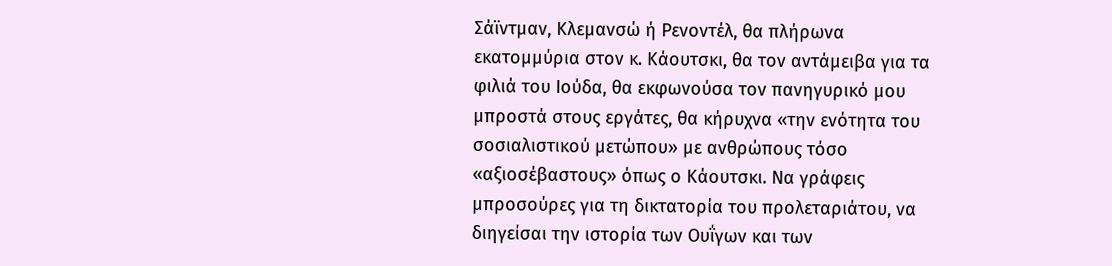Σάϊντμαν, Κλεμανσώ ή Ρενοντέλ, θα πλήρωνα εκατομμύρια στον κ. Κάουτσκι, θα τον αντάμειβα για τα φιλιά του Ιούδα, θα εκφωνούσα τον πανηγυρικό μου μπροστά στους εργάτες, θα κήρυχνα «την ενότητα του σοσιαλιστικού μετώπου» με ανθρώπους τόσο «αξιοσέβαστους» όπως ο Κάουτσκι. Να γράφεις μπροσούρες για τη δικτατορία του προλεταριάτου, να διηγείσαι την ιστορία των Ουΐγων και των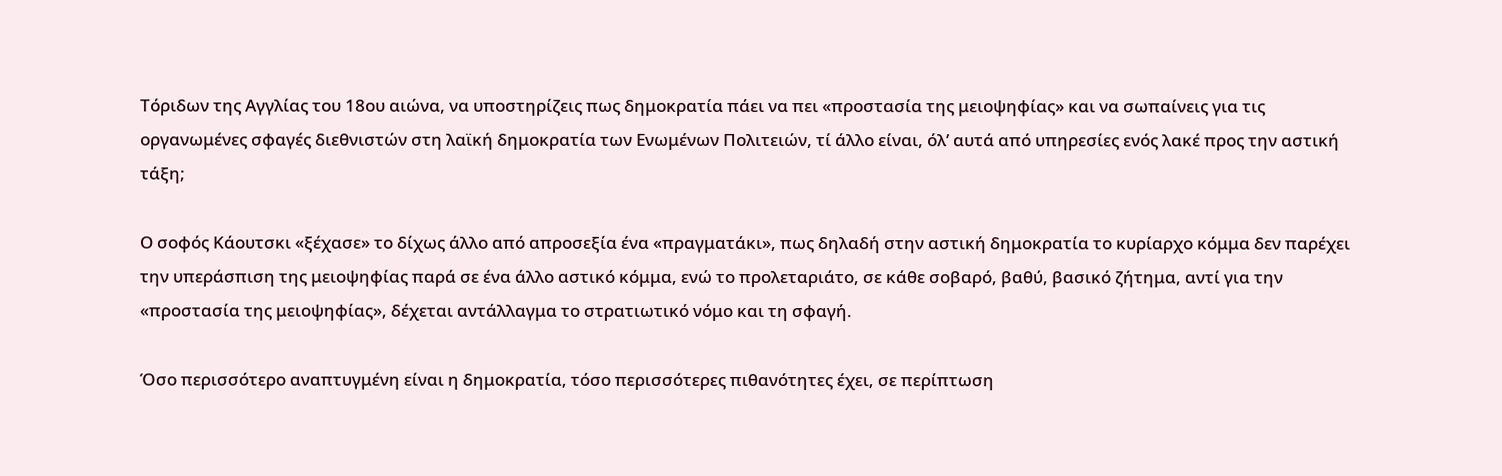Τόριδων της Αγγλίας του 18ου αιώνα, να υποστηρίζεις πως δημοκρατία πάει να πει «προστασία της μειοψηφίας» και να σωπαίνεις για τις οργανωμένες σφαγές διεθνιστών στη λαϊκή δημοκρατία των Ενωμένων Πολιτειών, τί άλλο είναι, όλ’ αυτά από υπηρεσίες ενός λακέ προς την αστική τάξη;

Ο σοφός Κάουτσκι «ξέχασε» το δίχως άλλο από απροσεξία ένα «πραγματάκι», πως δηλαδή στην αστική δημοκρατία το κυρίαρχο κόμμα δεν παρέχει την υπεράσπιση της μειοψηφίας παρά σε ένα άλλο αστικό κόμμα, ενώ το προλεταριάτο, σε κάθε σοβαρό, βαθύ, βασικό ζήτημα, αντί για την «προστασία της μειοψηφίας», δέχεται αντάλλαγμα το στρατιωτικό νόμο και τη σφαγή.

Όσο περισσότερο αναπτυγμένη είναι η δημοκρατία, τόσο περισσότερες πιθανότητες έχει, σε περίπτωση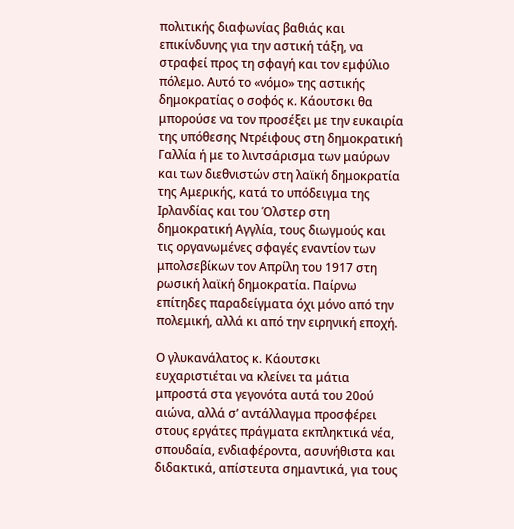πολιτικής διαφωνίας βαθιάς και επικίνδυνης για την αστική τάξη, να στραφεί προς τη σφαγή και τον εμφύλιο πόλεμο. Αυτό το «νόμο» της αστικής δημοκρατίας ο σοφός κ. Κάουτσκι θα μπορούσε να τον προσέξει με την ευκαιρία της υπόθεσης Ντρέιφους στη δημοκρατική Γαλλία ή με το λιντσάρισμα των μαύρων και των διεθνιστών στη λαϊκή δημοκρατία της Αμερικής, κατά το υπόδειγμα της Ιρλανδίας και του Όλστερ στη δημοκρατική Αγγλία, τους διωγμούς και τις οργανωμένες σφαγές εναντίον των μπολσεβίκων τον Απρίλη του 1917 στη ρωσική λαϊκή δημοκρατία. Παίρνω επίτηδες παραδείγματα όχι μόνο από την πολεμική, αλλά κι από την ειρηνική εποχή.

Ο γλυκανάλατος κ. Κάουτσκι ευχαριστιέται να κλείνει τα μάτια μπροστά στα γεγονότα αυτά του 20ού αιώνα, αλλά σ’ αντάλλαγμα προσφέρει στους εργάτες πράγματα εκπληκτικά νέα, σπουδαία, ενδιαφέροντα, ασυνήθιστα και διδακτικά, απίστευτα σημαντικά, για τους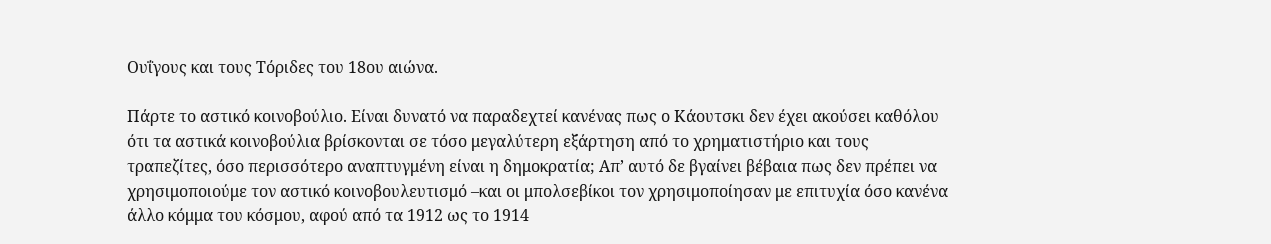Ουΐγους και τους Τόριδες του 18ου αιώνα.

Πάρτε το αστικό κοινοβούλιο. Είναι δυνατό να παραδεχτεί κανένας πως ο Κάουτσκι δεν έχει ακούσει καθόλου ότι τα αστικά κοινοβούλια βρίσκονται σε τόσο μεγαλύτερη εξάρτηση από το χρηματιστήριο και τους τραπεζίτες, όσο περισσότερο αναπτυγμένη είναι η δημοκρατία; Απ’ αυτό δε βγαίνει βέβαια πως δεν πρέπει να χρησιμοποιούμε τον αστικό κοινοβουλευτισμό –και οι μπολσεβίκοι τον χρησιμοποίησαν με επιτυχία όσο κανένα άλλο κόμμα του κόσμου, αφού από τα 1912 ως το 1914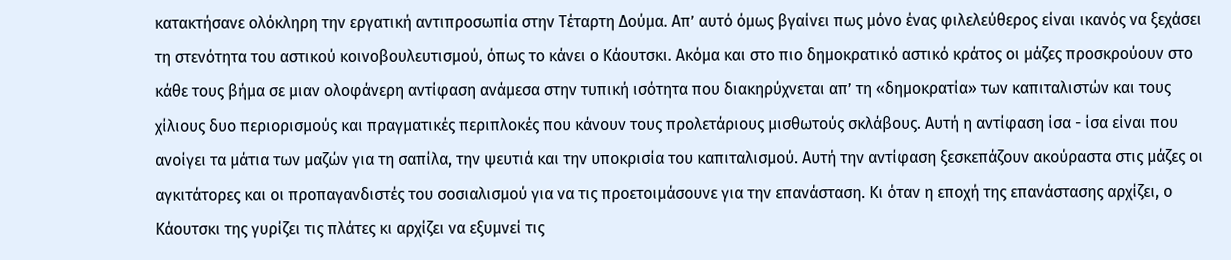κατακτήσανε ολόκληρη την εργατική αντιπροσωπία στην Τέταρτη Δούμα. Απ’ αυτό όμως βγαίνει πως μόνο ένας φιλελεύθερος είναι ικανός να ξεχάσει τη στενότητα του αστικού κοινοβουλευτισμού, όπως το κάνει ο Κάουτσκι. Ακόμα και στο πιο δημοκρατικό αστικό κράτος οι μάζες προσκρούουν στο κάθε τους βήμα σε μιαν ολοφάνερη αντίφαση ανάμεσα στην τυπική ισότητα που διακηρύχνεται απ’ τη «δημοκρατία» των καπιταλιστών και τους χίλιους δυο περιορισμούς και πραγματικές περιπλοκές που κάνουν τους προλετάριους μισθωτούς σκλάβους. Αυτή η αντίφαση ίσα - ίσα είναι που ανοίγει τα μάτια των μαζών για τη σαπίλα, την ψευτιά και την υποκρισία του καπιταλισμού. Αυτή την αντίφαση ξεσκεπάζουν ακούραστα στις μάζες οι αγκιτάτορες και οι προπαγανδιστές του σοσιαλισμού για να τις προετοιμάσουνε για την επανάσταση. Κι όταν η εποχή της επανάστασης αρχίζει, ο Κάουτσκι της γυρίζει τις πλάτες κι αρχίζει να εξυμνεί τις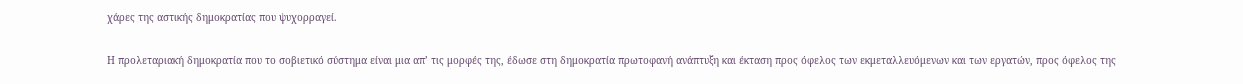χάρες της αστικής δημοκρατίας που ψυχορραγεί.

Η προλεταριακή δημοκρατία που το σοβιετικό σύστημα είναι μια απ’ τις μορφές της, έδωσε στη δημοκρατία πρωτοφανή ανάπτυξη και έκταση προς όφελος των εκμεταλλευόμενων και των εργατών, προς όφελος της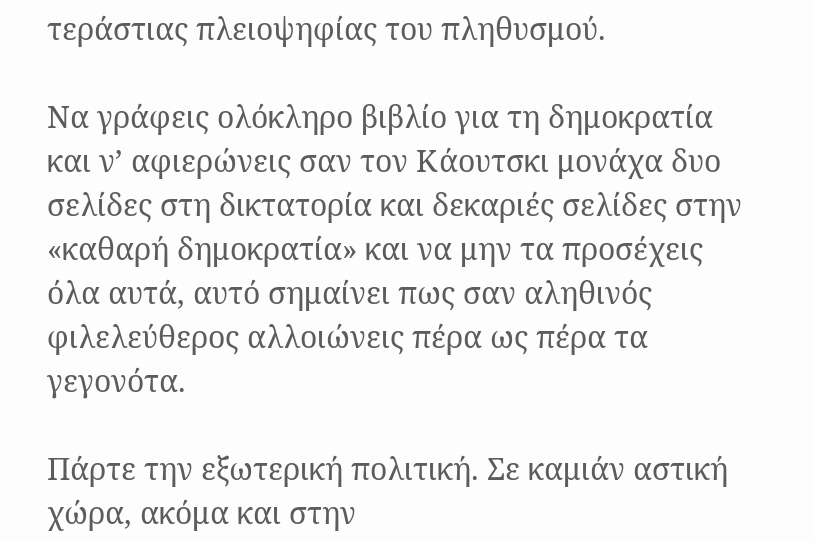τεράστιας πλειοψηφίας του πληθυσμού.

Να γράφεις ολόκληρο βιβλίο για τη δημοκρατία και ν’ αφιερώνεις σαν τον Κάουτσκι μονάχα δυο σελίδες στη δικτατορία και δεκαριές σελίδες στην «καθαρή δημοκρατία» και να μην τα προσέχεις όλα αυτά, αυτό σημαίνει πως σαν αληθινός φιλελεύθερος αλλοιώνεις πέρα ως πέρα τα γεγονότα.

Πάρτε την εξωτερική πολιτική. Σε καμιάν αστική χώρα, ακόμα και στην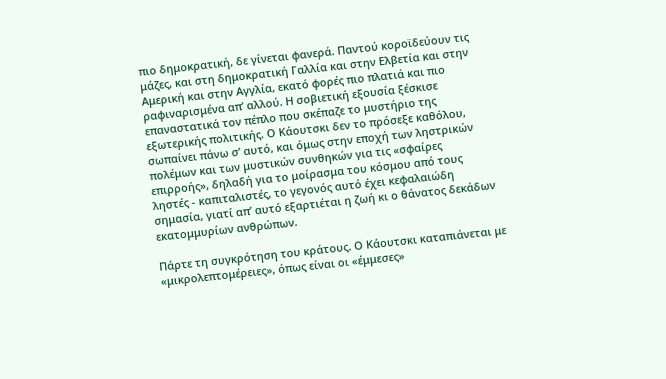πιο δημοκρατική, δε γίνεται φανερά. Παντού κοροϊδεύουν τις μάζες, και στη δημοκρατική Γαλλία και στην Ελβετία και στην Αμερική και στην Αγγλία, εκατό φορές πιο πλατιά και πιο ραφιναρισμένα απ’ αλλού. Η σοβιετική εξουσία ξέσκισε επαναστατικά τον πέπλο που σκέπαζε το μυστήριο της εξωτερικής πολιτικής. Ο Κάουτσκι δεν το πρόσεξε καθόλου, σωπαίνει πάνω σ’ αυτό, και όμως στην εποχή των ληστρικών πολέμων και των μυστικών συνθηκών για τις «σφαίρες επιρροής», δηλαδή για το μοίρασμα του κόσμου από τους ληστές - καπιταλιστές, το γεγονός αυτό έχει κεφαλαιώδη σημασία, γιατί απ’ αυτό εξαρτιέται η ζωή κι ο θάνατος δεκάδων εκατομμυρίων ανθρώπων.

Πάρτε τη συγκρότηση του κράτους. Ο Κάουτσκι καταπιάνεται με «μικρολεπτομέρειες», όπως είναι οι «έμμεσες»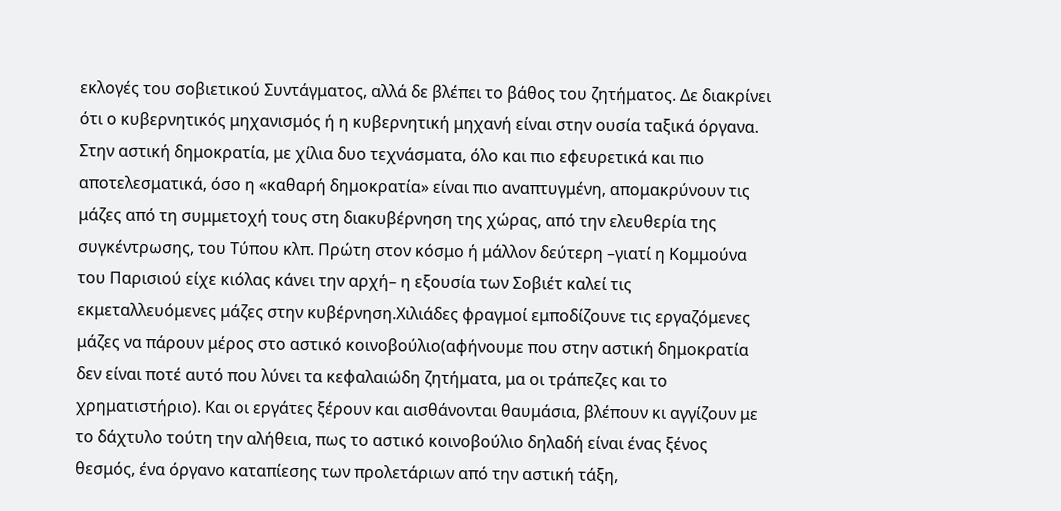εκλογές του σοβιετικού Συντάγματος, αλλά δε βλέπει το βάθος του ζητήματος. Δε διακρίνει ότι ο κυβερνητικός μηχανισμός ή η κυβερνητική μηχανή είναι στην ουσία ταξικά όργανα. Στην αστική δημοκρατία, με χίλια δυο τεχνάσματα, όλο και πιο εφευρετικά και πιο αποτελεσματικά, όσο η «καθαρή δημοκρατία» είναι πιο αναπτυγμένη, απομακρύνουν τις μάζες από τη συμμετοχή τους στη διακυβέρνηση της χώρας, από την ελευθερία της συγκέντρωσης, του Τύπου κλπ. Πρώτη στον κόσμο ή μάλλον δεύτερη –γιατί η Κομμούνα του Παρισιού είχε κιόλας κάνει την αρχή– η εξουσία των Σοβιέτ καλεί τις εκμεταλλευόμενες μάζες στην κυβέρνηση.Χιλιάδες φραγμοί εμποδίζουνε τις εργαζόμενες μάζες να πάρουν μέρος στο αστικό κοινοβούλιο(αφήνουμε που στην αστική δημοκρατία δεν είναι ποτέ αυτό που λύνει τα κεφαλαιώδη ζητήματα, μα οι τράπεζες και το χρηματιστήριο). Και οι εργάτες ξέρουν και αισθάνονται θαυμάσια, βλέπουν κι αγγίζουν με το δάχτυλο τούτη την αλήθεια, πως το αστικό κοινοβούλιο δηλαδή είναι ένας ξένος θεσμός, ένα όργανο καταπίεσης των προλετάριων από την αστική τάξη,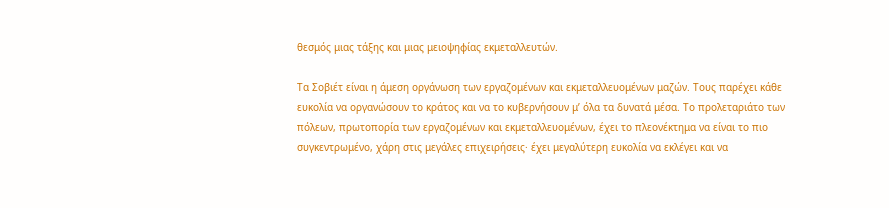θεσμός μιας τάξης και μιας μειοψηφίας εκμεταλλευτών.

Τα Σοβιέτ είναι η άμεση οργάνωση των εργαζομένων και εκμεταλλευομένων μαζών. Τους παρέχει κάθε ευκολία να οργανώσουν το κράτος και να το κυβερνήσουν μ’ όλα τα δυνατά μέσα. Το προλεταριάτο των πόλεων, πρωτοπορία των εργαζομένων και εκμεταλλευομένων, έχει το πλεονέκτημα να είναι το πιο συγκεντρωμένο, χάρη στις μεγάλες επιχειρήσεις· έχει μεγαλύτερη ευκολία να εκλέγει και να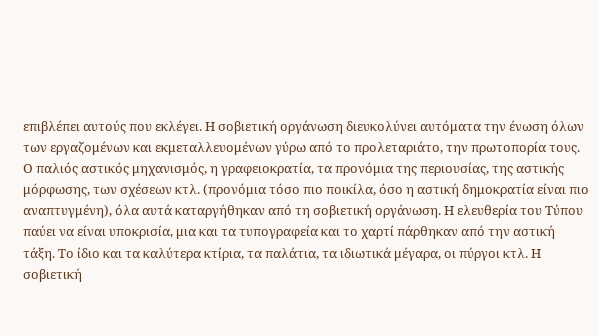επιβλέπει αυτούς που εκλέγει. Η σοβιετική οργάνωση διευκολύνει αυτόματα την ένωση όλων των εργαζομένων και εκμεταλλευομένων γύρω από το προλεταριάτο, την πρωτοπορία τους. Ο παλιός αστικός μηχανισμός, η γραφειοκρατία, τα προνόμια της περιουσίας, της αστικής μόρφωσης, των σχέσεων κτλ. (προνόμια τόσο πιο ποικίλα, όσο η αστική δημοκρατία είναι πιο αναπτυγμένη), όλα αυτά καταργήθηκαν από τη σοβιετική οργάνωση. Η ελευθερία του Τύπου παύει να είναι υποκρισία, μια και τα τυπογραφεία και το χαρτί πάρθηκαν από την αστική τάξη. Το ίδιο και τα καλύτερα κτίρια, τα παλάτια, τα ιδιωτικά μέγαρα, οι πύργοι κτλ. Η σοβιετική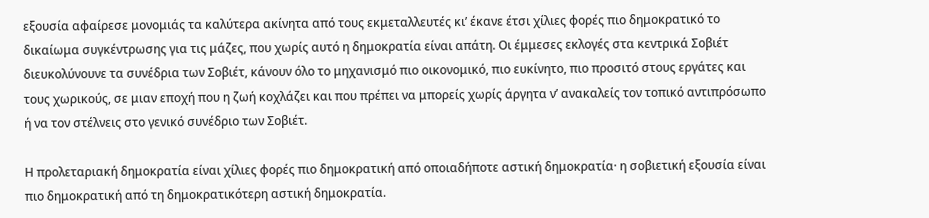εξουσία αφαίρεσε μονομιάς τα καλύτερα ακίνητα από τους εκμεταλλευτές κι’ έκανε έτσι χίλιες φορές πιο δημοκρατικό το δικαίωμα συγκέντρωσης για τις μάζες, που χωρίς αυτό η δημοκρατία είναι απάτη. Οι έμμεσες εκλογές στα κεντρικά Σοβιέτ διευκολύνουνε τα συνέδρια των Σοβιέτ, κάνουν όλο το μηχανισμό πιο οικονομικό, πιο ευκίνητο, πιο προσιτό στους εργάτες και τους χωρικούς, σε μιαν εποχή που η ζωή κοχλάζει και που πρέπει να μπορείς χωρίς άργητα ν’ ανακαλείς τον τοπικό αντιπρόσωπο ή να τον στέλνεις στο γενικό συνέδριο των Σοβιέτ.

Η προλεταριακή δημοκρατία είναι χίλιες φορές πιο δημοκρατική από οποιαδήποτε αστική δημοκρατία· η σοβιετική εξουσία είναι πιο δημοκρατική από τη δημοκρατικότερη αστική δημοκρατία.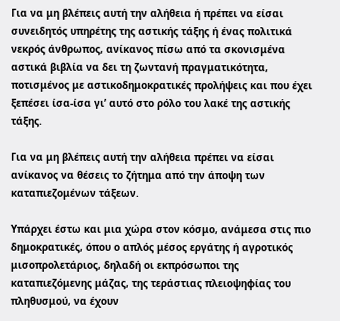Για να μη βλέπεις αυτή την αλήθεια ή πρέπει να είσαι συνειδητός υπηρέτης της αστικής τάξης ή ένας πολιτικά νεκρός άνθρωπος, ανίκανος πίσω από τα σκονισμένα αστικά βιβλία να δει τη ζωντανή πραγματικότητα, ποτισμένος με αστικοδημοκρατικές προλήψεις και που έχει ξεπέσει ίσα-ίσα γι’ αυτό στο ρόλο του λακέ της αστικής τάξης.

Για να μη βλέπεις αυτή την αλήθεια πρέπει να είσαι ανίκανος να θέσεις το ζήτημα από την άποψη των καταπιεζομένων τάξεων.

Υπάρχει έστω και μια χώρα στον κόσμο, ανάμεσα στις πιο δημοκρατικές, όπου ο απλός μέσος εργάτης ή αγροτικός μισοπρολετάριος, δηλαδή οι εκπρόσωποι της καταπιεζόμενης μάζας, της τεράστιας πλειοψηφίας του πληθυσμού, να έχουν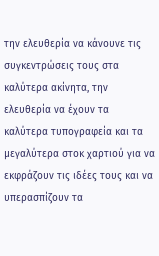την ελευθερία να κάνουνε τις συγκεντρώσεις τους στα καλύτερα ακίνητα, την ελευθερία να έχουν τα καλύτερα τυπογραφεία και τα μεγαλύτερα στοκ χαρτιού για να εκφράζουν τις ιδέες τους και να υπερασπίζουν τα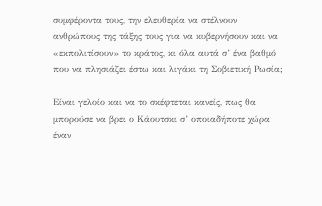συμφέροντα τους, την ελευθερία να στέλνουν ανθρώπους της τάξης τους για να κυβερνήσουν και να «εκπολιτίσουν» το κράτος, κι όλα αυτά σ’ ένα βαθμό που να πλησιάζει έστω και λιγάκι τη Σοβιετική Ρωσία;

Είναι γελοίο και να το σκέφτεται κανείς, πως θα μπορούσε να βρει ο Κάουτσκι σ’ οποιαδήποτε χώρα έναν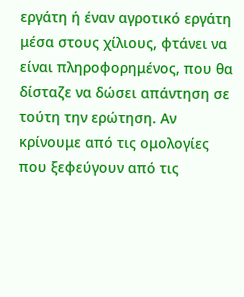εργάτη ή έναν αγροτικό εργάτη μέσα στους χίλιους, φτάνει να είναι πληροφορημένος, που θα δίσταζε να δώσει απάντηση σε τούτη την ερώτηση. Αν κρίνουμε από τις ομολογίες που ξεφεύγουν από τις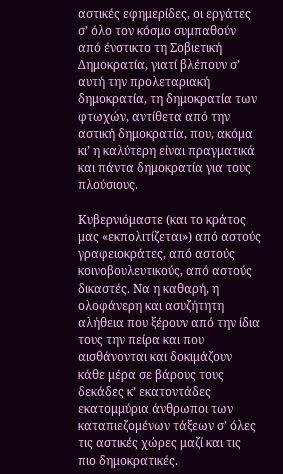αστικές εφημερίδες, οι εργάτες σ’ όλο τον κόσμο συμπαθούν από ένστικτο τη Σοβιετική Δημοκρατία, γιατί βλέπουν σ’ αυτή την προλεταριακή δημοκρατία, τη δημοκρατία των φτωχών, αντίθετα από την αστική δημοκρατία, που, ακόμα κι’ η καλύτερη είναι πραγματικά και πάντα δημοκρατία για τους πλούσιους.

Κυβερνιόμαστε (και το κράτος μας «εκπολιτίζεται») από αστούς γραφειοκράτες, από αστούς κοινοβουλευτικούς, από αστούς δικαστές. Να η καθαρή, η ολοφάνερη και ασυζήτητη αλήθεια που ξέρουν από την ίδια τους την πείρα και που αισθάνονται και δοκιμάζουν κάθε μέρα σε βάρους τους δεκάδες κ’ εκατοντάδες εκατομμύρια άνθρωποι των καταπιεζομένων τάξεων σ’ όλες τις αστικές χώρες μαζί και τις πιο δημοκρατικές.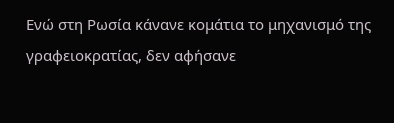Ενώ στη Ρωσία κάνανε κομάτια το μηχανισμό της γραφειοκρατίας, δεν αφήσανε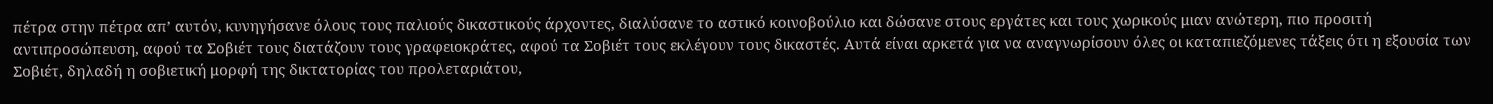πέτρα στην πέτρα απ’ αυτόν, κυνηγήσανε όλους τους παλιούς δικαστικούς άρχοντες, διαλύσανε το αστικό κοινοβούλιο και δώσανε στους εργάτες και τους χωρικούς μιαν ανώτερη, πιο προσιτή αντιπροσώπευση, αφού τα Σοβιέτ τους διατάζουν τους γραφειοκράτες, αφού τα Σοβιέτ τους εκλέγουν τους δικαστές. Αυτά είναι αρκετά για να αναγνωρίσουν όλες οι καταπιεζόμενες τάξεις ότι η εξουσία των Σοβιέτ, δηλαδή η σοβιετική μορφή της δικτατορίας του προλεταριάτου,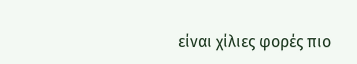είναι χίλιες φορές πιο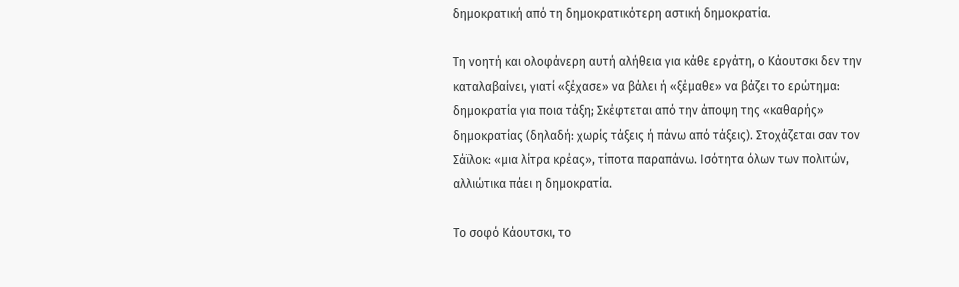δημοκρατική από τη δημοκρατικότερη αστική δημοκρατία.

Τη νοητή και ολοφάνερη αυτή αλήθεια για κάθε εργάτη, ο Κάουτσκι δεν την καταλαβαίνει, γιατί «ξέχασε» να βάλει ή «ξέμαθε» να βάζει το ερώτημα: δημοκρατία για ποια τάξη; Σκέφτεται από την άποψη της «καθαρής» δημοκρατίας (δηλαδή: χωρίς τάξεις ή πάνω από τάξεις). Στοχάζεται σαν τον Σάϊλοκ: «μια λίτρα κρέας», τίποτα παραπάνω. Ισότητα όλων των πολιτών, αλλιώτικα πάει η δημοκρατία.

Το σοφό Κάουτσκι, το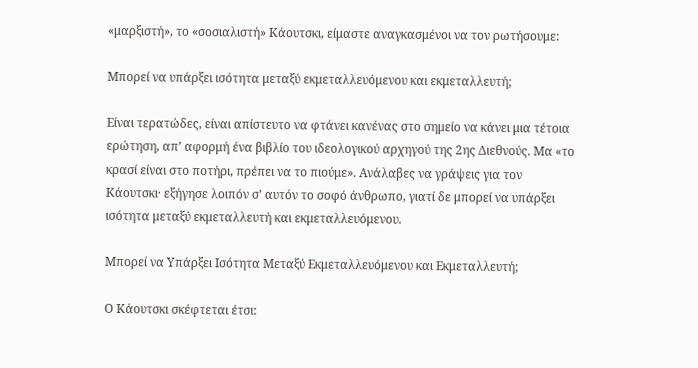«μαρξιστή», το «σοσιαλιστή» Κάουτσκι, είμαστε αναγκασμένοι να τον ρωτήσουμε:

Μπορεί να υπάρξει ισότητα μεταξύ εκμεταλλευόμενου και εκμεταλλευτή;

Είναι τερατώδες, είναι απίστευτο να φτάνει κανένας στο σημείο να κάνει μια τέτοια ερώτηση, απ’ αφορμή ένα βιβλίο του ιδεολογικού αρχηγού της 2ης Διεθνούς. Μα «το κρασί είναι στο ποτήρι, πρέπει να το πιούμε». Ανάλαβες να γράψεις για τον Κάουτσκι· εξήγησε λοιπόν σ’ αυτόν το σοφό άνθρωπο, γιατί δε μπορεί να υπάρξει ισότητα μεταξύ εκμεταλλευτή και εκμεταλλευόμενου.

Μπορεί να Υπάρξει Ισότητα Μεταξύ Εκμεταλλευόμενου και Εκμεταλλευτή;

Ο Κάουτσκι σκέφτεται έτσι: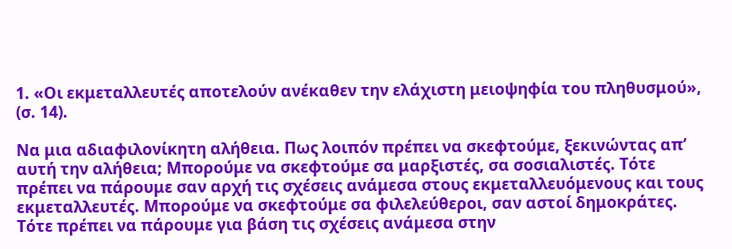1. «Οι εκμεταλλευτές αποτελούν ανέκαθεν την ελάχιστη μειοψηφία του πληθυσμού», (σ. 14).

Να μια αδιαφιλονίκητη αλήθεια. Πως λοιπόν πρέπει να σκεφτούμε, ξεκινώντας απ’ αυτή την αλήθεια; Μπορούμε να σκεφτούμε σα μαρξιστές, σα σοσιαλιστές. Τότε πρέπει να πάρουμε σαν αρχή τις σχέσεις ανάμεσα στους εκμεταλλευόμενους και τους εκμεταλλευτές. Μπορούμε να σκεφτούμε σα φιλελεύθεροι, σαν αστοί δημοκράτες. Τότε πρέπει να πάρουμε για βάση τις σχέσεις ανάμεσα στην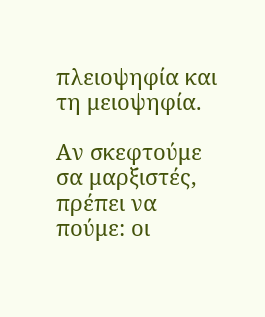πλειοψηφία και τη μειοψηφία.

Αν σκεφτούμε σα μαρξιστές, πρέπει να πούμε: οι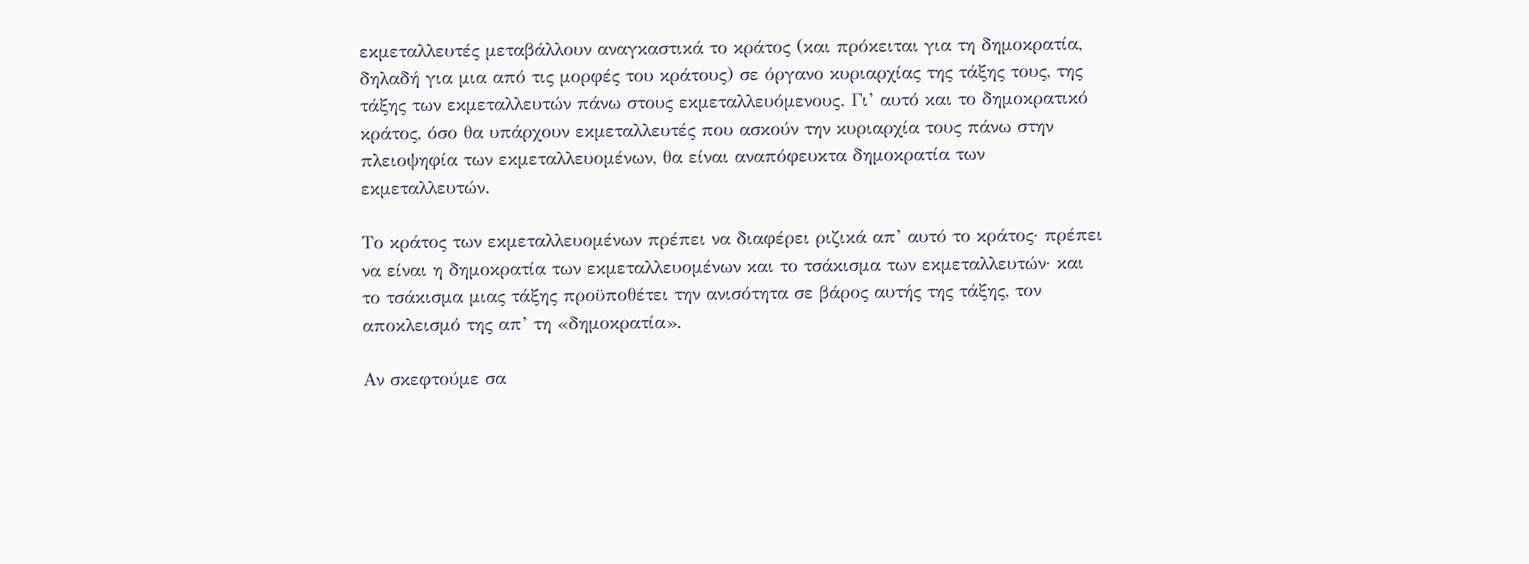εκμεταλλευτές μεταβάλλουν αναγκαστικά το κράτος (και πρόκειται για τη δημοκρατία, δηλαδή για μια από τις μορφές του κράτους) σε όργανο κυριαρχίας της τάξης τους, της τάξης των εκμεταλλευτών πάνω στους εκμεταλλευόμενους. Γι’ αυτό και το δημοκρατικό κράτος, όσο θα υπάρχουν εκμεταλλευτές που ασκούν την κυριαρχία τους πάνω στην πλειοψηφία των εκμεταλλευομένων, θα είναι αναπόφευκτα δημοκρατία των εκμεταλλευτών.

Το κράτος των εκμεταλλευομένων πρέπει να διαφέρει ριζικά απ’ αυτό το κράτος· πρέπει να είναι η δημοκρατία των εκμεταλλευομένων και το τσάκισμα των εκμεταλλευτών· και το τσάκισμα μιας τάξης προϋποθέτει την ανισότητα σε βάρος αυτής της τάξης, τον αποκλεισμό της απ’ τη «δημοκρατία».

Αν σκεφτούμε σα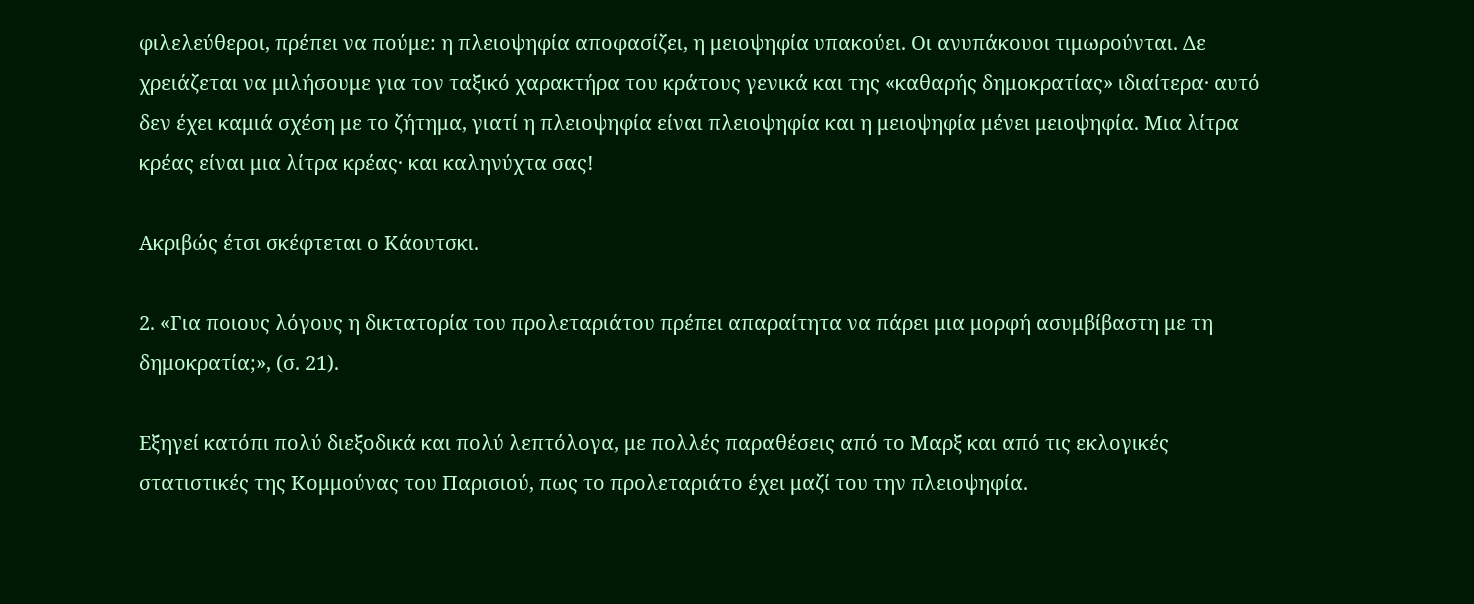φιλελεύθεροι, πρέπει να πούμε: η πλειοψηφία αποφασίζει, η μειοψηφία υπακούει. Οι ανυπάκουοι τιμωρούνται. Δε χρειάζεται να μιλήσουμε για τον ταξικό χαρακτήρα του κράτους γενικά και της «καθαρής δημοκρατίας» ιδιαίτερα· αυτό δεν έχει καμιά σχέση με το ζήτημα, γιατί η πλειοψηφία είναι πλειοψηφία και η μειοψηφία μένει μειοψηφία. Μια λίτρα κρέας είναι μια λίτρα κρέας· και καληνύχτα σας!

Ακριβώς έτσι σκέφτεται ο Κάουτσκι.

2. «Για ποιους λόγους η δικτατορία του προλεταριάτου πρέπει απαραίτητα να πάρει μια μορφή ασυμβίβαστη με τη δημοκρατία;», (σ. 21).

Εξηγεί κατόπι πολύ διεξοδικά και πολύ λεπτόλογα, με πολλές παραθέσεις από το Μαρξ και από τις εκλογικές στατιστικές της Κομμούνας του Παρισιού, πως το προλεταριάτο έχει μαζί του την πλειοψηφία.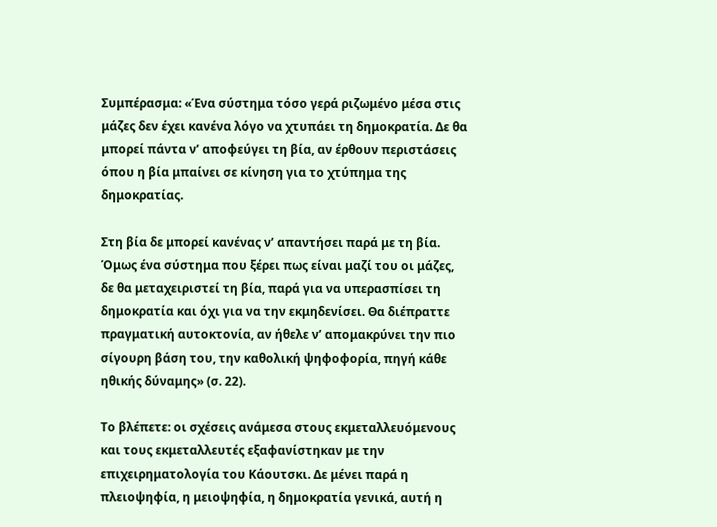Συμπέρασμα: «Ένα σύστημα τόσο γερά ριζωμένο μέσα στις μάζες δεν έχει κανένα λόγο να χτυπάει τη δημοκρατία. Δε θα μπορεί πάντα ν’ αποφεύγει τη βία, αν έρθουν περιστάσεις όπου η βία μπαίνει σε κίνηση για το χτύπημα της δημοκρατίας.

Στη βία δε μπορεί κανένας ν’ απαντήσει παρά με τη βία. Όμως ένα σύστημα που ξέρει πως είναι μαζί του οι μάζες, δε θα μεταχειριστεί τη βία, παρά για να υπερασπίσει τη δημοκρατία και όχι για να την εκμηδενίσει. Θα διέπραττε πραγματική αυτοκτονία, αν ήθελε ν’ απομακρύνει την πιο σίγουρη βάση του, την καθολική ψηφοφορία, πηγή κάθε ηθικής δύναμης» (σ. 22).

Το βλέπετε: οι σχέσεις ανάμεσα στους εκμεταλλευόμενους και τους εκμεταλλευτές εξαφανίστηκαν με την επιχειρηματολογία του Κάουτσκι. Δε μένει παρά η πλειοψηφία, η μειοψηφία, η δημοκρατία γενικά, αυτή η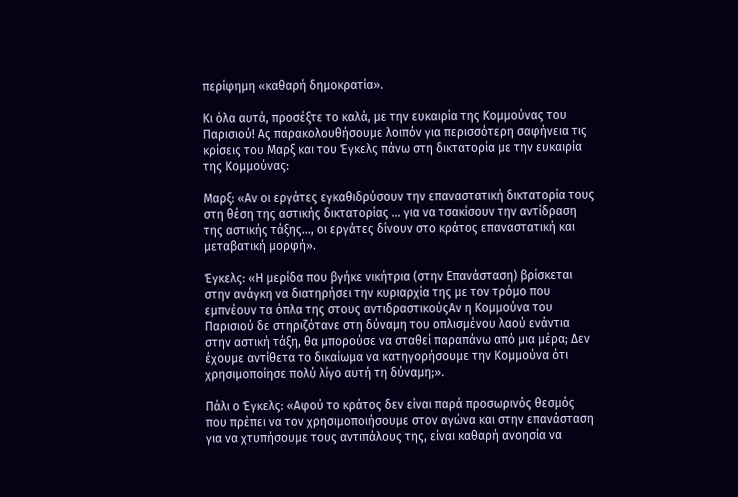περίφημη «καθαρή δημοκρατία».

Κι όλα αυτά, προσέξτε το καλά, με την ευκαιρία της Κομμούνας του Παρισιού! Ας παρακολουθήσουμε λοιπόν για περισσότερη σαφήνεια τις κρίσεις του Μαρξ και του Έγκελς πάνω στη δικτατορία με την ευκαιρία της Κομμούνας:

Μαρξ: «Αν οι εργάτες εγκαθιδρύσουν την επαναστατική δικτατορία τους στη θέση της αστικής δικτατορίας ... για να τσακίσουν την αντίδραση της αστικής τάξης..., οι εργάτες δίνουν στο κράτος επαναστατική και μεταβατική μορφή».

Έγκελς: «Η μερίδα που βγήκε νικήτρια (στην Επανάσταση) βρίσκεται στην ανάγκη να διατηρήσει την κυριαρχία της με τον τρόμο που εμπνέουν τα όπλα της στους αντιδραστικούςΑν η Κομμούνα του Παρισιού δε στηριζότανε στη δύναμη του οπλισμένου λαού ενάντια στην αστική τάξη, θα μπορούσε να σταθεί παραπάνω από μια μέρα; Δεν έχουμε αντίθετα το δικαίωμα να κατηγορήσουμε την Κομμούνα ότι χρησιμοποίησε πολύ λίγο αυτή τη δύναμη;».

Πάλι ο Έγκελς: «Αφού το κράτος δεν είναι παρά προσωρινός θεσμός που πρέπει να τον χρησιμοποιήσουμε στον αγώνα και στην επανάσταση για να χτυπήσουμε τους αντιπάλους της, είναι καθαρή ανοησία να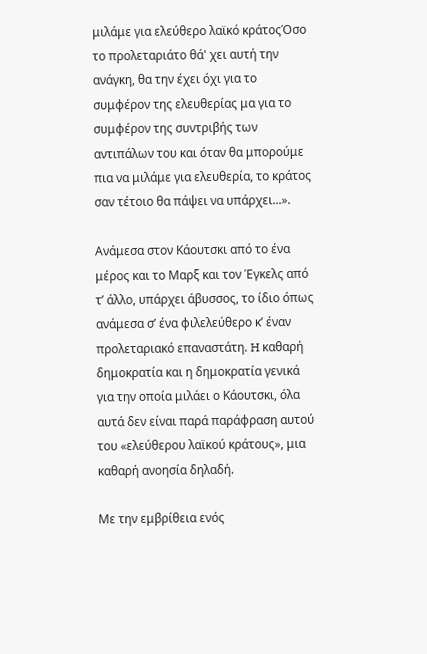μιλάμε για ελεύθερο λαϊκό κράτοςΌσο το προλεταριάτο θά' χει αυτή την ανάγκη, θα την έχει όχι για το συμφέρον της ελευθερίας μα για το συμφέρον της συντριβής των αντιπάλων του και όταν θα μπορούμε πια να μιλάμε για ελευθερία, το κράτος σαν τέτοιο θα πάψει να υπάρχει...».

Ανάμεσα στον Κάουτσκι από το ένα μέρος και το Μαρξ και τον Έγκελς από τ’ άλλο, υπάρχει άβυσσος, το ίδιο όπως ανάμεσα σ’ ένα φιλελεύθερο κ’ έναν προλεταριακό επαναστάτη. H καθαρή δημοκρατία και η δημοκρατία γενικά για την οποία μιλάει ο Κάουτσκι, όλα αυτά δεν είναι παρά παράφραση αυτού του «ελεύθερου λαϊκού κράτους», μια καθαρή ανοησία δηλαδή.

Με την εμβρίθεια ενός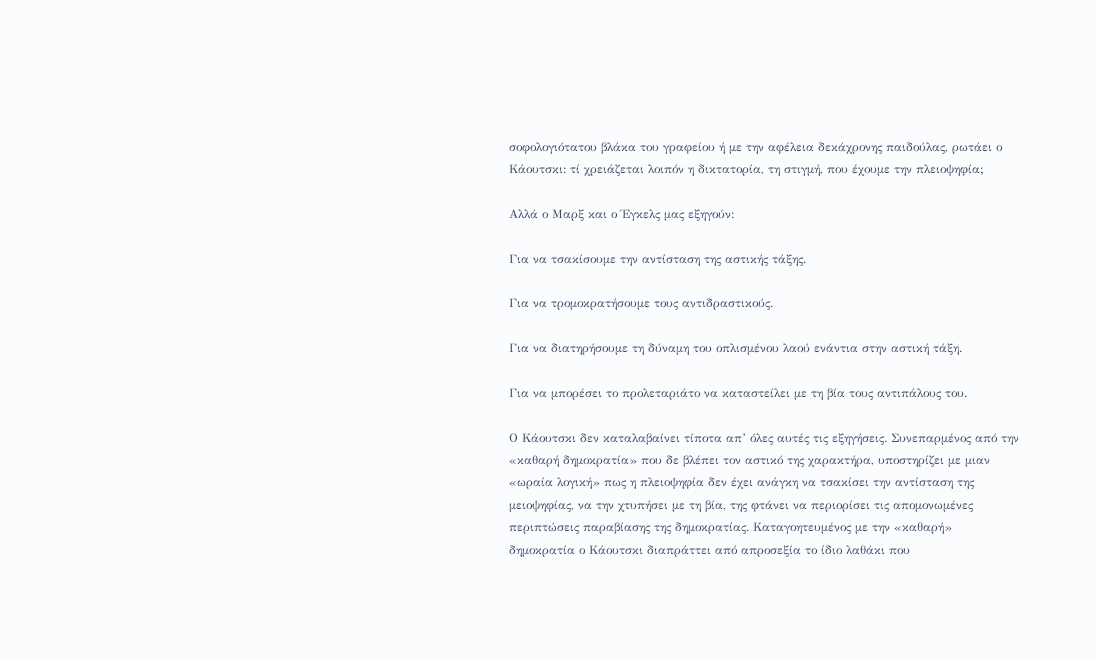σοφολογιότατου βλάκα του γραφείου ή με την αφέλεια δεκάχρονης παιδούλας, ρωτάει ο Κάουτσκι: τί χρειάζεται λοιπόν η δικτατορία, τη στιγμή, που έχουμε την πλειοψηφία;

Αλλά ο Μαρξ και ο Έγκελς μας εξηγούν:

Για να τσακίσουμε την αντίσταση της αστικής τάξης.

Για να τρομοκρατήσουμε τους αντιδραστικούς.

Για να διατηρήσουμε τη δύναμη του οπλισμένου λαού ενάντια στην αστική τάξη.

Για να μπορέσει το προλεταριάτο να καταστείλει με τη βία τους αντιπάλους του.

Ο Κάουτσκι δεν καταλαβαίνει τίποτα απ’ όλες αυτές τις εξηγήσεις. Συνεπαρμένος από την «καθαρή δημοκρατία» που δε βλέπει τον αστικό της χαρακτήρα, υποστηρίζει με μιαν «ωραία λογική» πως η πλειοψηφία δεν έχει ανάγκη να τσακίσει την αντίσταση της μειοψηφίας, να την χτυπήσει με τη βία, της φτάνει να περιορίσει τις απομονωμένες περιπτώσεις παραβίασης της δημοκρατίας. Καταγοητευμένος με την «καθαρή» δημοκρατία ο Κάουτσκι διαπράττει από απροσεξία το ίδιο λαθάκι που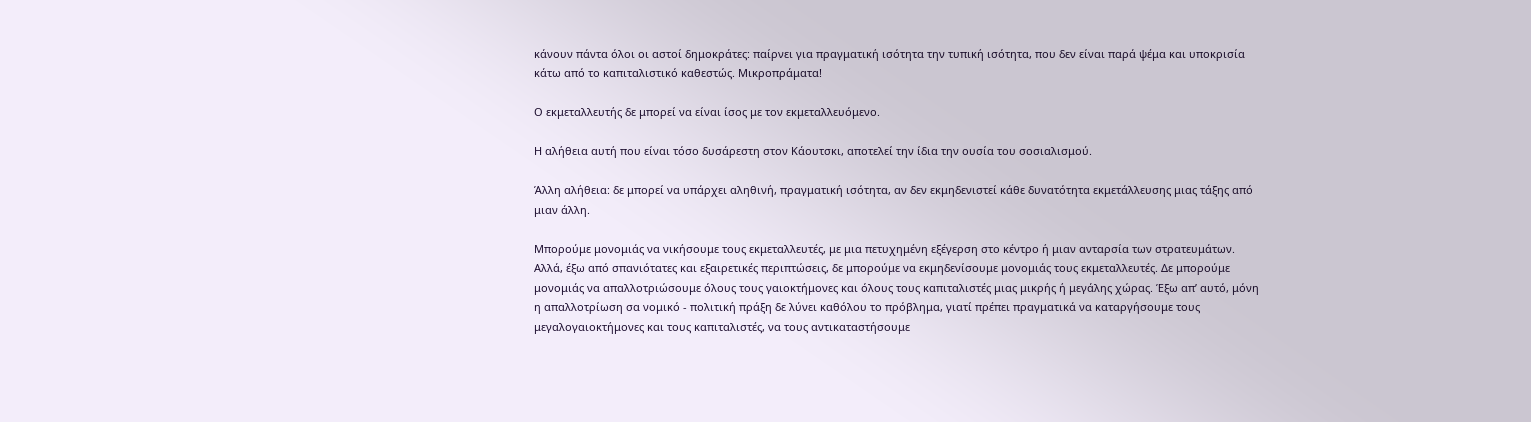κάνουν πάντα όλοι οι αστοί δημοκράτες: παίρνει για πραγματική ισότητα την τυπική ισότητα, που δεν είναι παρά ψέμα και υποκρισία κάτω από το καπιταλιστικό καθεστώς. Μικροπράματα!

Ο εκμεταλλευτής δε μπορεί να είναι ίσος με τον εκμεταλλευόμενο.

Η αλήθεια αυτή που είναι τόσο δυσάρεστη στον Κάουτσκι, αποτελεί την ίδια την ουσία του σοσιαλισμού.

Άλλη αλήθεια: δε μπορεί να υπάρχει αληθινή, πραγματική ισότητα, αν δεν εκμηδενιστεί κάθε δυνατότητα εκμετάλλευσης μιας τάξης από μιαν άλλη.

Μπορούμε μονομιάς να νικήσουμε τους εκμεταλλευτές, με μια πετυχημένη εξέγερση στο κέντρο ή μιαν ανταρσία των στρατευμάτων. Αλλά, έξω από σπανιότατες και εξαιρετικές περιπτώσεις, δε μπορούμε να εκμηδενίσουμε μονομιάς τους εκμεταλλευτές. Δε μπορούμε μονομιάς να απαλλοτριώσουμε όλους τους γαιοκτήμονες και όλους τους καπιταλιστές μιας μικρής ή μεγάλης χώρας. Έξω απ’ αυτό, μόνη η απαλλοτρίωση σα νομικό - πολιτική πράξη δε λύνει καθόλου το πρόβλημα, γιατί πρέπει πραγματικά να καταργήσουμε τους μεγαλογαιοκτήμονες και τους καπιταλιστές, να τους αντικαταστήσουμε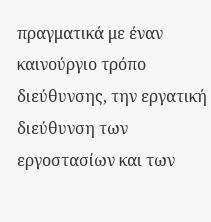πραγματικά με έναν καινούργιο τρόπο διεύθυνσης, την εργατική διεύθυνση των εργοστασίων και των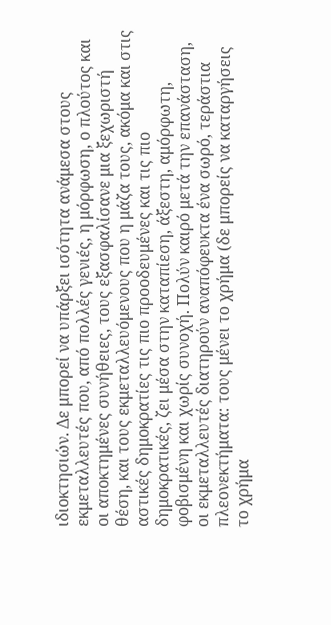ιδιοκτησιών. Δε μπορεί να υπάρξει ισότητα ανάμεσα στους εκμεταλλευτές που, από πολλές γενιές, η μόρφωση, ο πλούτος και οι αποκτημένες συνήθειες, τους εξασφαλίσανε μια ξεχωριστή θέση, και τους εκμεταλλευόμενους που η μάζα τους, ακόμα και στις αστικές δημοκρατίες τις πιο προοδευμένες και τις πιο δημοκρατικές, ζει μέσα στην καταπίεση, άξεστη, αμόρφωτη, φοβισμένη και χωρίς συνοχή. Πολύν καιρό μετά την επανάσταση, οι εκμεταλλευτές διατηρούν αναπόφευκτα ένα σωρό, τεράστια πλεονεκτήματα: τους μένει το χρήμα (δε μπορείς να καταργήσεις το χρήμα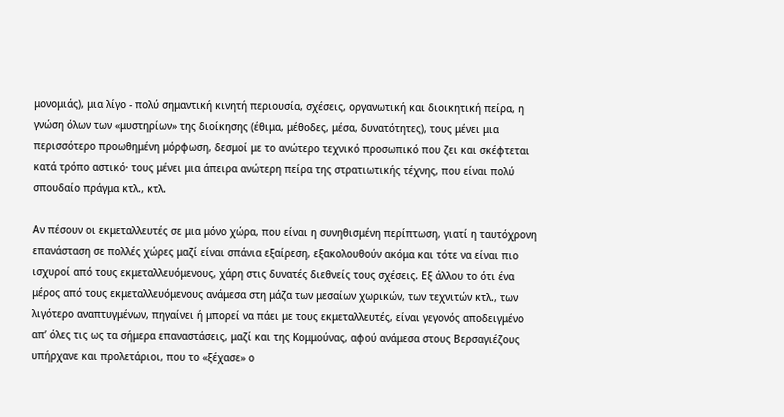μονομιάς), μια λίγο - πολύ σημαντική κινητή περιουσία, σχέσεις, οργανωτική και διοικητική πείρα, η γνώση όλων των «μυστηρίων» της διοίκησης (έθιμα, μέθοδες, μέσα, δυνατότητες), τους μένει μια περισσότερο προωθημένη μόρφωση, δεσμοί με το ανώτερο τεχνικό προσωπικό που ζει και σκέφτεται κατά τρόπο αστικό· τους μένει μια άπειρα ανώτερη πείρα της στρατιωτικής τέχνης, που είναι πολύ σπουδαίο πράγμα κτλ., κτλ.

Αν πέσουν οι εκμεταλλευτές σε μια μόνο χώρα, που είναι η συνηθισμένη περίπτωση, γιατί η ταυτόχρονη επανάσταση σε πολλές χώρες μαζί είναι σπάνια εξαίρεση, εξακολουθούν ακόμα και τότε να είναι πιο ισχυροί από τους εκμεταλλευόμενους, χάρη στις δυνατές διεθνείς τους σχέσεις. Εξ άλλου το ότι ένα μέρος από τους εκμεταλλευόμενους ανάμεσα στη μάζα των μεσαίων χωρικών, των τεχνιτών κτλ., των λιγότερο αναπτυγμένων, πηγαίνει ή μπορεί να πάει με τους εκμεταλλευτές, είναι γεγονός αποδειγμένο απ’ όλες τις ως τα σήμερα επαναστάσεις, μαζί και της Κομμούνας, αφού ανάμεσα στους Βερσαγιέζους υπήρχανε και προλετάριοι, που το «ξέχασε» ο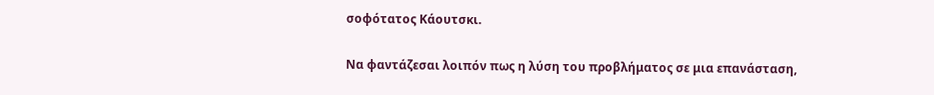σοφότατος Κάουτσκι.

Να φαντάζεσαι λοιπόν πως η λύση του προβλήματος σε μια επανάσταση,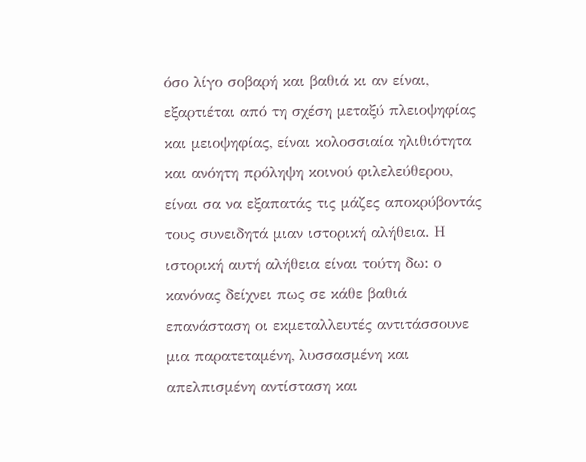όσο λίγο σοβαρή και βαθιά κι αν είναι, εξαρτιέται από τη σχέση μεταξύ πλειοψηφίας και μειοψηφίας, είναι κολοσσιαία ηλιθιότητα και ανόητη πρόληψη κοινού φιλελεύθερου, είναι σα να εξαπατάς τις μάζες αποκρύβοντάς τους συνειδητά μιαν ιστορική αλήθεια. Η ιστορική αυτή αλήθεια είναι τούτη δω: ο κανόνας δείχνει πως σε κάθε βαθιά επανάσταση οι εκμεταλλευτές αντιτάσσουνε μια παρατεταμένη, λυσσασμένη και απελπισμένη αντίσταση και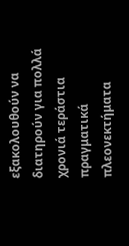εξακολουθούν να διατηρούν για πολλά χρονιά τεράστια πραγματικά πλεονεκτήματα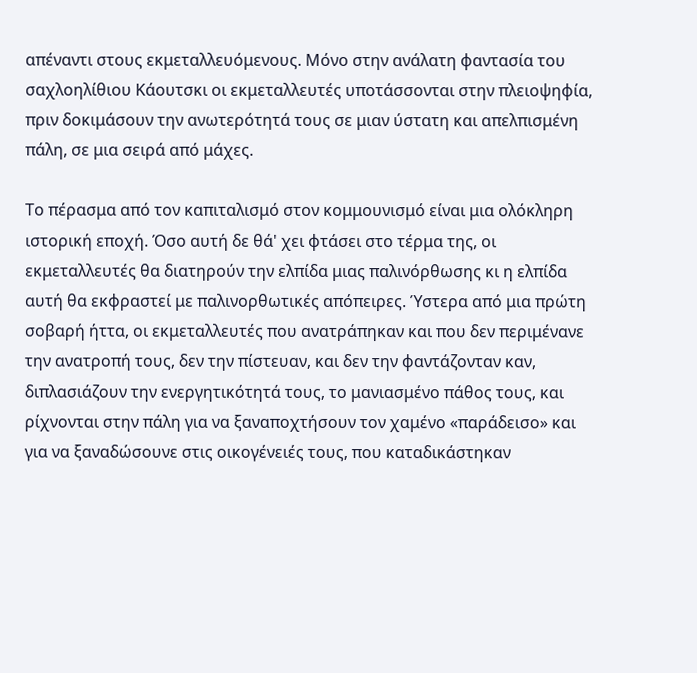απέναντι στους εκμεταλλευόμενους. Μόνο στην ανάλατη φαντασία του σαχλοηλίθιου Κάουτσκι οι εκμεταλλευτές υποτάσσονται στην πλειοψηφία, πριν δοκιμάσουν την ανωτερότητά τους σε μιαν ύστατη και απελπισμένη πάλη, σε μια σειρά από μάχες.

Το πέρασμα από τον καπιταλισμό στον κομμουνισμό είναι μια ολόκληρη ιστορική εποχή. Όσο αυτή δε θά' χει φτάσει στο τέρμα της, οι εκμεταλλευτές θα διατηρούν την ελπίδα μιας παλινόρθωσης κι η ελπίδα αυτή θα εκφραστεί με παλινορθωτικές απόπειρες. Ύστερα από μια πρώτη σοβαρή ήττα, οι εκμεταλλευτές που ανατράπηκαν και που δεν περιμένανε την ανατροπή τους, δεν την πίστευαν, και δεν την φαντάζονταν καν, διπλασιάζουν την ενεργητικότητά τους, το μανιασμένο πάθος τους, και ρίχνονται στην πάλη για να ξαναποχτήσουν τον χαμένο «παράδεισο» και για να ξαναδώσουνε στις οικογένειές τους, που καταδικάστηκαν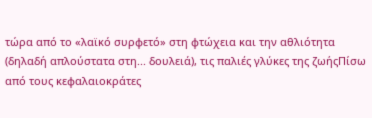τώρα από το «λαϊκό συρφετό» στη φτώχεια και την αθλιότητα (δηλαδή απλούστατα στη... δουλειά), τις παλιές γλύκες της ζωήςΠίσω από τους κεφαλαιοκράτες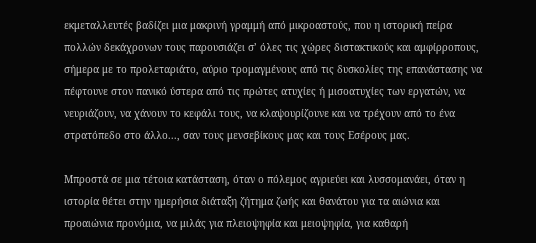εκμεταλλευτές βαδίζει μια μακρινή γραμμή από μικροαστούς, που η ιστορική πείρα πολλών δεκάχρονων τους παρουσιάζει σ’ όλες τις χώρες διστακτικούς και αμφίρροπους, σήμερα με το προλεταριάτο, αύριο τρομαγμένους από τις δυσκολίες της επανάστασης να πέφτουνε στον πανικό ύστερα από τις πρώτες ατυχίες ή μισοατυχίες των εργατών, να νευριάζουν, να χάνουν το κεφάλι τους, να κλαψουρίζουνε και να τρέχουν από το ένα στρατόπεδο στο άλλο..., σαν τους μενσεβίκους μας και τους Εσέρους μας.

Μπροστά σε μια τέτοια κατάσταση, όταν ο πόλεμος αγριεύει και λυσσομανάει, όταν η ιστορία θέτει στην ημερήσια διάταξη ζήτημα ζωής και θανάτου για τα αιώνια και προαιώνια προνόμια, να μιλάς για πλειοψηφία και μειοψηφία, για καθαρή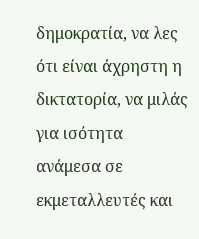δημοκρατία, να λες ότι είναι άχρηστη η δικτατορία, να μιλάς για ισότητα ανάμεσα σε εκμεταλλευτές και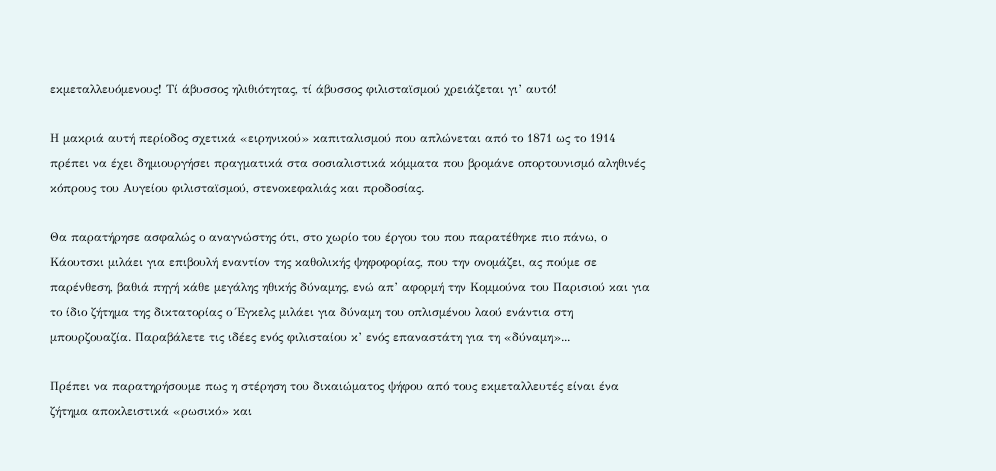εκμεταλλευόμενους! Τί άβυσσος ηλιθιότητας, τί άβυσσος φιλισταϊσμού χρειάζεται γι’ αυτό!

Η μακριά αυτή περίοδος σχετικά «ειρηνικού» καπιταλισμού που απλώνεται από το 1871 ως το 1914 πρέπει να έχει δημιουργήσει πραγματικά στα σοσιαλιστικά κόμματα που βρομάνε οπορτουνισμό αληθινές κόπρους του Αυγείου φιλισταϊσμού, στενοκεφαλιάς και προδοσίας.

Θα παρατήρησε ασφαλώς ο αναγνώστης ότι, στο χωρίο του έργου του που παρατέθηκε πιο πάνω, ο Κάουτσκι μιλάει για επιβουλή εναντίον της καθολικής ψηφοφορίας, που την ονομάζει, ας πούμε σε παρένθεση, βαθιά πηγή κάθε μεγάλης ηθικής δύναμης, ενώ απ’ αφορμή την Κομμούνα του Παρισιού και για το ίδιο ζήτημα της δικτατορίας ο Έγκελς μιλάει για δύναμη του οπλισμένου λαού ενάντια στη μπουρζουαζία. Παραβάλετε τις ιδέες ενός φιλισταίου κ’ ενός επαναστάτη για τη «δύναμη»...

Πρέπει να παρατηρήσουμε πως η στέρηση του δικαιώματος ψήφου από τους εκμεταλλευτές είναι ένα ζήτημα αποκλειστικά «ρωσικό» και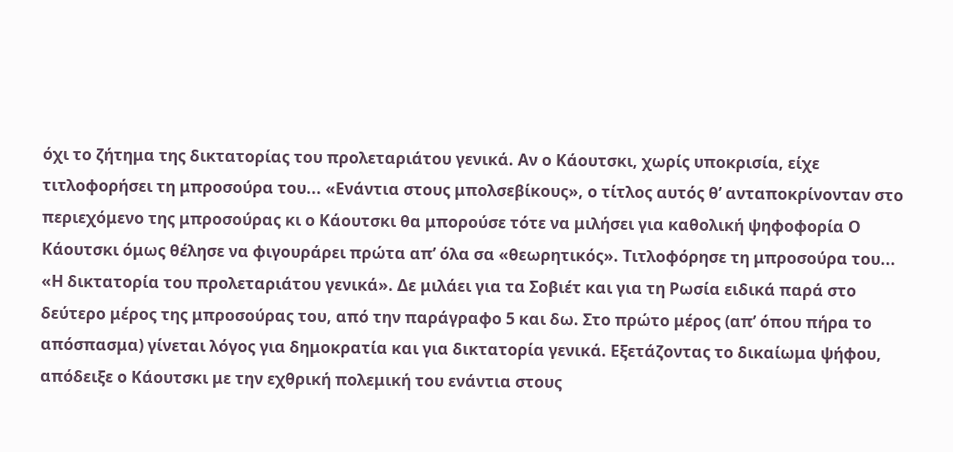όχι το ζήτημα της δικτατορίας του προλεταριάτου γενικά. Αν ο Κάουτσκι, χωρίς υποκρισία, είχε τιτλοφορήσει τη μπροσούρα του... «Ενάντια στους μπολσεβίκους», ο τίτλος αυτός θ’ ανταποκρίνονταν στο περιεχόμενο της μπροσούρας κι ο Κάουτσκι θα μπορούσε τότε να μιλήσει για καθολική ψηφοφορία Ο Κάουτσκι όμως θέλησε να φιγουράρει πρώτα απ’ όλα σα «θεωρητικός». Τιτλοφόρησε τη μπροσούρα του... «Η δικτατορία του προλεταριάτου γενικά». Δε μιλάει για τα Σοβιέτ και για τη Ρωσία ειδικά παρά στο δεύτερο μέρος της μπροσούρας του, από την παράγραφο 5 και δω. Στο πρώτο μέρος (απ’ όπου πήρα το απόσπασμα) γίνεται λόγος για δημοκρατία και για δικτατορία γενικά. Εξετάζοντας το δικαίωμα ψήφου, απόδειξε ο Κάουτσκι με την εχθρική πολεμική του ενάντια στους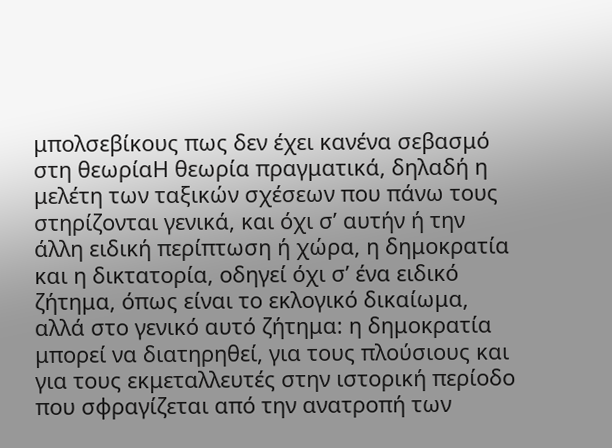μπολσεβίκους πως δεν έχει κανένα σεβασμό στη θεωρίαΗ θεωρία πραγματικά, δηλαδή η μελέτη των ταξικών σχέσεων που πάνω τους στηρίζονται γενικά, και όχι σ’ αυτήν ή την άλλη ειδική περίπτωση ή χώρα, η δημοκρατία και η δικτατορία, οδηγεί όχι σ’ ένα ειδικό ζήτημα, όπως είναι το εκλογικό δικαίωμα, αλλά στο γενικό αυτό ζήτημα: η δημοκρατία μπορεί να διατηρηθεί, για τους πλούσιους και για τους εκμεταλλευτές στην ιστορική περίοδο που σφραγίζεται από την ανατροπή των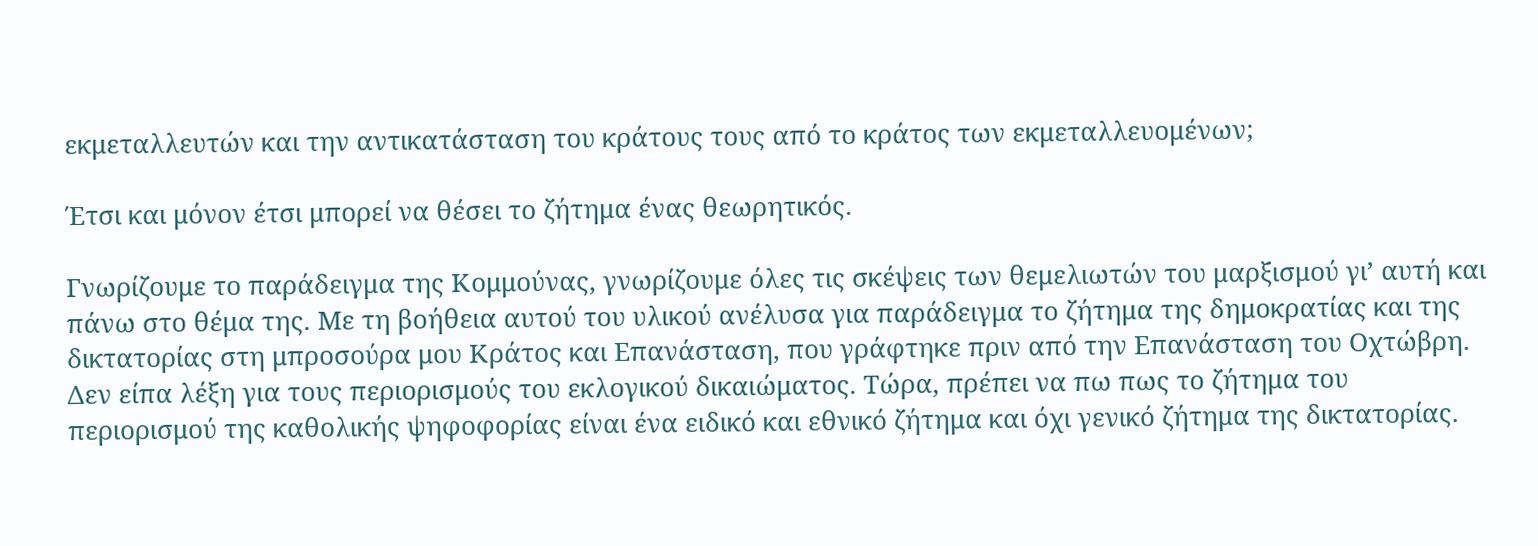εκμεταλλευτών και την αντικατάσταση του κράτους τους από το κράτος των εκμεταλλευομένων;

Έτσι και μόνον έτσι μπορεί να θέσει το ζήτημα ένας θεωρητικός.

Γνωρίζουμε το παράδειγμα της Κομμούνας, γνωρίζουμε όλες τις σκέψεις των θεμελιωτών του μαρξισμού γι’ αυτή και πάνω στο θέμα της. Με τη βοήθεια αυτού του υλικού ανέλυσα για παράδειγμα το ζήτημα της δημοκρατίας και της δικτατορίας στη μπροσούρα μου Κράτος και Επανάσταση, που γράφτηκε πριν από την Επανάσταση του Οχτώβρη. Δεν είπα λέξη για τους περιορισμούς του εκλογικού δικαιώματος. Τώρα, πρέπει να πω πως το ζήτημα του περιορισμού της καθολικής ψηφοφορίας είναι ένα ειδικό και εθνικό ζήτημα και όχι γενικό ζήτημα της δικτατορίας.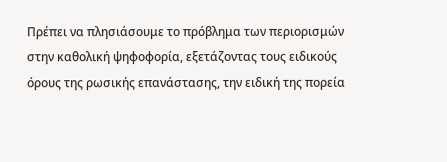Πρέπει να πλησιάσουμε το πρόβλημα των περιορισμών στην καθολική ψηφοφορία, εξετάζοντας τους ειδικούς όρους της ρωσικής επανάστασης, την ειδική της πορεία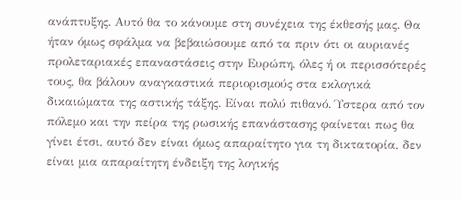ανάπτυξης. Αυτό θα το κάνουμε στη συνέχεια της έκθεσής μας. Θα ήταν όμως σφάλμα να βεβαιώσουμε από τα πριν ότι οι αυριανές προλεταριακές επαναστάσεις στην Ευρώπη, όλες ή οι περισσότερές τους, θα βάλουν αναγκαστικά περιορισμούς στα εκλογικά δικαιώματα της αστικής τάξης. Είναι πολύ πιθανό. Ύστερα από τον πόλεμο και την πείρα της ρωσικής επανάστασης φαίνεται πως θα γίνει έτσι, αυτό δεν είναι όμως απαραίτητο για τη δικτατορία, δεν είναι μια απαραίτητη ένδειξη της λογικής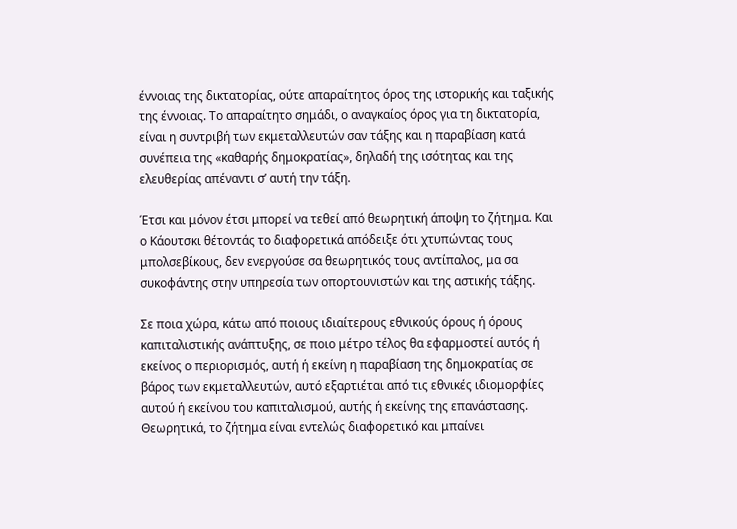έννοιας της δικτατορίας, ούτε απαραίτητος όρος της ιστορικής και ταξικής της έννοιας. Το απαραίτητο σημάδι, ο αναγκαίος όρος για τη δικτατορία, είναι η συντριβή των εκμεταλλευτών σαν τάξης και η παραβίαση κατά συνέπεια της «καθαρής δημοκρατίας», δηλαδή της ισότητας και της ελευθερίας απέναντι σ’ αυτή την τάξη.

Έτσι και μόνον έτσι μπορεί να τεθεί από θεωρητική άποψη το ζήτημα. Και ο Κάουτσκι θέτοντάς το διαφορετικά απόδειξε ότι χτυπώντας τους μπολσεβίκους, δεν ενεργούσε σα θεωρητικός τους αντίπαλος, μα σα συκοφάντης στην υπηρεσία των οπορτουνιστών και της αστικής τάξης.

Σε ποια χώρα, κάτω από ποιους ιδιαίτερους εθνικούς όρους ή όρους καπιταλιστικής ανάπτυξης, σε ποιο μέτρο τέλος θα εφαρμοστεί αυτός ή εκείνος ο περιορισμός, αυτή ή εκείνη η παραβίαση της δημοκρατίας σε βάρος των εκμεταλλευτών, αυτό εξαρτιέται από τις εθνικές ιδιομορφίες αυτού ή εκείνου του καπιταλισμού, αυτής ή εκείνης της επανάστασης. Θεωρητικά, το ζήτημα είναι εντελώς διαφορετικό και μπαίνει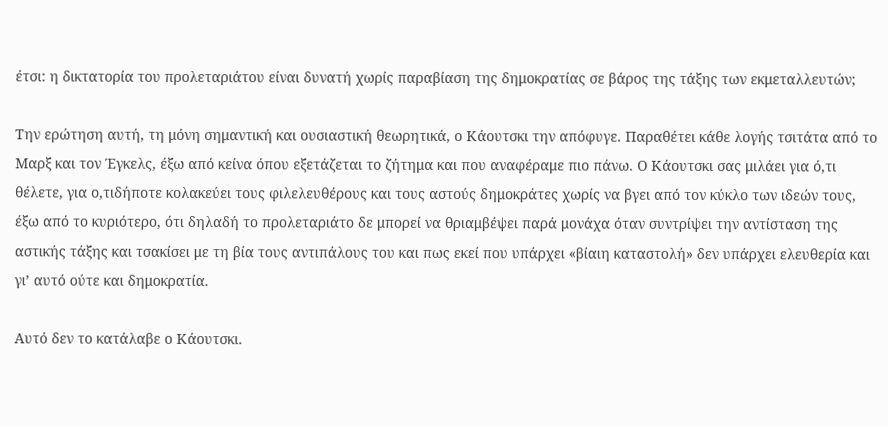έτσι: η δικτατορία του προλεταριάτου είναι δυνατή χωρίς παραβίαση της δημοκρατίας σε βάρος της τάξης των εκμεταλλευτών;

Την ερώτηση αυτή, τη μόνη σημαντική και ουσιαστική θεωρητικά, ο Κάουτσκι την απόφυγε. Παραθέτει κάθε λογής τσιτάτα από το Μαρξ και τον Έγκελς, έξω από κείνα όπου εξετάζεται το ζήτημα και που αναφέραμε πιο πάνω. Ο Κάουτσκι σας μιλάει για ό,τι θέλετε, για ο,τιδήποτε κολακεύει τους φιλελευθέρους και τους αστούς δημοκράτες χωρίς να βγει από τον κύκλο των ιδεών τους, έξω από το κυριότερο, ότι δηλαδή το προλεταριάτο δε μπορεί να θριαμβέψει παρά μονάχα όταν συντρίψει την αντίσταση της αστικής τάξης και τσακίσει με τη βία τους αντιπάλους του και πως εκεί που υπάρχει «βίαιη καταστολή» δεν υπάρχει ελευθερία και γι’ αυτό ούτε και δημοκρατία.

Αυτό δεν το κατάλαβε ο Κάουτσκι.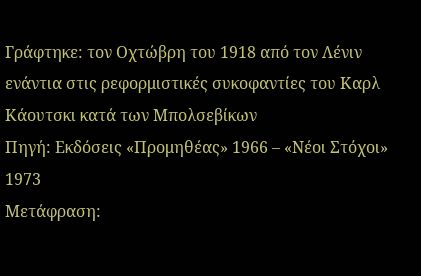Γράφτηκε: τον Οχτώβρη του 1918 από τον Λένιν ενάντια στις ρεφορμιστικές συκοφαντίες του Καρλ Κάουτσκι κατά των Μπολσεβίκων
Πηγή: Εκδόσεις «Προμηθέας» 1966 – «Νέοι Στόχοι» 1973
Μετάφραση: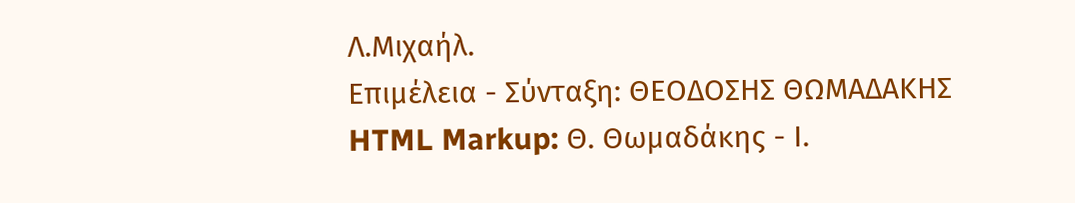Λ.Μιχαήλ.
Επιμέλεια - Σύνταξη: ΘΕΟΔΟΣΗΣ ΘΩΜΑΔΑΚΗΣ
HTML Markup: Θ. Θωμαδάκης - Ι.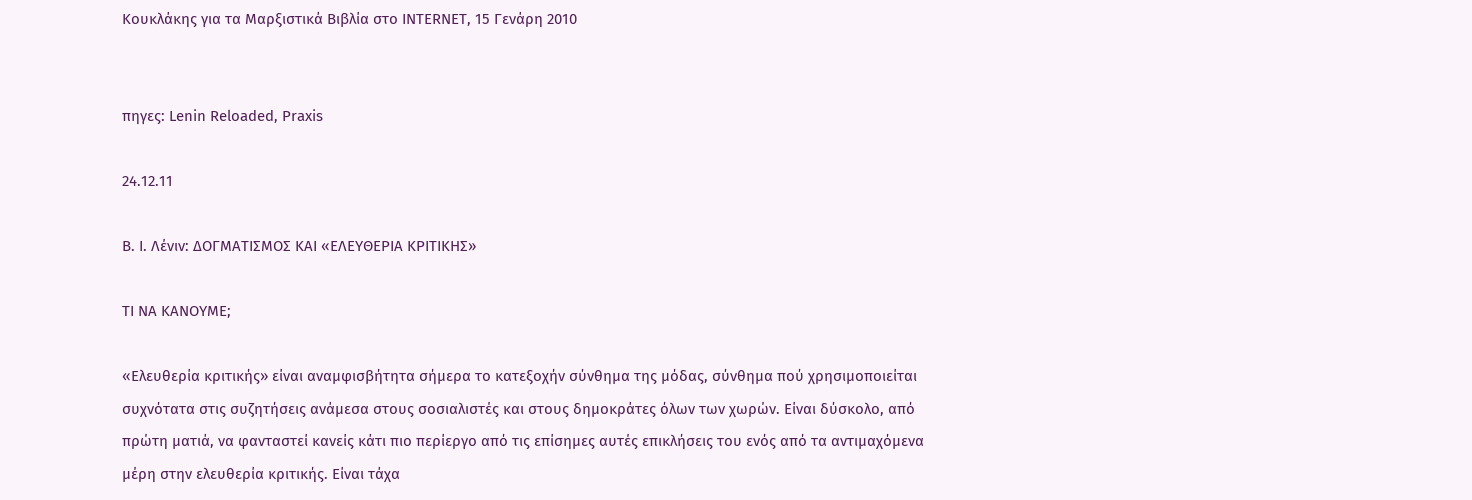Κουκλάκης για τα Μαρξιστικά Βιβλία στο INTERNET, 15 Γενάρη 2010


πηγες: Lenin Reloaded, Praxis

24.12.11

Β. Ι. Λένιν: ΔΟΓΜΑΤΙΣΜΟΣ ΚΑΙ «ΕΛΕΥΘΕΡΙΑ ΚΡΙΤΙΚΗΣ»

ΤΙ ΝΑ ΚΑΝΟΥΜΕ;

«Ελευθερία κριτικής» είναι αναμφισβήτητα σήμερα το κατεξοχήν σύνθημα της μόδας, σύνθημα πού χρησιμοποιείται συχνότατα στις συζητήσεις ανάμεσα στους σοσιαλιστές και στους δημοκράτες όλων των χωρών. Είναι δύσκολο, από πρώτη ματιά, να φανταστεί κανείς κάτι πιο περίεργο από τις επίσημες αυτές επικλήσεις του ενός από τα αντιμαχόμενα μέρη στην ελευθερία κριτικής. Είναι τάχα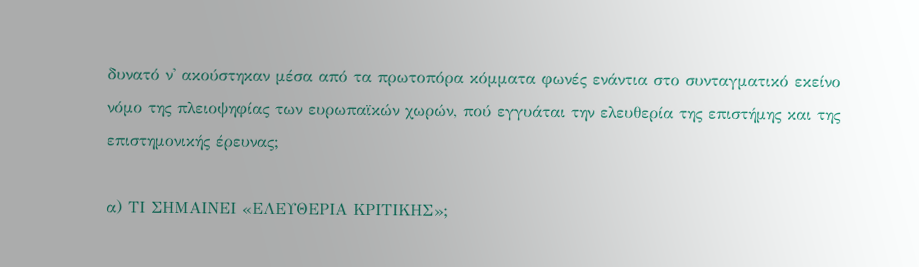δυνατό ν' ακούστηκαν μέσα από τα πρωτοπόρα κόμματα φωνές ενάντια στο συνταγματικό εκείνο νόμο της πλειοψηφίας των ευρωπαϊκών χωρών, πού εγγυάται την ελευθερία της επιστήμης και της επιστημονικής έρευνας;

α) ΤΙ ΣΗΜΑΙΝΕΙ «ΕΛΕΥΘΕΡΙΑ ΚΡΙΤΙΚΗΣ»;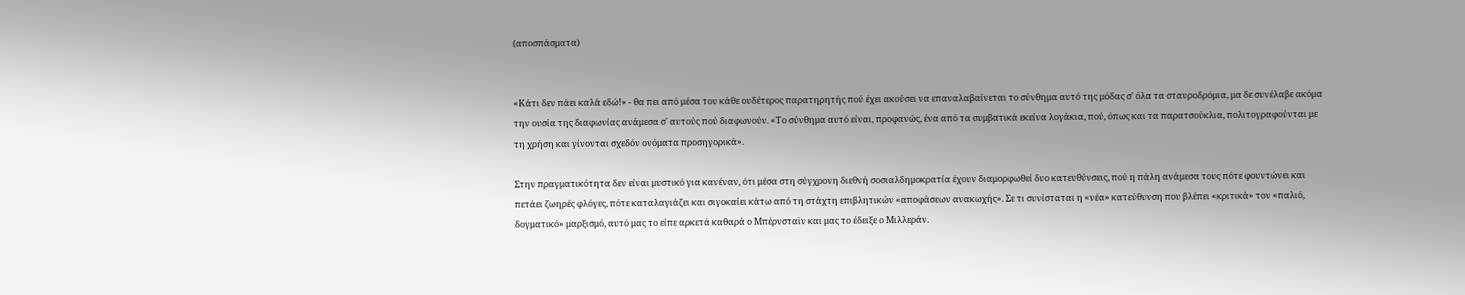(αποσπάσματα)


«Κάτι δεν πάει καλά εδώ!» - θα πει από μέσα του κάθε ουδέτερος παρατηρητής πού έχει ακούσει να επαναλαβαίνεται το σύνθημα αυτό της μόδας σ' όλα τα σταυροδρόμια, μα δε συνέλαβε ακόμα την ουσία της διαφωνίας ανάμεσα σ' αυτούς πού διαφωνούν. «Το σύνθημα αυτό είναι, προφανώς, ένα από τα συμβατικά εκείνα λογάκια, πού, όπως και τα παρατσούκλια, πολιτογραφούνται με τη χρήση και γίνονται σχεδόν ονόματα προσηγορικά».

Στην πραγματικότητα δεν είναι μυστικό για κανέναν, ότι μέσα στη σύγχρονη διεθνή σοσιαλδημοκρατία έχουν διαμορφωθεί δυο κατευθύνσεις, πού η πάλη ανάμεσα τους πότε φουντώνει και πετάει ζωηρές φλόγες, πότε καταλαγιάζει και σιγοκαίει κάτω από τη στάχτη επιβλητικών «αποφάσεων ανακωχής». Σε τι συνίσταται η «νέα» κατεύθυνση που βλέπει «κριτικά» τον «παλιό, δογματικό» μαρξισμό, αυτό μας το είπε αρκετά καθαρά ο Μπέρνσταϊν και μας το έδειξε ο Μιλλεράν.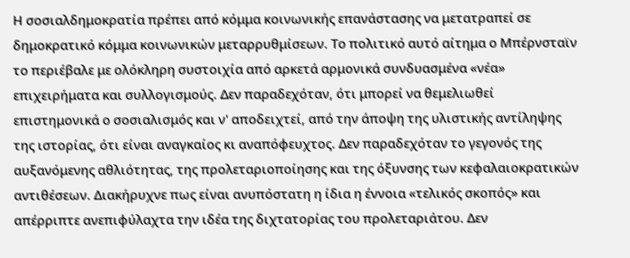Η σοσιαλδημοκρατία πρέπει από κόμμα κοινωνικής επανάστασης να μετατραπεί σε δημοκρατικό κόμμα κοινωνικών μεταρρυθμίσεων. Το πολιτικό αυτό αίτημα ο Μπέρνσταϊν το περιέβαλε με ολόκληρη συστοιχία από αρκετά αρμονικά συνδυασμένα «νέα» επιχειρήματα και συλλογισμούς. Δεν παραδεχόταν, ότι μπορεί να θεμελιωθεί επιστημονικά ο σοσιαλισμός και ν' αποδειχτεί, από την άποψη της υλιστικής αντίληψης της ιστορίας, ότι είναι αναγκαίος κι αναπόφευχτος. Δεν παραδεχόταν το γεγονός της αυξανόμενης αθλιότητας, της προλεταριοποίησης και της όξυνσης των κεφαλαιοκρατικών αντιθέσεων. Διακήρυχνε πως είναι ανυπόστατη η ίδια η έννοια «τελικός σκοπός» και απέρριπτε ανεπιφύλαχτα την ιδέα της διχτατορίας του προλεταριάτου. Δεν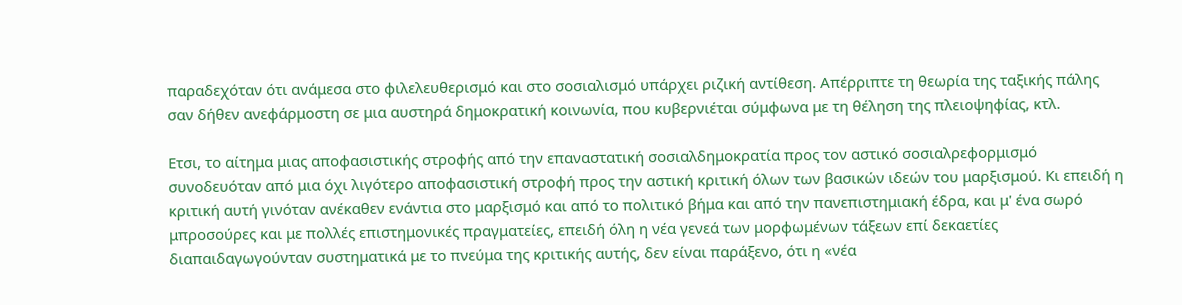παραδεχόταν ότι ανάμεσα στο φιλελευθερισμό και στο σοσιαλισμό υπάρχει ριζική αντίθεση. Απέρριπτε τη θεωρία της ταξικής πάλης σαν δήθεν ανεφάρμοστη σε μια αυστηρά δημοκρατική κοινωνία, που κυβερνιέται σύμφωνα με τη θέληση της πλειοψηφίας, κτλ.

Ετσι, το αίτημα μιας αποφασιστικής στροφής από την επαναστατική σοσιαλδημοκρατία προς τον αστικό σοσιαλρεφορμισμό συνοδευόταν από μια όχι λιγότερο αποφασιστική στροφή προς την αστική κριτική όλων των βασικών ιδεών του μαρξισμού. Κι επειδή η κριτική αυτή γινόταν ανέκαθεν ενάντια στο μαρξισμό και από το πολιτικό βήμα και από την πανεπιστημιακή έδρα, και μ' ένα σωρό μπροσούρες και με πολλές επιστημονικές πραγματείες, επειδή όλη η νέα γενεά των μορφωμένων τάξεων επί δεκαετίες διαπαιδαγωγούνταν συστηματικά με το πνεύμα της κριτικής αυτής, δεν είναι παράξενο, ότι η «νέα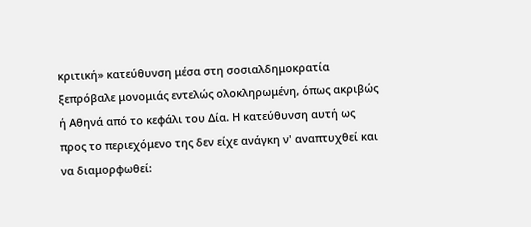κριτική» κατεύθυνση μέσα στη σοσιαλδημοκρατία ξεπρόβαλε μονομιάς εντελώς ολοκληρωμένη, όπως ακριβώς ή Αθηνά από το κεφάλι του Δία. Η κατεύθυνση αυτή ως προς το περιεχόμενο της δεν είχε ανάγκη ν' αναπτυχθεί και να διαμορφωθεί: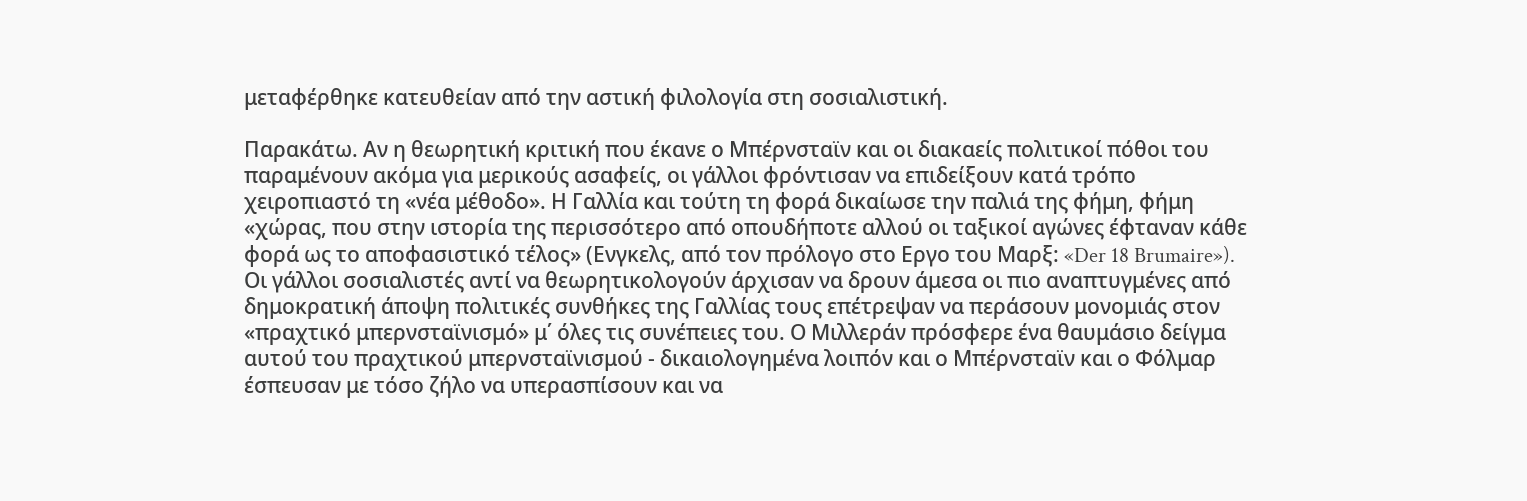μεταφέρθηκε κατευθείαν από την αστική φιλολογία στη σοσιαλιστική.

Παρακάτω. Αν η θεωρητική κριτική που έκανε ο Μπέρνσταϊν και οι διακαείς πολιτικοί πόθοι του παραμένουν ακόμα για μερικούς ασαφείς, οι γάλλοι φρόντισαν να επιδείξουν κατά τρόπο χειροπιαστό τη «νέα μέθοδο». Η Γαλλία και τούτη τη φορά δικαίωσε την παλιά της φήμη, φήμη «χώρας, που στην ιστορία της περισσότερο από οπουδήποτε αλλού οι ταξικοί αγώνες έφταναν κάθε φορά ως το αποφασιστικό τέλος» (Ενγκελς, από τον πρόλογο στο Εργο του Μαρξ: «Der 18 Brumaire»). Οι γάλλοι σοσιαλιστές αντί να θεωρητικολογούν άρχισαν να δρουν άμεσα οι πιο αναπτυγμένες από δημοκρατική άποψη πολιτικές συνθήκες της Γαλλίας τους επέτρεψαν να περάσουν μονομιάς στον «πραχτικό μπερνσταϊνισμό» μ΄ όλες τις συνέπειες του. Ο Μιλλεράν πρόσφερε ένα θαυμάσιο δείγμα αυτού του πραχτικού μπερνσταϊνισμού - δικαιολογημένα λοιπόν και ο Μπέρνσταϊν και ο Φόλμαρ έσπευσαν με τόσο ζήλο να υπερασπίσουν και να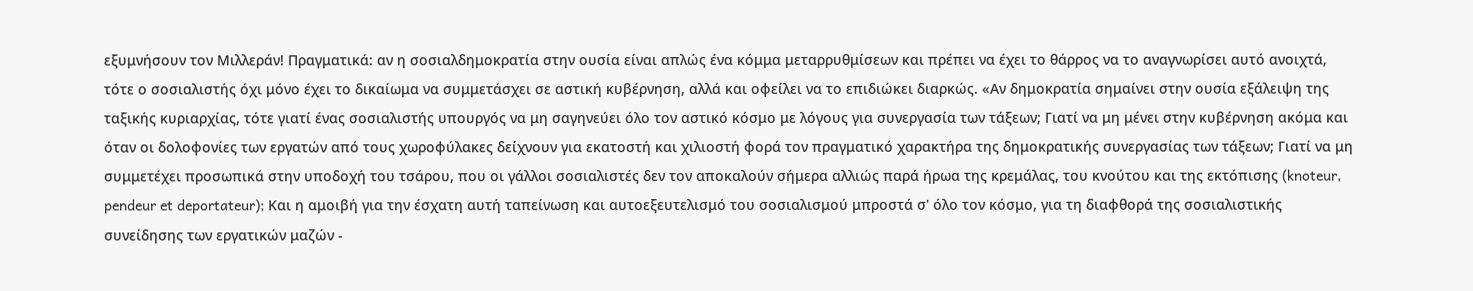εξυμνήσουν τον Μιλλεράν! Πραγματικά: αν η σοσιαλδημοκρατία στην ουσία είναι απλώς ένα κόμμα μεταρρυθμίσεων και πρέπει να έχει το θάρρος να το αναγνωρίσει αυτό ανοιχτά, τότε ο σοσιαλιστής όχι μόνο έχει το δικαίωμα να συμμετάσχει σε αστική κυβέρνηση, αλλά και οφείλει να το επιδιώκει διαρκώς. «Αν δημοκρατία σημαίνει στην ουσία εξάλειψη της ταξικής κυριαρχίας, τότε γιατί ένας σοσιαλιστής υπουργός να μη σαγηνεύει όλο τον αστικό κόσμο με λόγους για συνεργασία των τάξεων; Γιατί να μη μένει στην κυβέρνηση ακόμα και όταν οι δολοφονίες των εργατών από τους χωροφύλακες δείχνουν για εκατοστή και χιλιοστή φορά τον πραγματικό χαρακτήρα της δημοκρατικής συνεργασίας των τάξεων; Γιατί να μη συμμετέχει προσωπικά στην υποδοχή του τσάρου, που οι γάλλοι σοσιαλιστές δεν τον αποκαλούν σήμερα αλλιώς παρά ήρωα της κρεμάλας, του κνούτου και της εκτόπισης (knoteur, pendeur et deportateur); Και η αμοιβή για την έσχατη αυτή ταπείνωση και αυτοεξευτελισμό του σοσιαλισμού μπροστά σ' όλο τον κόσμο, για τη διαφθορά της σοσιαλιστικής συνείδησης των εργατικών μαζών -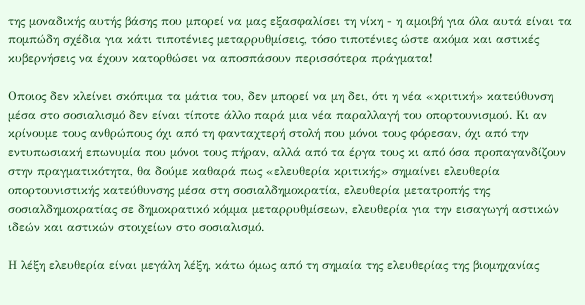της μοναδικής αυτής βάσης που μπορεί να μας εξασφαλίσει τη νίκη - η αμοιβή για όλα αυτά είναι τα πομπώδη σχέδια για κάτι τιποτένιες μεταρρυθμίσεις, τόσο τιποτένιες ώστε ακόμα και αστικές κυβερνήσεις να έχουν κατορθώσει να αποσπάσουν περισσότερα πράγματα!

Οποιος δεν κλείνει σκόπιμα τα μάτια του, δεν μπορεί να μη δει, ότι η νέα «κριτική» κατεύθυνση μέσα στο σοσιαλισμό δεν είναι τίποτε άλλο παρά μια νέα παραλλαγή του οπορτουνισμού. Κι αν κρίνουμε τους ανθρώπους όχι από τη φανταχτερή στολή που μόνοι τους φόρεσαν, όχι από την εντυπωσιακή επωνυμία που μόνοι τους πήραν, αλλά από τα έργα τους κι από όσα προπαγανδίζουν στην πραγματικότητα, θα δούμε καθαρά πως «ελευθερία κριτικής» σημαίνει ελευθερία οπορτουνιστικής κατεύθυνσης μέσα στη σοσιαλδημοκρατία, ελευθερία μετατροπής της σοσιαλδημοκρατίας σε δημοκρατικό κόμμα μεταρρυθμίσεων, ελευθερία για την εισαγωγή αστικών ιδεών και αστικών στοιχείων στο σοσιαλισμό.

Η λέξη ελευθερία είναι μεγάλη λέξη, κάτω όμως από τη σημαία της ελευθερίας της βιομηχανίας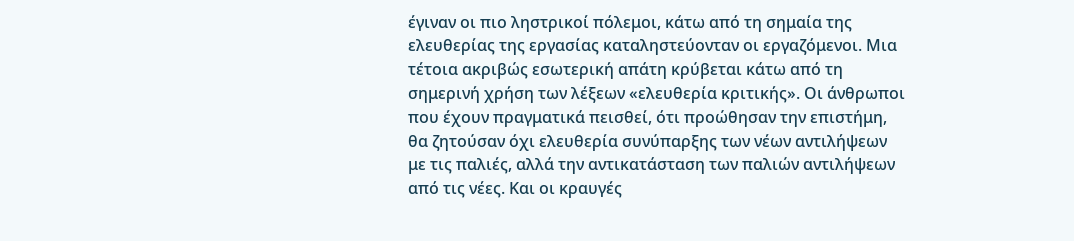έγιναν οι πιο ληστρικοί πόλεμοι, κάτω από τη σημαία της ελευθερίας της εργασίας καταληστεύονταν οι εργαζόμενοι. Μια τέτοια ακριβώς εσωτερική απάτη κρύβεται κάτω από τη σημερινή χρήση των λέξεων «ελευθερία κριτικής». Οι άνθρωποι που έχουν πραγματικά πεισθεί, ότι προώθησαν την επιστήμη, θα ζητούσαν όχι ελευθερία συνύπαρξης των νέων αντιλήψεων με τις παλιές, αλλά την αντικατάσταση των παλιών αντιλήψεων από τις νέες. Και οι κραυγές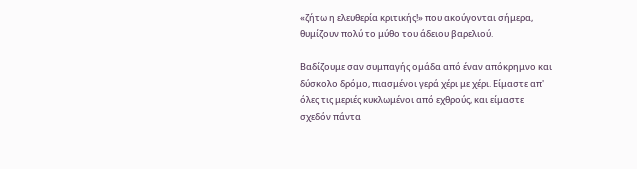«ζήτω η ελευθερία κριτικής!» που ακούγονται σήμερα, θυμίζουν πολύ το μύθο του άδειου βαρελιού.

Βαδίζουμε σαν συμπαγής ομάδα από έναν απόκρημνο και δύσκολο δρόμο, πιασμένοι γερά χέρι με χέρι. Είμαστε απ' όλες τις μεριές κυκλωμένοι από εχθρούς, και είμαστε σχεδόν πάντα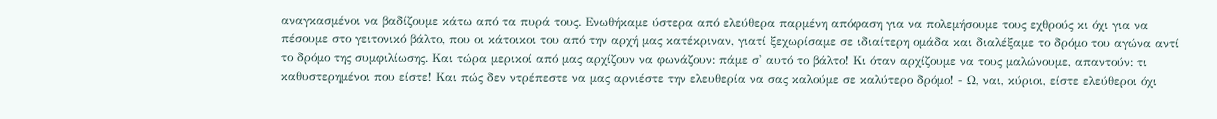αναγκασμένοι να βαδίζουμε κάτω από τα πυρά τους. Ενωθήκαμε ύστερα από ελεύθερα παρμένη απόφαση για να πολεμήσουμε τους εχθρούς κι όχι για να πέσουμε στο γειτονικό βάλτο, που οι κάτοικοι του από την αρχή μας κατέκριναν, γιατί ξεχωρίσαμε σε ιδιαίτερη ομάδα και διαλέξαμε το δρόμο του αγώνα αντί το δρόμο της συμφιλίωσης. Και τώρα μερικοί από μας αρχίζουν να φωνάζουν: πάμε σ' αυτό το βάλτο! Κι όταν αρχίζουμε να τους μαλώνουμε, απαντούν: τι καθυστερημένοι που είστε! Και πώς δεν ντρέπεστε να μας αρνιέστε την ελευθερία να σας καλούμε σε καλύτερο δρόμο! - Ω, ναι, κύριοι, είστε ελεύθεροι όχι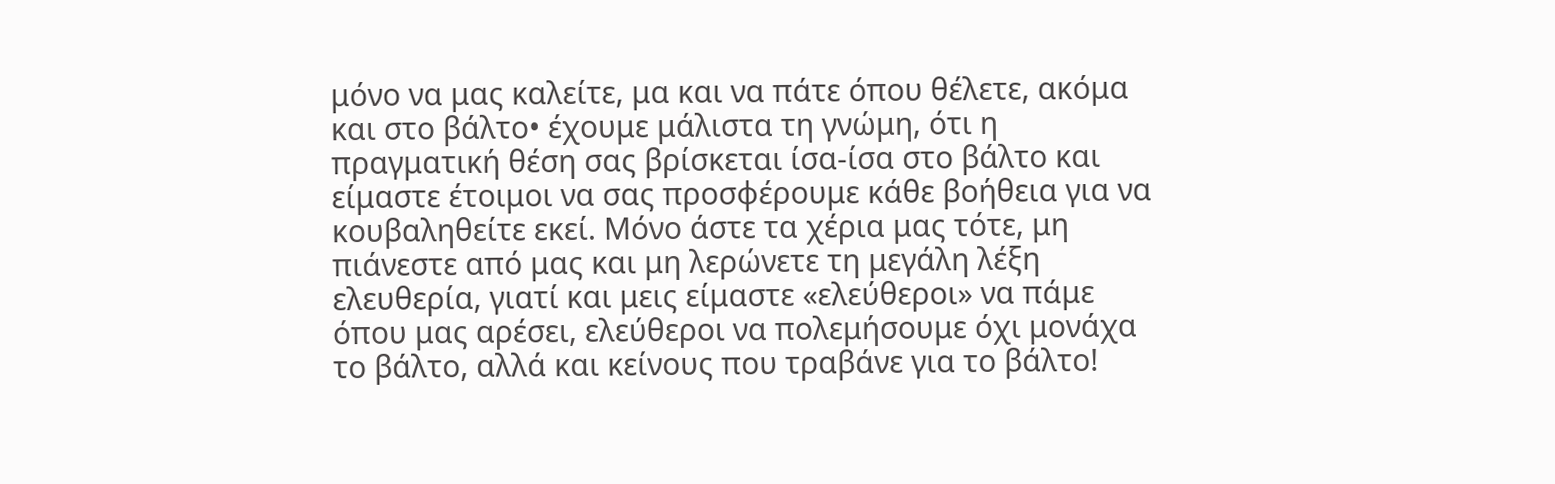μόνο να μας καλείτε, μα και να πάτε όπου θέλετε, ακόμα και στο βάλτο• έχουμε μάλιστα τη γνώμη, ότι η πραγματική θέση σας βρίσκεται ίσα-ίσα στο βάλτο και είμαστε έτοιμοι να σας προσφέρουμε κάθε βοήθεια για να κουβαληθείτε εκεί. Μόνο άστε τα χέρια μας τότε, μη πιάνεστε από μας και μη λερώνετε τη μεγάλη λέξη ελευθερία, γιατί και μεις είμαστε «ελεύθεροι» να πάμε όπου μας αρέσει, ελεύθεροι να πολεμήσουμε όχι μονάχα το βάλτο, αλλά και κείνους που τραβάνε για το βάλτο!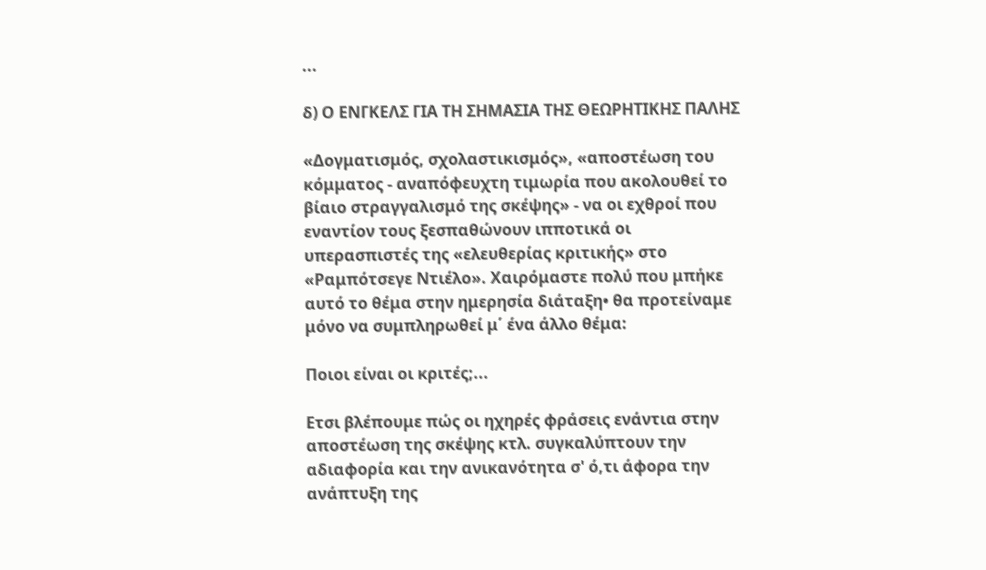...

δ) Ο ΕΝΓΚΕΛΣ ΓΙΑ ΤΗ ΣΗΜΑΣΙΑ ΤΗΣ ΘΕΩΡΗΤΙΚΗΣ ΠΑΛΗΣ

«Δογματισμός, σχολαστικισμός», «αποστέωση του κόμματος - αναπόφευχτη τιμωρία που ακολουθεί το βίαιο στραγγαλισμό της σκέψης» - να οι εχθροί που εναντίον τους ξεσπαθώνουν ιπποτικά οι υπερασπιστές της «ελευθερίας κριτικής» στο «Ραμπότσεγε Ντιέλο». Χαιρόμαστε πολύ που μπήκε αυτό το θέμα στην ημερησία διάταξη• θα προτείναμε μόνο να συμπληρωθεί μ΄ ένα άλλο θέμα:

Ποιοι είναι οι κριτές;...

Ετσι βλέπουμε πώς οι ηχηρές φράσεις ενάντια στην αποστέωση της σκέψης κτλ. συγκαλύπτουν την αδιαφορία και την ανικανότητα σ' ό,τι άφορα την ανάπτυξη της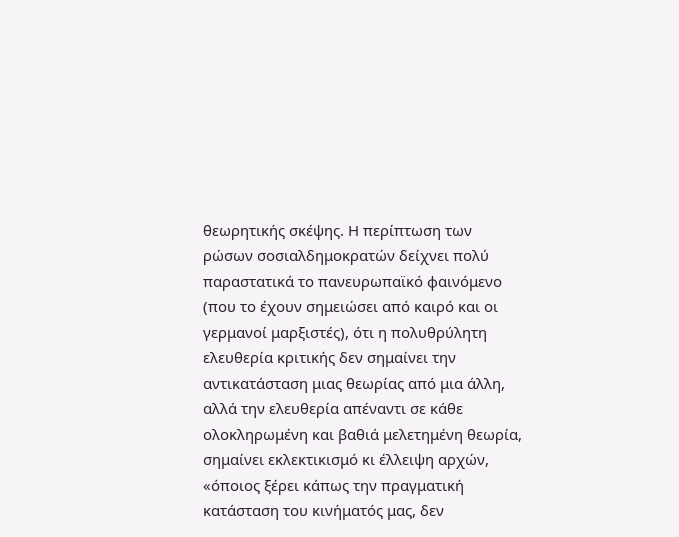θεωρητικής σκέψης. Η περίπτωση των ρώσων σοσιαλδημοκρατών δείχνει πολύ παραστατικά το πανευρωπαϊκό φαινόμενο (που το έχουν σημειώσει από καιρό και οι γερμανοί μαρξιστές), ότι η πολυθρύλητη ελευθερία κριτικής δεν σημαίνει την αντικατάσταση μιας θεωρίας από μια άλλη, αλλά την ελευθερία απέναντι σε κάθε ολοκληρωμένη και βαθιά μελετημένη θεωρία, σημαίνει εκλεκτικισμό κι έλλειψη αρχών, «όποιος ξέρει κάπως την πραγματική κατάσταση του κινήματός μας, δεν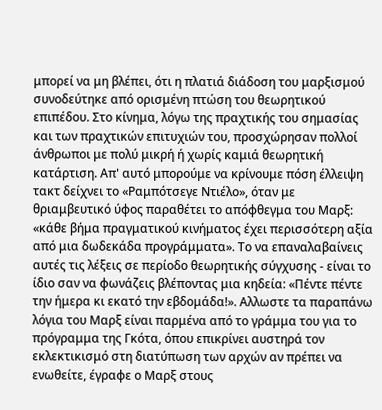μπορεί να μη βλέπει, ότι η πλατιά διάδοση του μαρξισμού συνοδεύτηκε από ορισμένη πτώση του θεωρητικού επιπέδου. Στο κίνημα, λόγω της πραχτικής του σημασίας και των πραχτικών επιτυχιών του, προσχώρησαν πολλοί άνθρωποι με πολύ μικρή ή χωρίς καμιά θεωρητική κατάρτιση. Απ' αυτό μπορούμε να κρίνουμε πόση έλλειψη τακτ δείχνει το «Ραμπότσεγε Ντιέλο», όταν με θριαμβευτικό ύφος παραθέτει το απόφθεγμα του Μαρξ: «κάθε βήμα πραγματικού κινήματος έχει περισσότερη αξία από μια δωδεκάδα προγράμματα». Το να επαναλαβαίνεις αυτές τις λέξεις σε περίοδο θεωρητικής σύγχυσης - είναι το ίδιο σαν να φωνάζεις βλέποντας μια κηδεία: «Πέντε πέντε την ήμερα κι εκατό την εβδομάδα!». Αλλωστε τα παραπάνω λόγια του Μαρξ είναι παρμένα από το γράμμα του για το πρόγραμμα της Γκότα, όπου επικρίνει αυστηρά τον εκλεκτικισμό στη διατύπωση των αρχών αν πρέπει να ενωθείτε, έγραφε ο Μαρξ στους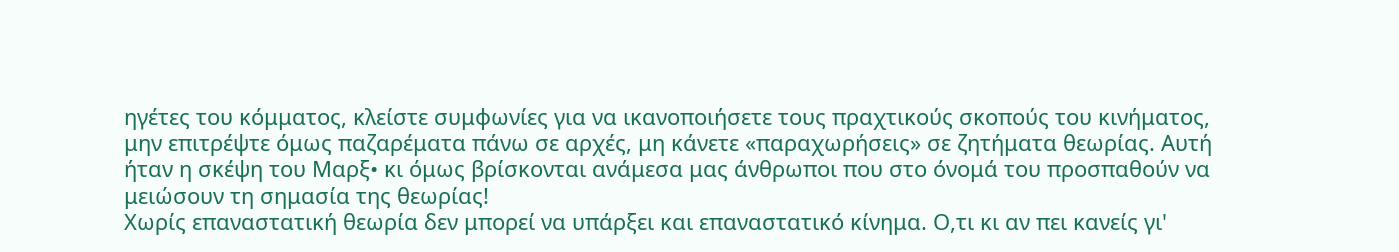ηγέτες του κόμματος, κλείστε συμφωνίες για να ικανοποιήσετε τους πραχτικούς σκοπούς του κινήματος, μην επιτρέψτε όμως παζαρέματα πάνω σε αρχές, μη κάνετε «παραχωρήσεις» σε ζητήματα θεωρίας. Αυτή ήταν η σκέψη του Μαρξ• κι όμως βρίσκονται ανάμεσα μας άνθρωποι που στο όνομά του προσπαθούν να μειώσουν τη σημασία της θεωρίας!
Χωρίς επαναστατική θεωρία δεν μπορεί να υπάρξει και επαναστατικό κίνημα. Ο,τι κι αν πει κανείς γι'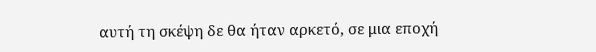αυτή τη σκέψη δε θα ήταν αρκετό, σε μια εποχή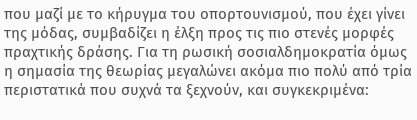που μαζί με το κήρυγμα του οπορτουνισμού, που έχει γίνει της μόδας, συμβαδίζει η έλξη προς τις πιο στενές μορφές πραχτικής δράσης. Για τη ρωσική σοσιαλδημοκρατία όμως η σημασία της θεωρίας μεγαλώνει ακόμα πιο πολύ από τρία περιστατικά που συχνά τα ξεχνούν, και συγκεκριμένα: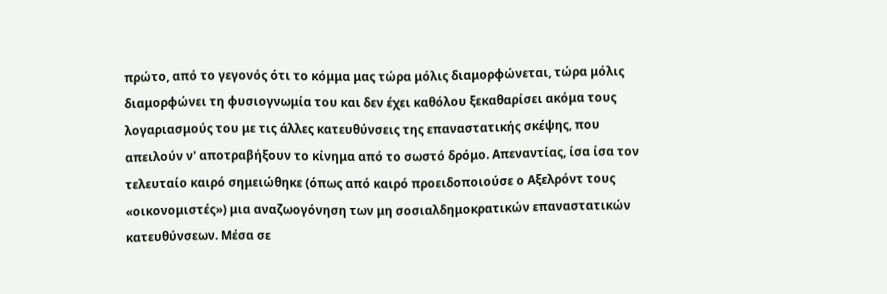πρώτο, από το γεγονός ότι το κόμμα μας τώρα μόλις διαμορφώνεται, τώρα μόλις διαμορφώνει τη φυσιογνωμία του και δεν έχει καθόλου ξεκαθαρίσει ακόμα τους λογαριασμούς του με τις άλλες κατευθύνσεις της επαναστατικής σκέψης, που απειλούν ν' αποτραβήξουν το κίνημα από το σωστό δρόμο. Απεναντίας, ίσα ίσα τον τελευταίο καιρό σημειώθηκε (όπως από καιρό προειδοποιούσε ο Αξελρόντ τους «οικονομιστές») μια αναζωογόνηση των μη σοσιαλδημοκρατικών επαναστατικών κατευθύνσεων. Μέσα σε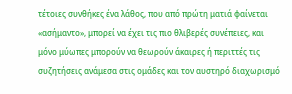τέτοιες συνθήκες ένα λάθος, που από πρώτη ματιά φαίνεται «ασήμαντο», μπορεί να έχει τις πιο θλιβερές συνέπειες, και μόνο μύωπες μπορούν να θεωρούν άκαιρες ή περιττές τις συζητήσεις ανάμεσα στις ομάδες και τον αυστηρό διαχωρισμό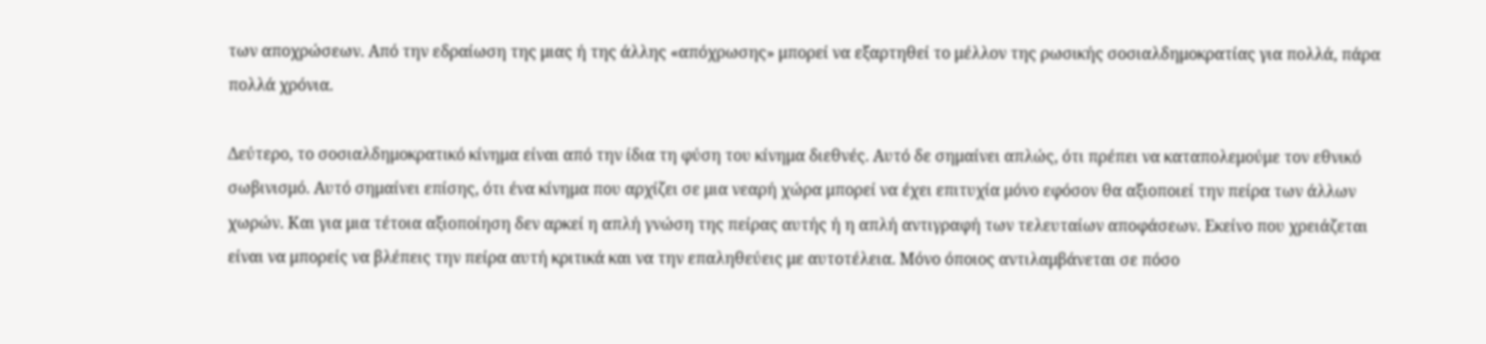των αποχρώσεων. Από την εδραίωση της μιας ή της άλλης «απόχρωσης» μπορεί να εξαρτηθεί το μέλλον της ρωσικής σοσιαλδημοκρατίας για πολλά, πάρα πολλά χρόνια.

Δεύτερο, το σοσιαλδημοκρατικό κίνημα είναι από την ίδια τη φύση του κίνημα διεθνές. Αυτό δε σημαίνει απλώς, ότι πρέπει να καταπολεμούμε τον εθνικό σωβινισμό. Αυτό σημαίνει επίσης, ότι ένα κίνημα που αρχίζει σε μια νεαρή χώρα μπορεί να έχει επιτυχία μόνο εφόσον θα αξιοποιεί την πείρα των άλλων χωρών. Και για μια τέτοια αξιοποίηση δεν αρκεί η απλή γνώση της πείρας αυτής ή η απλή αντιγραφή των τελευταίων αποφάσεων. Εκείνο που χρειάζεται είναι να μπορείς να βλέπεις την πείρα αυτή κριτικά και να την επαληθεύεις με αυτοτέλεια. Μόνο όποιος αντιλαμβάνεται σε πόσο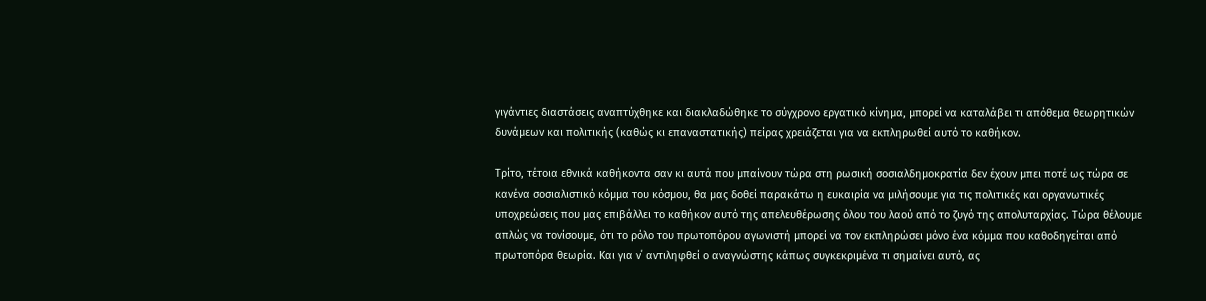γιγάντιες διαστάσεις αναπτύχθηκε και διακλαδώθηκε το σύγχρονο εργατικό κίνημα, μπορεί να καταλάβει τι απόθεμα θεωρητικών δυνάμεων και πολιτικής (καθώς κι επαναστατικής) πείρας χρειάζεται για να εκπληρωθεί αυτό το καθήκον.

Τρίτο, τέτοια εθνικά καθήκοντα σαν κι αυτά που μπαίνουν τώρα στη ρωσική σοσιαλδημοκρατία δεν έχουν μπει ποτέ ως τώρα σε κανένα σοσιαλιστικό κόμμα του κόσμου, θα μας δοθεί παρακάτω η ευκαιρία να μιλήσουμε για τις πολιτικές και οργανωτικές υποχρεώσεις που μας επιβάλλει το καθήκον αυτό της απελευθέρωσης όλου του λαού από το ζυγό της απολυταρχίας. Τώρα θέλουμε απλώς να τονίσουμε, ότι το ρόλο του πρωτοπόρου αγωνιστή μπορεί να τον εκπληρώσει μόνο ένα κόμμα που καθοδηγείται από πρωτοπόρα θεωρία. Και για ν΄ αντιληφθεί ο αναγνώστης κάπως συγκεκριμένα τι σημαίνει αυτό, ας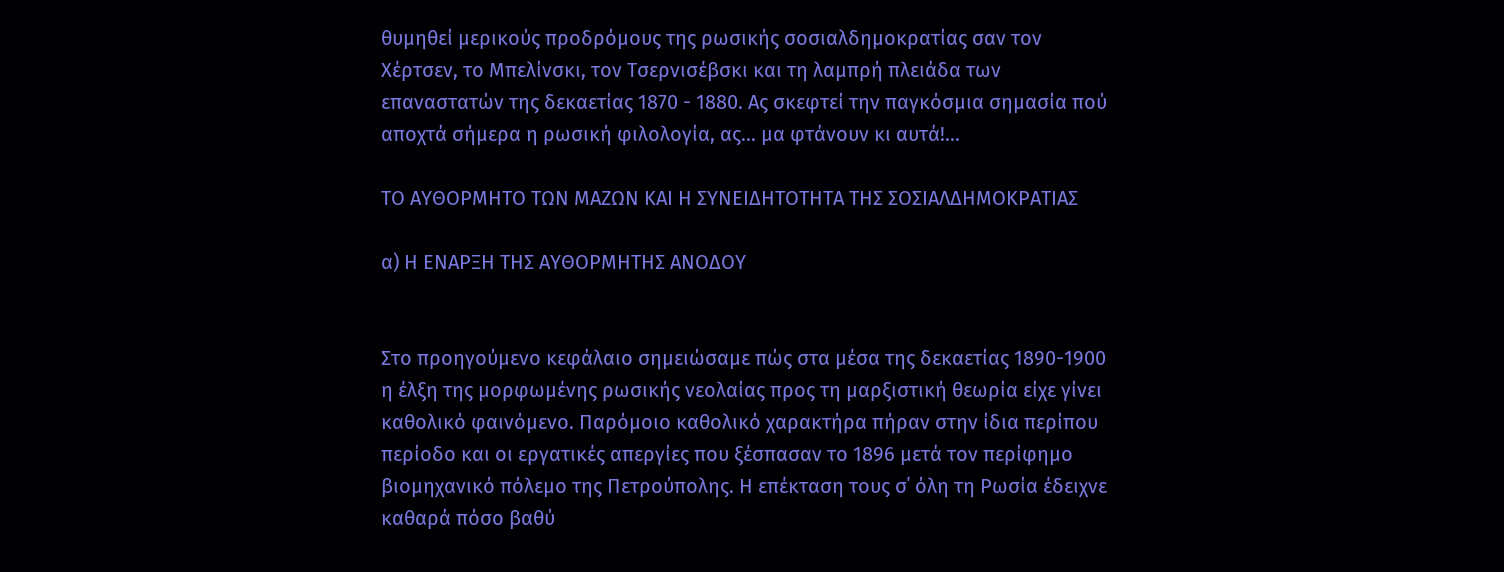θυμηθεί μερικούς προδρόμους της ρωσικής σοσιαλδημοκρατίας σαν τον Χέρτσεν, το Μπελίνσκι, τον Τσερνισέβσκι και τη λαμπρή πλειάδα των επαναστατών της δεκαετίας 1870 - 1880. Ας σκεφτεί την παγκόσμια σημασία πού αποχτά σήμερα η ρωσική φιλολογία, ας... μα φτάνουν κι αυτά!...

ΤΟ ΑΥΘΟΡΜΗΤΟ ΤΩΝ ΜΑΖΩΝ ΚΑΙ Η ΣΥΝΕΙΔΗΤΟΤΗΤΑ ΤΗΣ ΣΟΣΙΑΛΔΗΜΟΚΡΑΤΙΑΣ

α) Η ΕΝΑΡΞΗ ΤΗΣ ΑΥΘΟΡΜΗΤΗΣ ΑΝΟΔΟΥ


Στο προηγούμενο κεφάλαιο σημειώσαμε πώς στα μέσα της δεκαετίας 1890-1900 η έλξη της μορφωμένης ρωσικής νεολαίας προς τη μαρξιστική θεωρία είχε γίνει καθολικό φαινόμενο. Παρόμοιο καθολικό χαρακτήρα πήραν στην ίδια περίπου περίοδο και οι εργατικές απεργίες που ξέσπασαν το 1896 μετά τον περίφημο βιομηχανικό πόλεμο της Πετρούπολης. Η επέκταση τους σ΄ όλη τη Ρωσία έδειχνε καθαρά πόσο βαθύ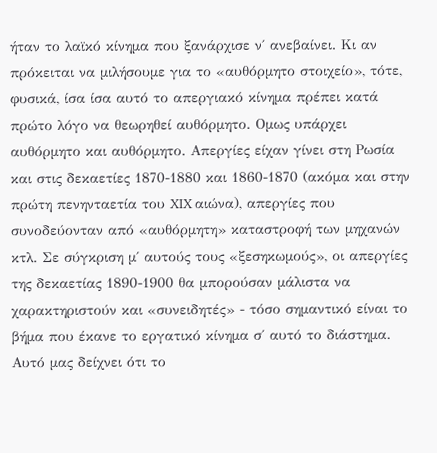ήταν το λαϊκό κίνημα που ξανάρχισε ν΄ ανεβαίνει. Κι αν πρόκειται να μιλήσουμε για το «αυθόρμητο στοιχείο», τότε, φυσικά, ίσα ίσα αυτό το απεργιακό κίνημα πρέπει κατά πρώτο λόγο να θεωρηθεί αυθόρμητο. Ομως υπάρχει αυθόρμητο και αυθόρμητο. Απεργίες είχαν γίνει στη Ρωσία και στις δεκαετίες 1870-1880 και 1860-1870 (ακόμα και στην πρώτη πενηνταετία του XIX αιώνα), απεργίες που συνοδεύονταν από «αυθόρμητη» καταστροφή των μηχανών κτλ. Σε σύγκριση μ΄ αυτούς τους «ξεσηκωμούς», οι απεργίες της δεκαετίας 1890-1900 θα μπορούσαν μάλιστα να χαρακτηριστούν και «συνειδητές» - τόσο σημαντικό είναι το βήμα που έκανε το εργατικό κίνημα σ΄ αυτό το διάστημα. Αυτό μας δείχνει ότι το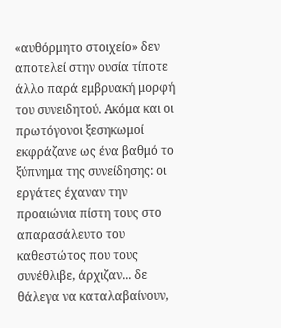«αυθόρμητο στοιχείο» δεν αποτελεί στην ουσία τίποτε άλλο παρά εμβρυακή μορφή του συνειδητού. Ακόμα και οι πρωτόγονοι ξεσηκωμοί εκφράζανε ως ένα βαθμό το ξύπνημα της συνείδησης: οι εργάτες έχαναν την προαιώνια πίστη τους στο απαρασάλευτο του καθεστώτος που τους συνέθλιβε, άρχιζαν... δε θάλεγα να καταλαβαίνουν,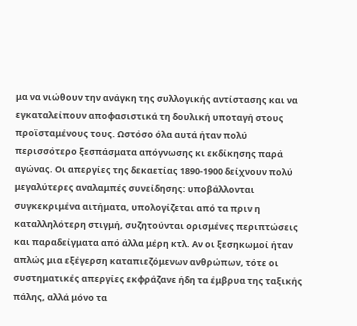μα να νιώθουν την ανάγκη της συλλογικής αντίστασης και να εγκαταλείπουν αποφασιστικά τη δουλική υποταγή στους προϊσταμένους τους. Ωστόσο όλα αυτά ήταν πολύ περισσότερο ξεσπάσματα απόγνωσης κι εκδίκησης παρά αγώνας. Οι απεργίες της δεκαετίας 1890-1900 δείχνουν πολύ μεγαλύτερες αναλαμπές συνείδησης: υποβάλλονται συγκεκριμένα αιτήματα, υπολογίζεται από τα πριν η καταλληλότερη στιγμή, συζητούνται ορισμένες περιπτώσεις και παραδείγματα από άλλα μέρη κτλ. Αν οι ξεσηκωμοί ήταν απλώς μια εξέγερση καταπιεζόμενων ανθρώπων, τότε οι συστηματικές απεργίες εκφράζανε ήδη τα έμβρυα της ταξικής πάλης, αλλά μόνο τα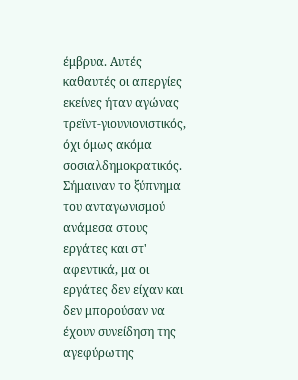έμβρυα. Αυτές καθαυτές οι απεργίες εκείνες ήταν αγώνας τρεϊντ-γιουνιονιστικός, όχι όμως ακόμα σοσιαλδημοκρατικός. Σήμαιναν το ξύπνημα του ανταγωνισμού ανάμεσα στους εργάτες και στ' αφεντικά, μα οι εργάτες δεν είχαν και δεν μπορούσαν να έχουν συνείδηση της αγεφύρωτης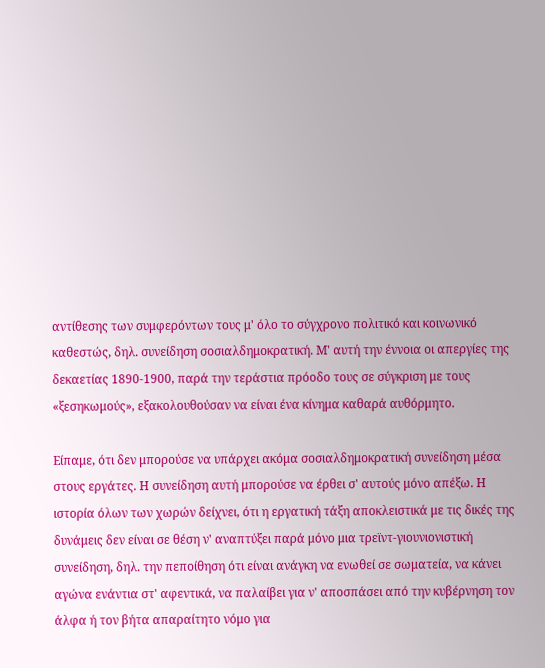αντίθεσης των συμφερόντων τους μ' όλο το σύγχρονο πολιτικό και κοινωνικό καθεστώς, δηλ. συνείδηση σοσιαλδημοκρατική. Μ' αυτή την έννοια οι απεργίες της δεκαετίας 1890-1900, παρά την τεράστια πρόοδο τους σε σύγκριση με τους «ξεσηκωμούς», εξακολουθούσαν να είναι ένα κίνημα καθαρά αυθόρμητο.

Είπαμε, ότι δεν μπορούσε να υπάρχει ακόμα σοσιαλδημοκρατική συνείδηση μέσα στους εργάτες. Η συνείδηση αυτή μπορούσε να έρθει σ' αυτούς μόνο απέξω. Η ιστορία όλων των χωρών δείχνει, ότι η εργατική τάξη αποκλειστικά με τις δικές της δυνάμεις δεν είναι σε θέση ν' αναπτύξει παρά μόνο μια τρεϊντ-γιουνιονιστική συνείδηση, δηλ. την πεποίθηση ότι είναι ανάγκη να ενωθεί σε σωματεία, να κάνει αγώνα ενάντια στ' αφεντικά, να παλαίβει για ν' αποσπάσει από την κυβέρνηση τον άλφα ή τον βήτα απαραίτητο νόμο για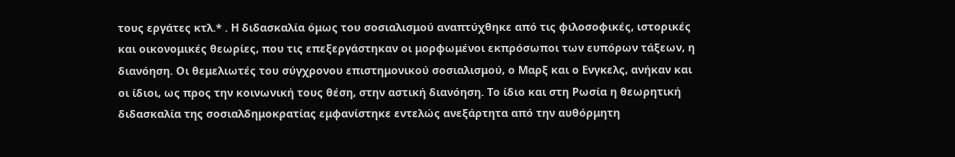τους εργάτες κτλ.* . Η διδασκαλία όμως του σοσιαλισμού αναπτύχθηκε από τις φιλοσοφικές, ιστορικές και οικονομικές θεωρίες, που τις επεξεργάστηκαν οι μορφωμένοι εκπρόσωποι των ευπόρων τάξεων, η διανόηση. Οι θεμελιωτές του σύγχρονου επιστημονικού σοσιαλισμού, ο Μαρξ και ο Ενγκελς, ανήκαν και οι ίδιοι, ως προς την κοινωνική τους θέση, στην αστική διανόηση. Το ίδιο και στη Ρωσία η θεωρητική διδασκαλία της σοσιαλδημοκρατίας εμφανίστηκε εντελώς ανεξάρτητα από την αυθόρμητη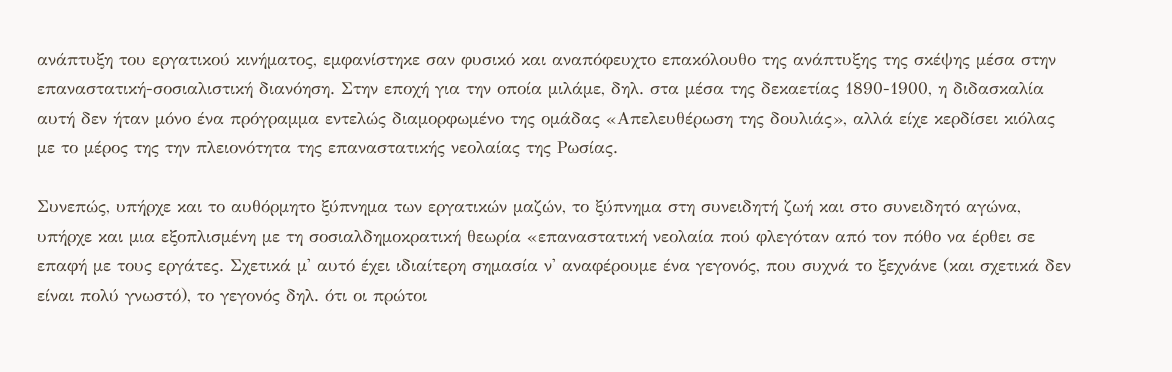ανάπτυξη του εργατικού κινήματος, εμφανίστηκε σαν φυσικό και αναπόφευχτο επακόλουθο της ανάπτυξης της σκέψης μέσα στην επαναστατική-σοσιαλιστική διανόηση. Στην εποχή για την οποία μιλάμε, δηλ. στα μέσα της δεκαετίας 1890-1900, η διδασκαλία αυτή δεν ήταν μόνο ένα πρόγραμμα εντελώς διαμορφωμένο της ομάδας «Απελευθέρωση της δουλιάς», αλλά είχε κερδίσει κιόλας με το μέρος της την πλειονότητα της επαναστατικής νεολαίας της Ρωσίας.

Συνεπώς, υπήρχε και το αυθόρμητο ξύπνημα των εργατικών μαζών, το ξύπνημα στη συνειδητή ζωή και στο συνειδητό αγώνα, υπήρχε και μια εξοπλισμένη με τη σοσιαλδημοκρατική θεωρία «επαναστατική νεολαία πού φλεγόταν από τον πόθο να έρθει σε επαφή με τους εργάτες. Σχετικά μ' αυτό έχει ιδιαίτερη σημασία ν' αναφέρουμε ένα γεγονός, που συχνά το ξεχνάνε (και σχετικά δεν είναι πολύ γνωστό), το γεγονός δηλ. ότι οι πρώτοι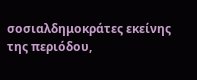σοσιαλδημοκράτες εκείνης της περιόδου,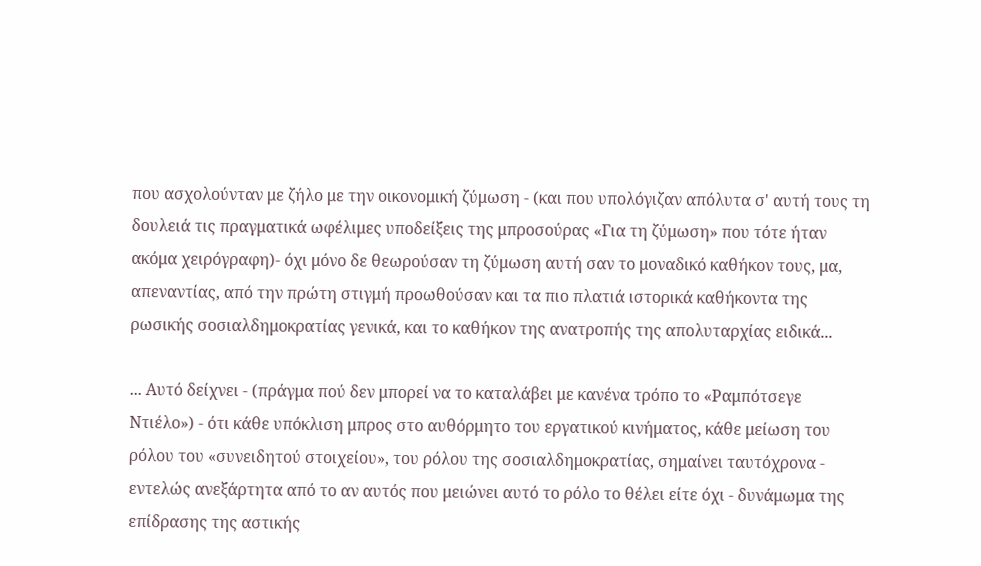που ασχολούνταν με ζήλο με την οικονομική ζύμωση - (και που υπολόγιζαν απόλυτα σ' αυτή τους τη δουλειά τις πραγματικά ωφέλιμες υποδείξεις της μπροσούρας «Για τη ζύμωση» που τότε ήταν ακόμα χειρόγραφη)- όχι μόνο δε θεωρούσαν τη ζύμωση αυτή σαν το μοναδικό καθήκον τους, μα, απεναντίας, από την πρώτη στιγμή προωθούσαν και τα πιο πλατιά ιστορικά καθήκοντα της ρωσικής σοσιαλδημοκρατίας γενικά, και το καθήκον της ανατροπής της απολυταρχίας ειδικά...

... Αυτό δείχνει - (πράγμα πού δεν μπορεί να το καταλάβει με κανένα τρόπο το «Ραμπότσεγε Ντιέλο») - ότι κάθε υπόκλιση μπρος στο αυθόρμητο του εργατικού κινήματος, κάθε μείωση του ρόλου του «συνειδητού στοιχείου», του ρόλου της σοσιαλδημοκρατίας, σημαίνει ταυτόχρονα - εντελώς ανεξάρτητα από το αν αυτός που μειώνει αυτό το ρόλο το θέλει είτε όχι - δυνάμωμα της επίδρασης της αστικής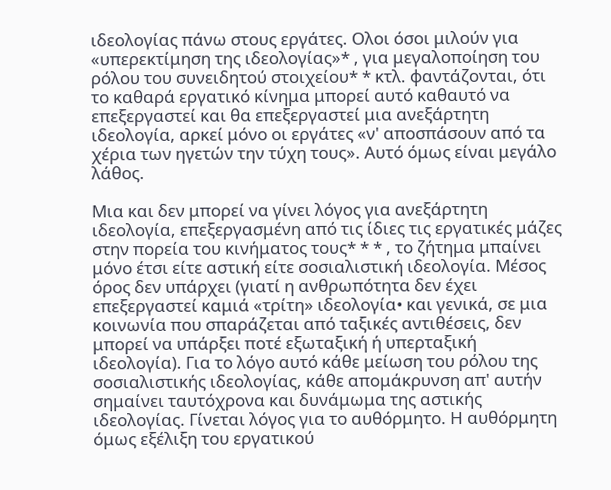ιδεολογίας πάνω στους εργάτες. Ολοι όσοι μιλούν για «υπερεκτίμηση της ιδεολογίας»* , για μεγαλοποίηση του ρόλου του συνειδητού στοιχείου* * κτλ. φαντάζονται, ότι το καθαρά εργατικό κίνημα μπορεί αυτό καθαυτό να επεξεργαστεί και θα επεξεργαστεί μια ανεξάρτητη ιδεολογία, αρκεί μόνο οι εργάτες «ν' αποσπάσουν από τα χέρια των ηγετών την τύχη τους». Αυτό όμως είναι μεγάλο λάθος.

Μια και δεν μπορεί να γίνει λόγος για ανεξάρτητη ιδεολογία, επεξεργασμένη από τις ίδιες τις εργατικές μάζες στην πορεία του κινήματος τους* * * , το ζήτημα μπαίνει μόνο έτσι είτε αστική είτε σοσιαλιστική ιδεολογία. Μέσος όρος δεν υπάρχει (γιατί η ανθρωπότητα δεν έχει επεξεργαστεί καμιά «τρίτη» ιδεολογία• και γενικά, σε μια κοινωνία που σπαράζεται από ταξικές αντιθέσεις, δεν μπορεί να υπάρξει ποτέ εξωταξική ή υπερταξική ιδεολογία). Για το λόγο αυτό κάθε μείωση του ρόλου της σοσιαλιστικής ιδεολογίας, κάθε απομάκρυνση απ' αυτήν σημαίνει ταυτόχρονα και δυνάμωμα της αστικής ιδεολογίας. Γίνεται λόγος για το αυθόρμητο. Η αυθόρμητη όμως εξέλιξη του εργατικού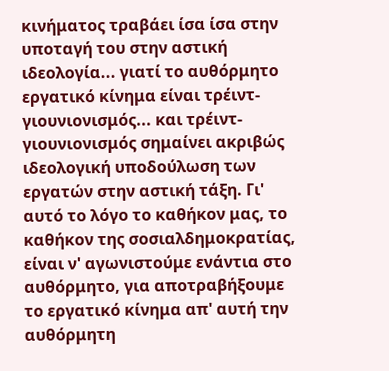κινήματος τραβάει ίσα ίσα στην υποταγή του στην αστική ιδεολογία... γιατί το αυθόρμητο εργατικό κίνημα είναι τρέιντ-γιουνιονισμός... και τρέιντ-γιουνιονισμός σημαίνει ακριβώς ιδεολογική υποδούλωση των εργατών στην αστική τάξη. Γι' αυτό το λόγο το καθήκον μας, το καθήκον της σοσιαλδημοκρατίας, είναι ν' αγωνιστούμε ενάντια στο αυθόρμητο, για αποτραβήξουμε το εργατικό κίνημα απ' αυτή την αυθόρμητη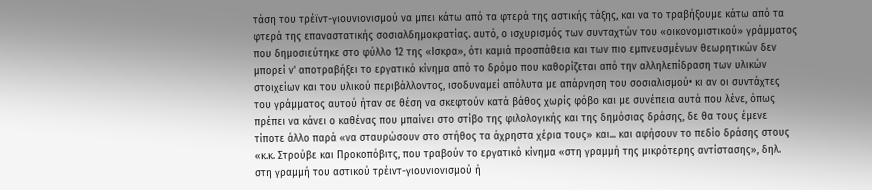τάση του τρέϊντ-γιουνιονισμού να μπει κάτω από τα φτερά της αστικής τάξης, και να το τραβήξουμε κάτω από τα φτερά της επαναστατικής σοσιαλδημοκρατίας. αυτό, ο ισχυρισμός των συνταχτών του «οικονομιστικού» γράμματος που δημοσιεύτηκε στο φύλλο 12 της «Ισκρα», ότι καμιά προσπάθεια και των πιο εμπνευσμένων θεωρητικών δεν μπορεί ν' αποτραβήξει το εργατικό κίνημα από το δρόμο που καθορίζεται από την αλληλεπίδραση των υλικών στοιχείων και του υλικού περιβάλλοντος, ισοδυναμεί απόλυτα με απάρνηση του σοσιαλισμού• κι αν οι συντάχτες του γράμματος αυτού ήταν σε θέση να σκεφτούν κατά βάθος χωρίς φόβο και με συνέπεια αυτά που λένε, όπως πρέπει να κάνει ο καθένας που μπαίνει στο στίβο της φιλολογικής και της δημόσιας δράσης, δε θα τους έμενε τίποτε άλλο παρά «να σταυρώσουν στο στήθος τα άχρηστα χέρια τους» και... και αφήσουν το πεδίο δράσης στους «κ.κ. Στρούβε και Προκοπόβιτς, που τραβούν το εργατικό κίνημα «στη γραμμή της μικρότερης αντίστασης», δηλ. στη γραμμή του αστικού τρέιντ-γιουνιονισμού ή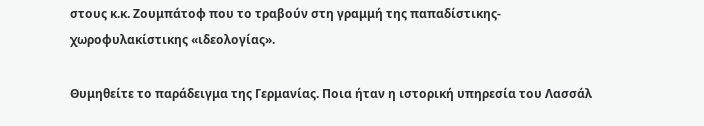στους κ.κ. Ζουμπάτοφ που το τραβούν στη γραμμή της παπαδίστικης-χωροφυλακίστικης «ιδεολογίας».

Θυμηθείτε το παράδειγμα της Γερμανίας. Ποια ήταν η ιστορική υπηρεσία του Λασσάλ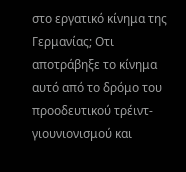στο εργατικό κίνημα της Γερμανίας; Οτι αποτράβηξε το κίνημα αυτό από το δρόμο του προοδευτικού τρέιντ-γιουνιονισμού και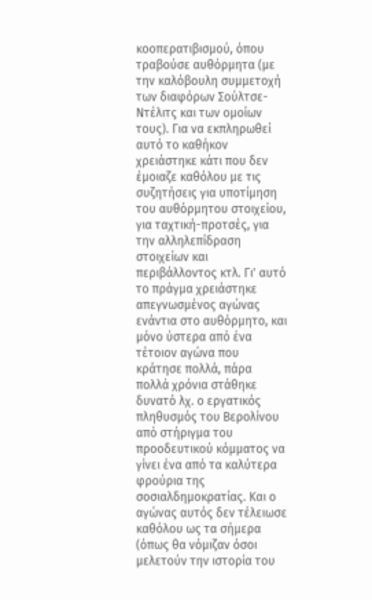κοοπερατιβισμού, όπου τραβούσε αυθόρμητα (με την καλόβουλη συμμετοχή των διαφόρων Σούλτσε-Ντέλιτς και των ομοίων τους). Για να εκπληρωθεί αυτό το καθήκον χρειάστηκε κάτι που δεν έμοιαζε καθόλου με τις συζητήσεις για υποτίμηση του αυθόρμητου στοιχείου, για ταχτική-προτσές, για την αλληλεπίδραση στοιχείων και περιβάλλοντος κτλ. Γι' αυτό το πράγμα χρειάστηκε απεγνωσμένος αγώνας ενάντια στο αυθόρμητο, και μόνο ύστερα από ένα τέτοιον αγώνα που κράτησε πολλά, πάρα πολλά χρόνια στάθηκε δυνατό λχ. ο εργατικός πληθυσμός του Βερολίνου από στήριγμα του προοδευτικού κόμματος να γίνει ένα από τα καλύτερα φρούρια της σοσιαλδημοκρατίας. Και ο αγώνας αυτός δεν τέλειωσε καθόλου ως τα σήμερα (όπως θα νόμιζαν όσοι μελετούν την ιστορία του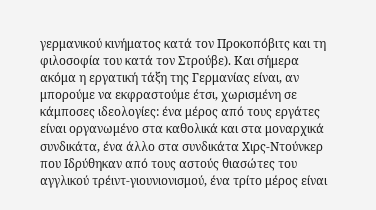γερμανικού κινήματος κατά τον Προκοπόβιτς και τη φιλοσοφία του κατά τον Στρούβε). Και σήμερα ακόμα η εργατική τάξη της Γερμανίας είναι, αν μπορούμε να εκφραστούμε έτσι, χωρισμένη σε κάμποσες ιδεολογίες: ένα μέρος από τους εργάτες είναι οργανωμένο στα καθολικά και στα μοναρχικά συνδικάτα, ένα άλλο στα συνδικάτα Χιρς-Ντούνκερ που Ιδρύθηκαν από τους αστούς θιασώτες του αγγλικού τρέιντ-γιουνιονισμού, ένα τρίτο μέρος είναι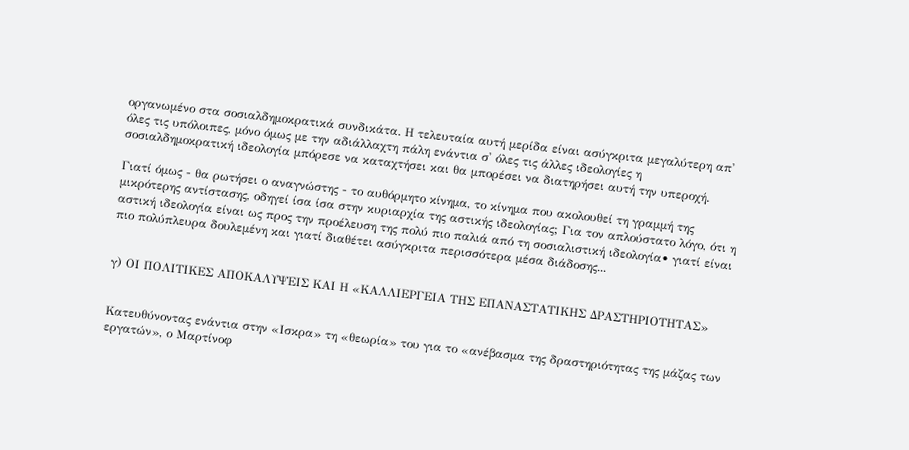οργανωμένο στα σοσιαλδημοκρατικά συνδικάτα. Η τελευταία αυτή μερίδα είναι ασύγκριτα μεγαλύτερη απ' όλες τις υπόλοιπες, μόνο όμως με την αδιάλλαχτη πάλη ενάντια σ' όλες τις άλλες ιδεολογίες η σοσιαλδημοκρατική ιδεολογία μπόρεσε να καταχτήσει και θα μπορέσει να διατηρήσει αυτή την υπεροχή.

Γιατί όμως - θα ρωτήσει ο αναγνώστης - το αυθόρμητο κίνημα, το κίνημα που ακολουθεί τη γραμμή της μικρότερης αντίστασης, οδηγεί ίσα ίσα στην κυριαρχία της αστικής ιδεολογίας; Για τον απλούστατο λόγο, ότι η αστική ιδεολογία είναι ως προς την προέλευση της πολύ πιο παλιά από τη σοσιαλιστική ιδεολογία• γιατί είναι πιο πολύπλευρα δουλεμένη και γιατί διαθέτει ασύγκριτα περισσότερα μέσα διάδοσης...


γ) ΟΙ ΠΟΛΙΤΙΚΕΣ ΑΠΟΚΑΛΥΨΕΙΣ ΚΑΙ Η «ΚΑΛΛΙΕΡΓΕΙΑ ΤΗΣ ΕΠΑΝΑΣΤΑΤΙΚΗΣ ΔΡΑΣΤΗΡΙΟΤΗΤΑΣ»


Κατευθύνοντας ενάντια στην «Ισκρα» τη «θεωρία» του για το «ανέβασμα της δραστηριότητας της μάζας των εργατών», ο Μαρτίνοφ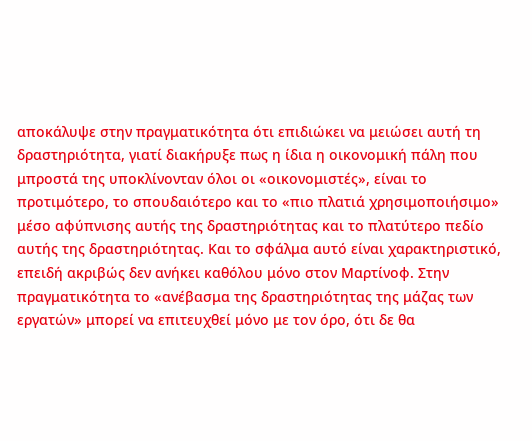αποκάλυψε στην πραγματικότητα ότι επιδιώκει να μειώσει αυτή τη δραστηριότητα, γιατί διακήρυξε πως η ίδια η οικονομική πάλη που μπροστά της υποκλίνονταν όλοι οι «οικονομιστές», είναι το προτιμότερο, το σπουδαιότερο και το «πιο πλατιά χρησιμοποιήσιμο» μέσο αφύπνισης αυτής της δραστηριότητας και το πλατύτερο πεδίο αυτής της δραστηριότητας. Και το σφάλμα αυτό είναι χαρακτηριστικό, επειδή ακριβώς δεν ανήκει καθόλου μόνο στον Μαρτίνοφ. Στην πραγματικότητα το «ανέβασμα της δραστηριότητας της μάζας των εργατών» μπορεί να επιτευχθεί μόνο με τον όρο, ότι δε θα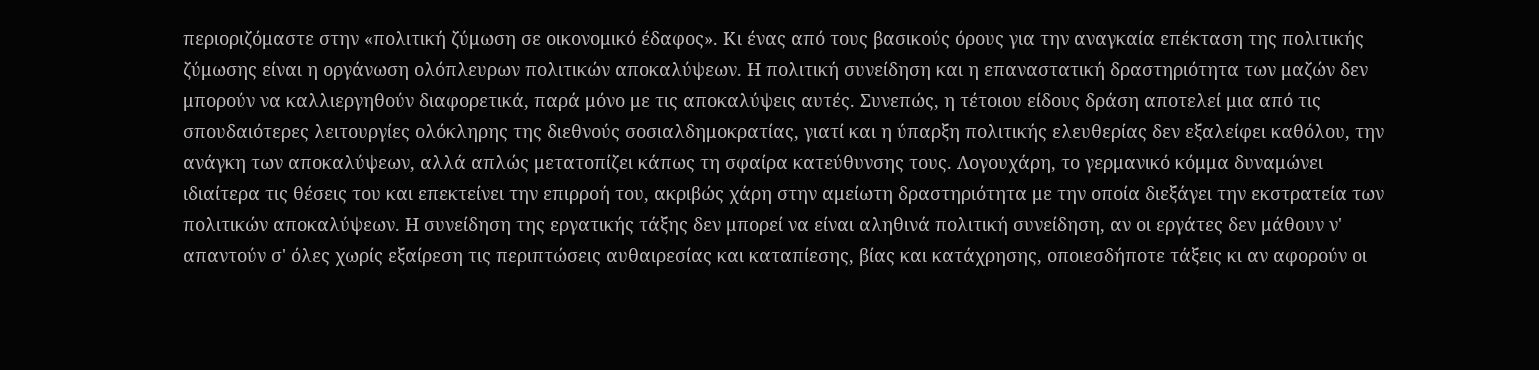περιοριζόμαστε στην «πολιτική ζύμωση σε οικονομικό έδαφος». Κι ένας από τους βασικούς όρους για την αναγκαία επέκταση της πολιτικής ζύμωσης είναι η οργάνωση ολόπλευρων πολιτικών αποκαλύψεων. Η πολιτική συνείδηση και η επαναστατική δραστηριότητα των μαζών δεν μπορούν να καλλιεργηθούν διαφορετικά, παρά μόνο με τις αποκαλύψεις αυτές. Συνεπώς, η τέτοιου είδους δράση αποτελεί μια από τις σπουδαιότερες λειτουργίες ολόκληρης της διεθνούς σοσιαλδημοκρατίας, γιατί και η ύπαρξη πολιτικής ελευθερίας δεν εξαλείφει καθόλου, την ανάγκη των αποκαλύψεων, αλλά απλώς μετατοπίζει κάπως τη σφαίρα κατεύθυνσης τους. Λογουχάρη, το γερμανικό κόμμα δυναμώνει ιδιαίτερα τις θέσεις του και επεκτείνει την επιρροή του, ακριβώς χάρη στην αμείωτη δραστηριότητα με την οποία διεξάγει την εκστρατεία των πολιτικών αποκαλύψεων. Η συνείδηση της εργατικής τάξης δεν μπορεί να είναι αληθινά πολιτική συνείδηση, αν οι εργάτες δεν μάθουν ν' απαντούν σ' όλες χωρίς εξαίρεση τις περιπτώσεις αυθαιρεσίας και καταπίεσης, βίας και κατάχρησης, οποιεσδήποτε τάξεις κι αν αφορούν οι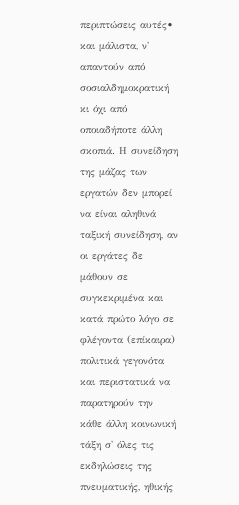περιπτώσεις αυτές• και μάλιστα, ν' απαντούν από σοσιαλδημοκρατική κι όχι από οποιαδήποτε άλλη σκοπιά. Η συνείδηση της μάζας των εργατών δεν μπορεί να είναι αληθινά ταξική συνείδηση, αν οι εργάτες δε μάθουν σε συγκεκριμένα και κατά πρώτο λόγο σε φλέγοντα (επίκαιρα) πολιτικά γεγονότα και περιστατικά να παρατηρούν την κάθε άλλη κοινωνική τάξη σ' όλες τις εκδηλώσεις της πνευματικής, ηθικής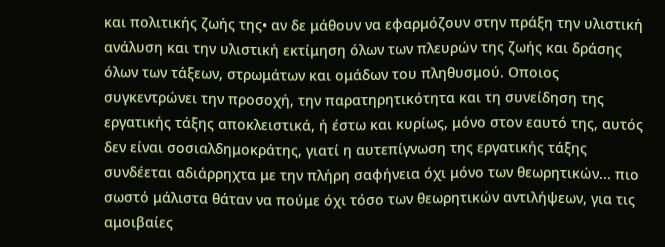και πολιτικής ζωής της• αν δε μάθουν να εφαρμόζουν στην πράξη την υλιστική ανάλυση και την υλιστική εκτίμηση όλων των πλευρών της ζωής και δράσης όλων των τάξεων, στρωμάτων και ομάδων του πληθυσμού. Οποιος συγκεντρώνει την προσοχή, την παρατηρητικότητα και τη συνείδηση της εργατικής τάξης αποκλειστικά, ή έστω και κυρίως, μόνο στον εαυτό της, αυτός δεν είναι σοσιαλδημοκράτης, γιατί η αυτεπίγνωση της εργατικής τάξης συνδέεται αδιάρρηχτα με την πλήρη σαφήνεια όχι μόνο των θεωρητικών... πιο σωστό μάλιστα θάταν να πούμε όχι τόσο των θεωρητικών αντιλήψεων, για τις αμοιβαίες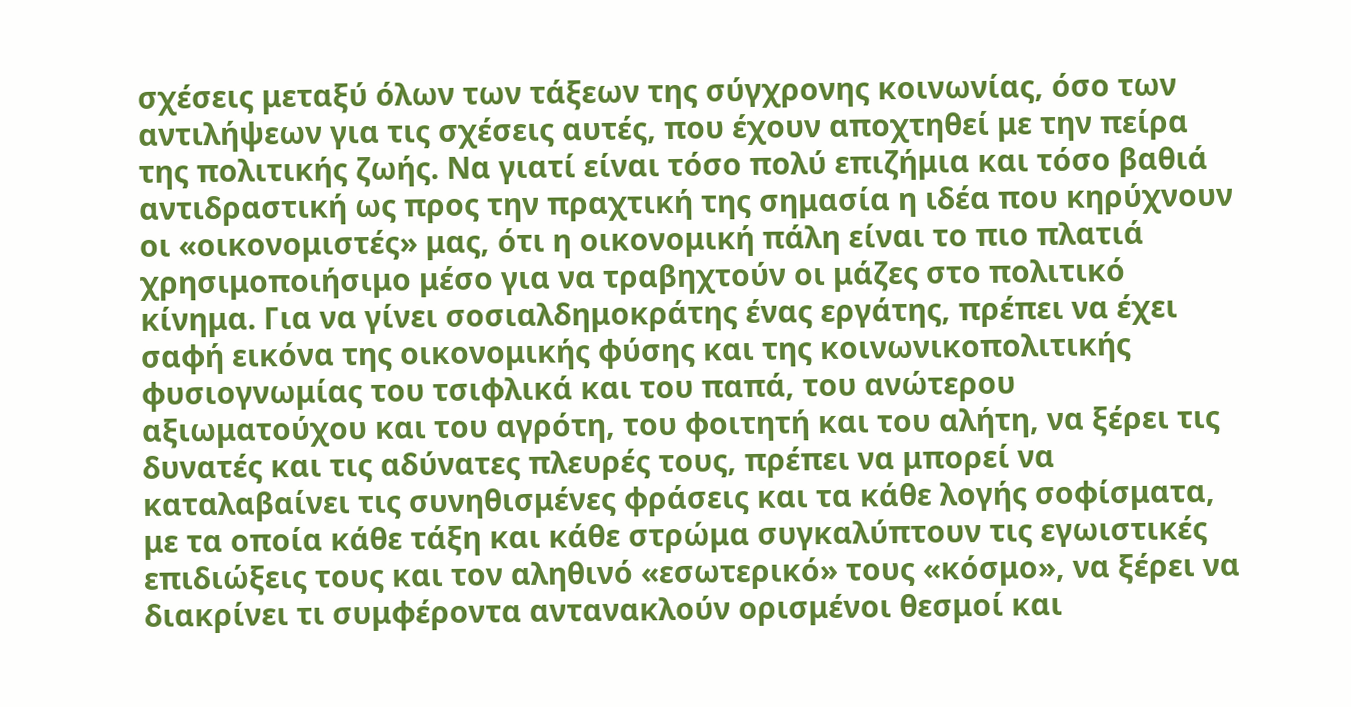σχέσεις μεταξύ όλων των τάξεων της σύγχρονης κοινωνίας, όσο των αντιλήψεων για τις σχέσεις αυτές, που έχουν αποχτηθεί με την πείρα της πολιτικής ζωής. Να γιατί είναι τόσο πολύ επιζήμια και τόσο βαθιά αντιδραστική ως προς την πραχτική της σημασία η ιδέα που κηρύχνουν οι «οικονομιστές» μας, ότι η οικονομική πάλη είναι το πιο πλατιά χρησιμοποιήσιμο μέσο για να τραβηχτούν οι μάζες στο πολιτικό κίνημα. Για να γίνει σοσιαλδημοκράτης ένας εργάτης, πρέπει να έχει σαφή εικόνα της οικονομικής φύσης και της κοινωνικοπολιτικής φυσιογνωμίας του τσιφλικά και του παπά, του ανώτερου αξιωματούχου και του αγρότη, του φοιτητή και του αλήτη, να ξέρει τις δυνατές και τις αδύνατες πλευρές τους, πρέπει να μπορεί να καταλαβαίνει τις συνηθισμένες φράσεις και τα κάθε λογής σοφίσματα, με τα οποία κάθε τάξη και κάθε στρώμα συγκαλύπτουν τις εγωιστικές επιδιώξεις τους και τον αληθινό «εσωτερικό» τους «κόσμο», να ξέρει να διακρίνει τι συμφέροντα αντανακλούν ορισμένοι θεσμοί και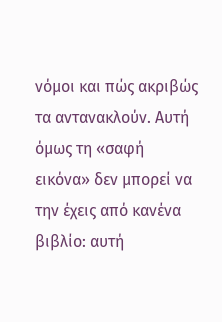νόμοι και πώς ακριβώς τα αντανακλούν. Αυτή όμως τη «σαφή εικόνα» δεν μπορεί να την έχεις από κανένα βιβλίο: αυτή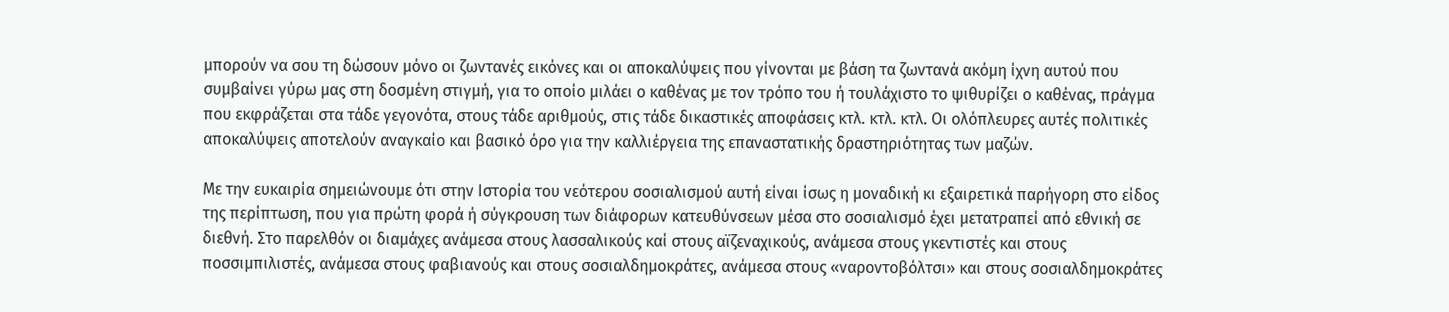μπορούν να σου τη δώσουν μόνο οι ζωντανές εικόνες και οι αποκαλύψεις που γίνονται με βάση τα ζωντανά ακόμη ίχνη αυτού που συμβαίνει γύρω μας στη δοσμένη στιγμή, για το οποίο μιλάει ο καθένας με τον τρόπο του ή τουλάχιστο το ψιθυρίζει ο καθένας, πράγμα που εκφράζεται στα τάδε γεγονότα, στους τάδε αριθμούς, στις τάδε δικαστικές αποφάσεις κτλ. κτλ. κτλ. Οι ολόπλευρες αυτές πολιτικές αποκαλύψεις αποτελούν αναγκαίο και βασικό όρο για την καλλιέργεια της επαναστατικής δραστηριότητας των μαζών.

Με την ευκαιρία σημειώνουμε ότι στην Ιστορία του νεότερου σοσιαλισμού αυτή είναι ίσως η μοναδική κι εξαιρετικά παρήγορη στο είδος της περίπτωση, που για πρώτη φορά ή σύγκρουση των διάφορων κατευθύνσεων μέσα στο σοσιαλισμό έχει μετατραπεί από εθνική σε διεθνή. Στο παρελθόν οι διαμάχες ανάμεσα στους λασσαλικούς καί στους αϊζεναχικούς, ανάμεσα στους γκεντιστές και στους ποσσιμπιλιστές, ανάμεσα στους φαβιανούς και στους σοσιαλδημοκράτες, ανάμεσα στους «ναροντοβόλτσι» και στους σοσιαλδημοκράτες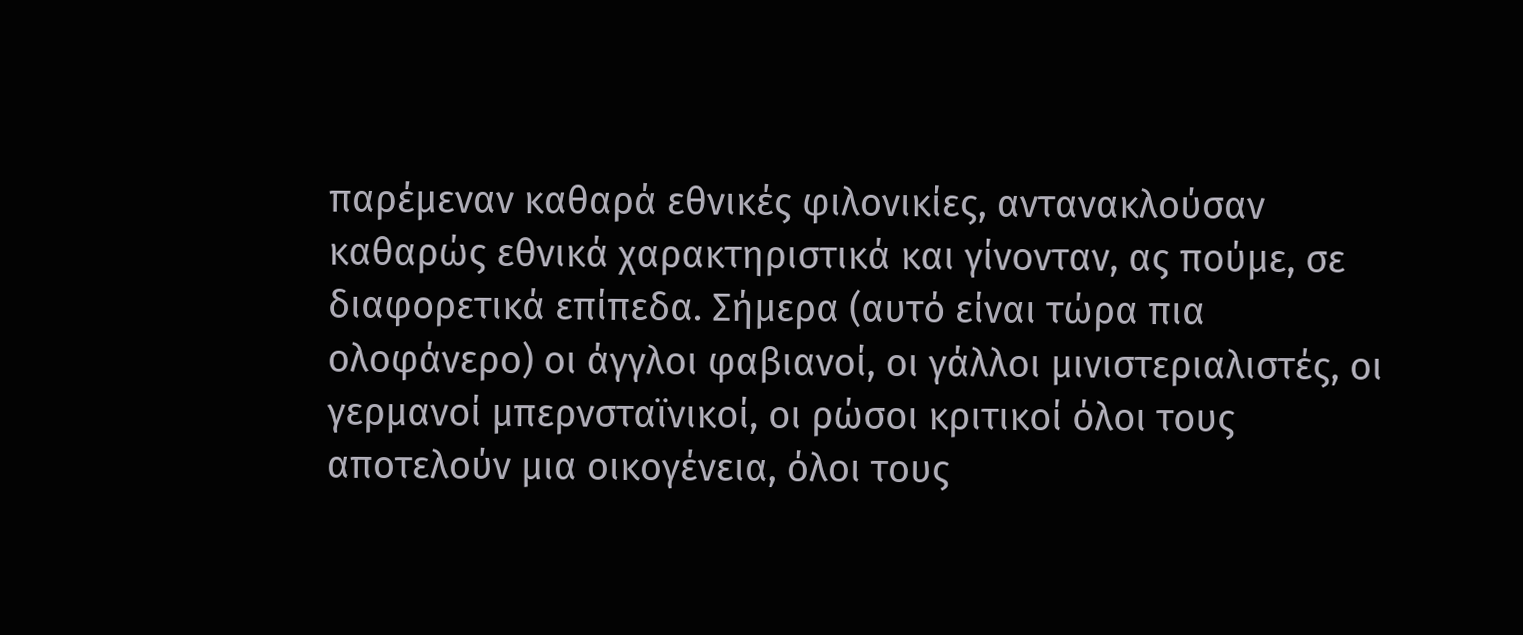παρέμεναν καθαρά εθνικές φιλονικίες, αντανακλούσαν καθαρώς εθνικά χαρακτηριστικά και γίνονταν, ας πούμε, σε διαφορετικά επίπεδα. Σήμερα (αυτό είναι τώρα πια ολοφάνερο) οι άγγλοι φαβιανοί, οι γάλλοι μινιστεριαλιστές, οι γερμανοί μπερνσταϊνικοί, οι ρώσοι κριτικοί όλοι τους αποτελούν μια οικογένεια, όλοι τους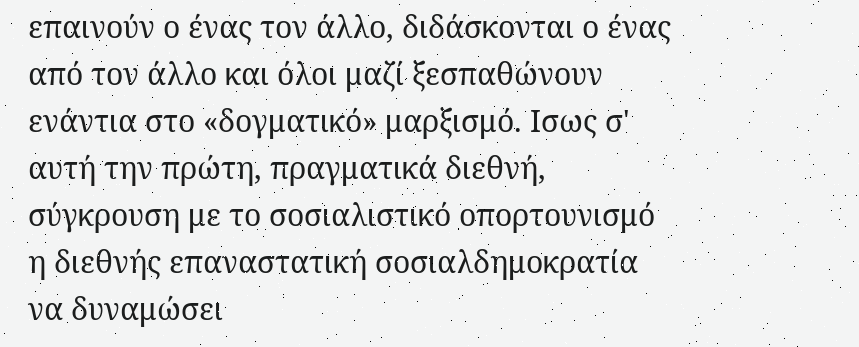επαινούν ο ένας τον άλλο, διδάσκονται ο ένας από τον άλλο και όλοι μαζί ξεσπαθώνουν ενάντια στο «δογματικό» μαρξισμό. Ισως σ' αυτή την πρώτη, πραγματικά διεθνή, σύγκρουση με το σοσιαλιστικό οπορτουνισμό η διεθνής επαναστατική σοσιαλδημοκρατία να δυναμώσει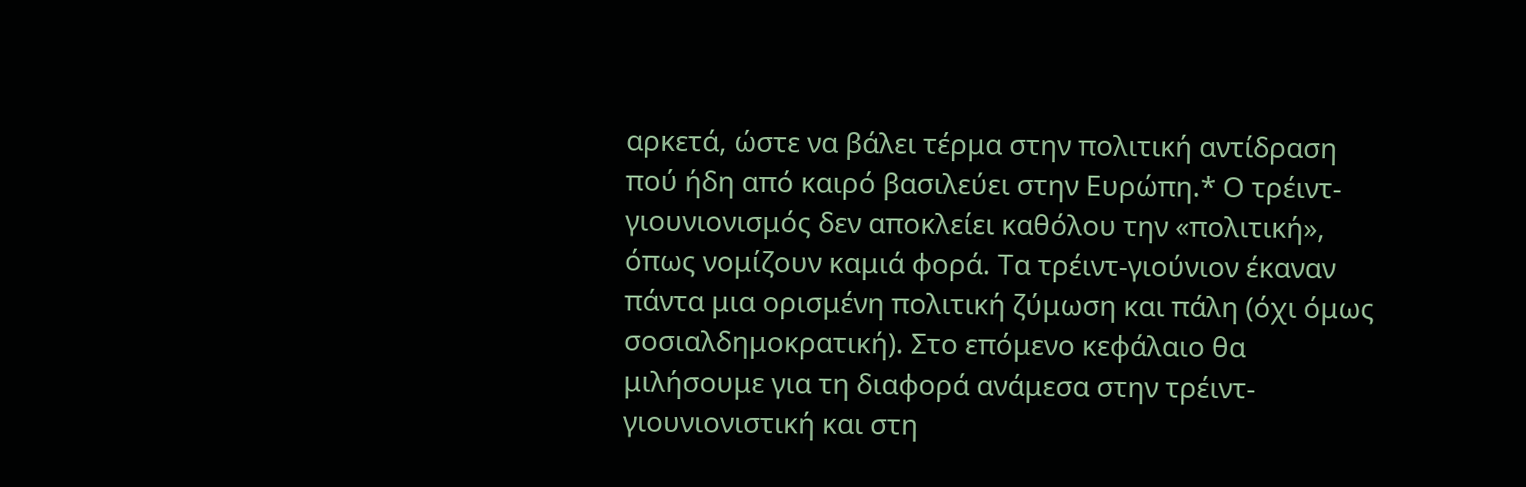αρκετά, ώστε να βάλει τέρμα στην πολιτική αντίδραση πού ήδη από καιρό βασιλεύει στην Ευρώπη.* Ο τρέιντ-γιουνιονισμός δεν αποκλείει καθόλου την «πολιτική», όπως νομίζουν καμιά φορά. Τα τρέιντ-γιούνιον έκαναν πάντα μια ορισμένη πολιτική ζύμωση και πάλη (όχι όμως σοσιαλδημοκρατική). Στο επόμενο κεφάλαιο θα μιλήσουμε για τη διαφορά ανάμεσα στην τρέιντ-γιουνιονιστική και στη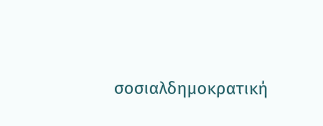σοσιαλδημοκρατική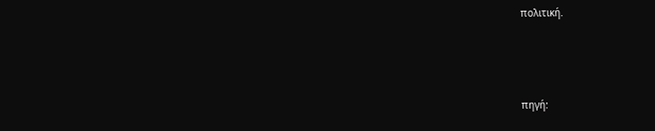πολιτική.



πηγή: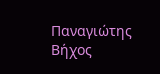Παναγιώτης Βήχος